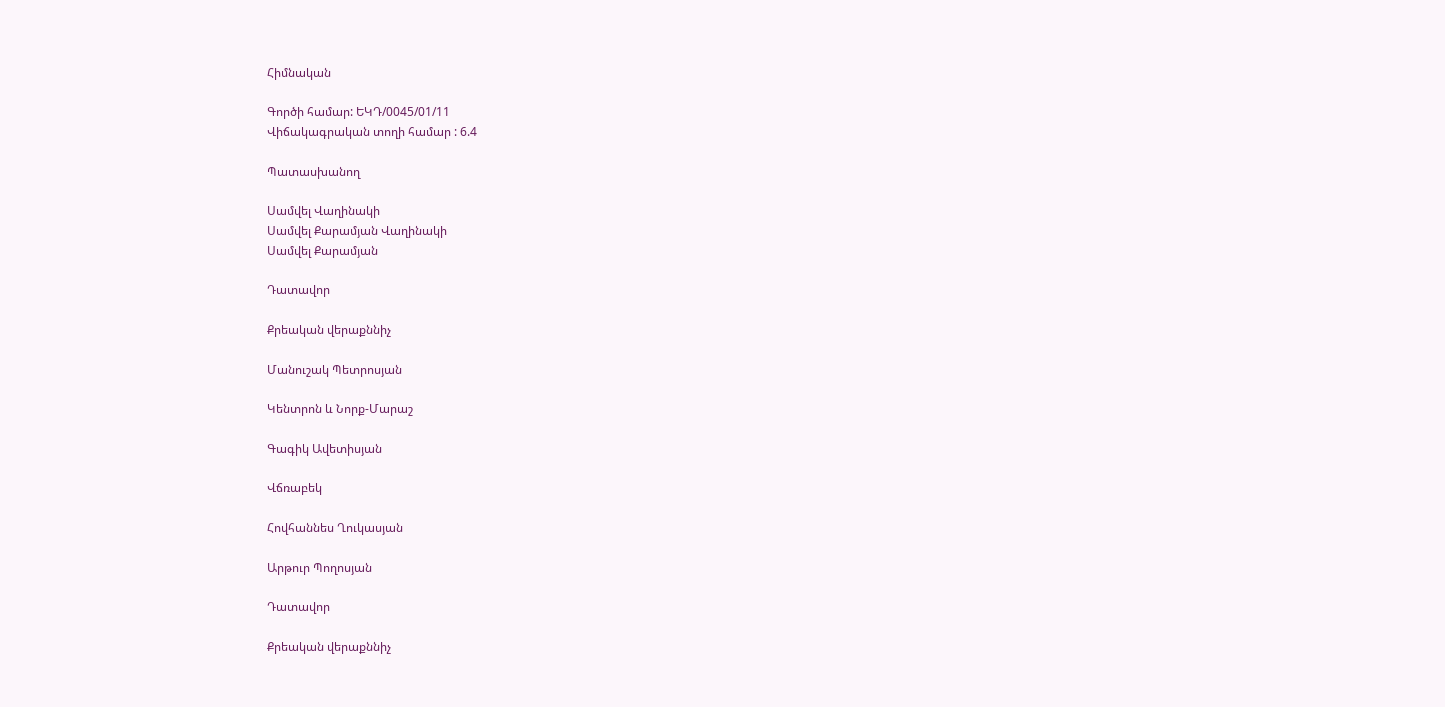Հիմնական

Գործի համար: ԵԿԴ/0045/01/11
Վիճակագրական տողի համար : 6.4

Պատասխանող

Սամվել Վաղինակի
Սամվել Քարամյան Վաղինակի
Սամվել Քարամյան

Դատավոր

Քրեական վերաքննիչ

Մանուշակ Պետրոսյան

Կենտրոն և Նորք-Մարաշ

Գագիկ Ավետիսյան

Վճռաբեկ

Հովհաննես Ղուկասյան

Արթուր Պողոսյան

Դատավոր

Քրեական վերաքննիչ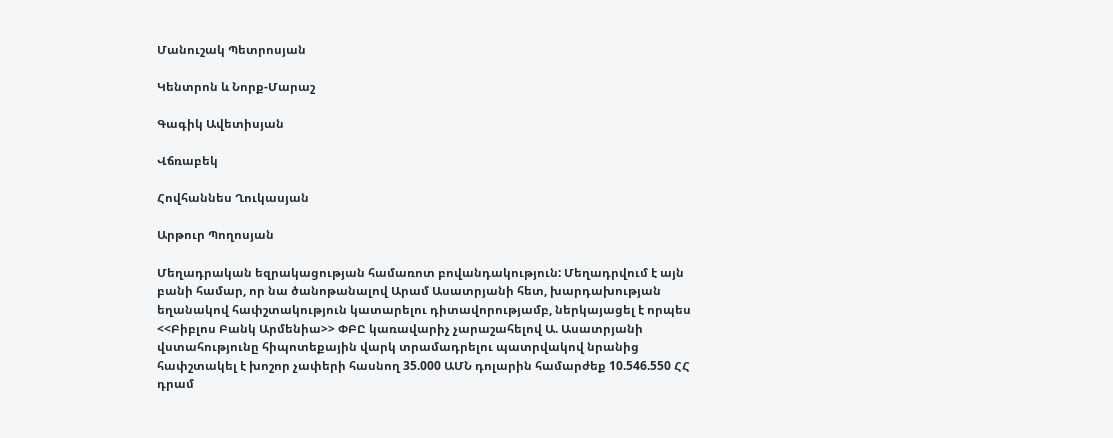Մանուշակ Պետրոսյան

Կենտրոն և Նորք-Մարաշ

Գագիկ Ավետիսյան

Վճռաբեկ

Հովհաննես Ղուկասյան

Արթուր Պողոսյան

Մեղադրական եզրակացության համառոտ բովանդակություն: Մեղադրվում է այն բանի համար, որ նա ծանոթանալով Արամ Ասատրյանի հետ, խարդախության եղանակով հափշտակություն կատարելու դիտավորությամբ, ներկայացել է որպես <<Բիբլոս Բանկ Արմենիա>> ՓԲԸ կառավարիչ չարաշահելով Ա. Ասատրյանի վստահությունը հիպոտեքային վարկ տրամադրելու պատրվակով նրանից հափշտակել է խոշոր չափերի հասնող 35.000 ԱՄՆ դոլարին համարժեք 10.546.550 ՀՀ դրամ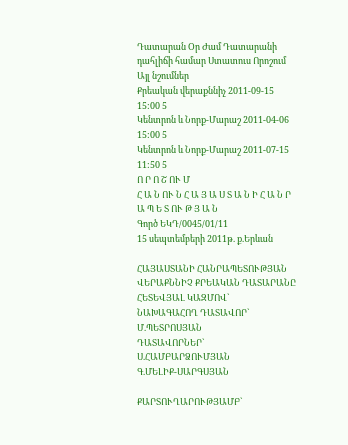Դատարան Օր Ժամ Դատարանի դահլիճի համար Ստատուս Որոշում Այլ նշումներ
Քրեական վերաքննիչ 2011-09-15 15:00 5
Կենտրոն և Նորք-Մարաշ 2011-04-06 15:00 5
Կենտրոն և Նորք-Մարաշ 2011-07-15 11:50 5
Ո Ր Ո Շ ՈՒ Մ
Հ Ա Ն ՈՒ Ն Հ Ա Յ Ա Ս Տ Ա Ն Ի Հ Ա Ն Ր Ա Պ Ե Տ ՈՒ Թ Յ Ա Ն
Գործ ԵԿԴ/0045/01/11
15 սեպտեմբերի 2011թ. ք.Երևան

ՀԱՅԱՍՏԱՆԻ ՀԱՆՐԱՊԵՏՈՒԹՅԱՆ
ՎԵՐԱՔՆՆԻՉ ՔՐԵԱԿԱՆ ԴԱՏԱՐԱՆԸ ՀԵՏԵՎՅԱԼ ԿԱԶՄՈՎ`
ՆԱԽԱԳԱՀՈՂ ԴԱՏԱՎՈՐ` Մ.ՊԵՏՐՈՍՅԱՆ
ԴԱՏԱՎՈՐՆԵՐ` Ս.ՀԱՄԲԱՐՁՈՒՄՅԱՆ
Գ.ՄԵԼԻՔ-ՍԱՐԳՍՅԱՆ

ՔԱՐՏՈՒՂԱՐՈՒԹՅԱՄԲ`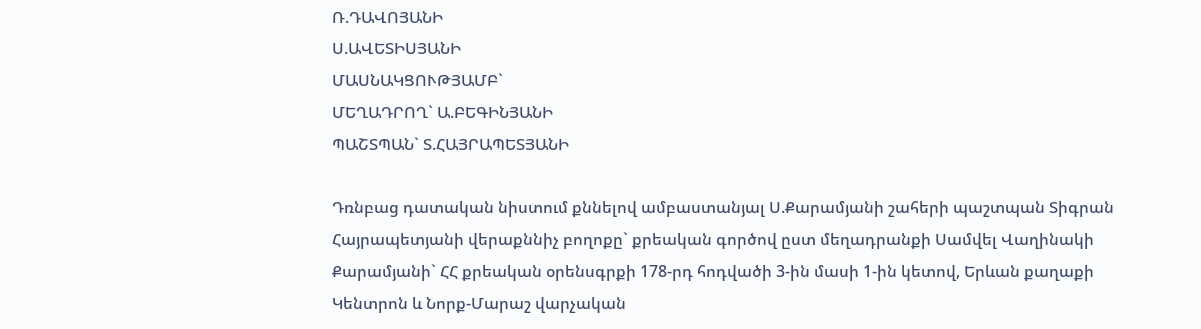Ռ.ԴԱՎՈՅԱՆԻ
Ս.ԱՎԵՏԻՍՅԱՆԻ
ՄԱՍՆԱԿՑՈՒԹՅԱՄԲ`
ՄԵՂԱԴՐՈՂ` Ա.ԲԵԳԻՆՅԱՆԻ
ՊԱՇՏՊԱՆ` Տ.ՀԱՅՐԱՊԵՏՅԱՆԻ

Դռնբաց դատական նիստում քննելով ամբաստանյալ Ս.Քարամյանի շահերի պաշտպան Տիգրան Հայրապետյանի վերաքննիչ բողոքը` քրեական գործով ըստ մեղադրանքի Սամվել Վաղինակի Քարամյանի` ՀՀ քրեական օրենսգրքի 178-րդ հոդվածի 3-ին մասի 1-ին կետով, Երևան քաղաքի Կենտրոն և Նորք-Մարաշ վարչական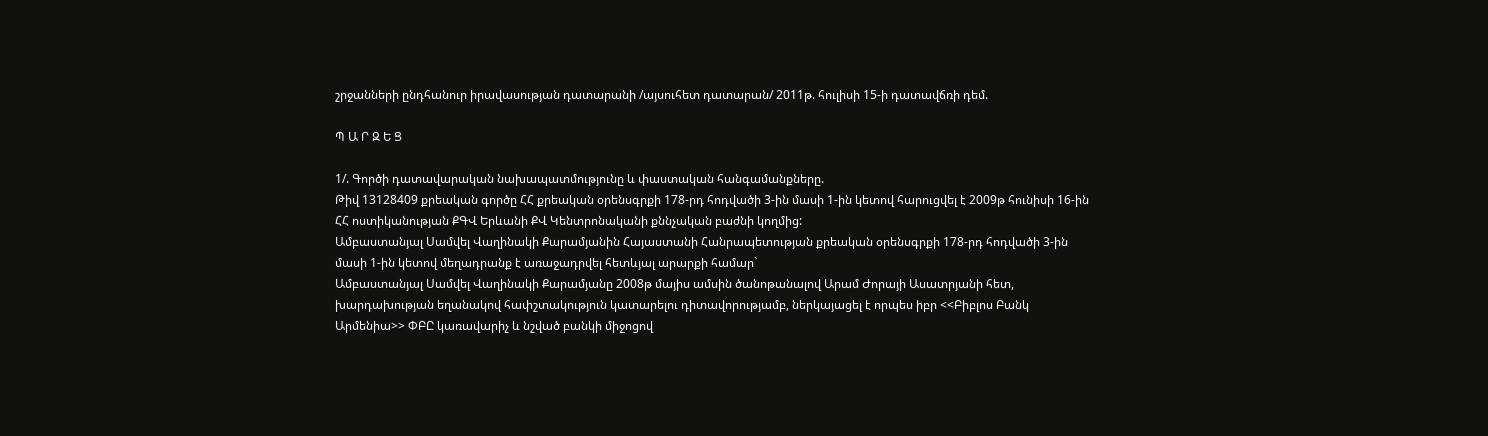շրջանների ընդհանուր իրավասության դատարանի /այսուհետ դատարան/ 2011թ. հուլիսի 15-ի դատավճռի դեմ.

Պ Ա Ր Զ Ե Ց

1/. Գործի դատավարական նախապատմությունը և փաստական հանգամանքները.
Թիվ 13128409 քրեական գործը ՀՀ քրեական օրենսգրքի 178-րդ հոդվածի 3-ին մասի 1-ին կետով հարուցվել է 2009թ հունիսի 16-ին ՀՀ ոստիկանության ՔԳՎ Երևանի ՔՎ Կենտրոնականի քննչական բաժնի կողմից:
Ամբաստանյալ Սամվել Վաղինակի Քարամյանին Հայաստանի Հանրապետության քրեական օրենսգրքի 178-րդ հոդվածի 3-ին մասի 1-ին կետով մեղադրանք է առաջադրվել հետևյալ արարքի համար`
Ամբաստանյալ Սամվել Վաղինակի Քարամյանը 2008թ մայիս ամսին ծանոթանալով Արամ Ժորայի Ասատրյանի հետ, խարդախության եղանակով հափշտակություն կատարելու դիտավորությամբ, ներկայացել է որպես իբր <<Բիբլոս Բանկ Արմենիա>> ՓԲԸ կառավարիչ և նշված բանկի միջոցով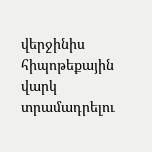վերջինիս հիպոթեքային վարկ տրամադրելու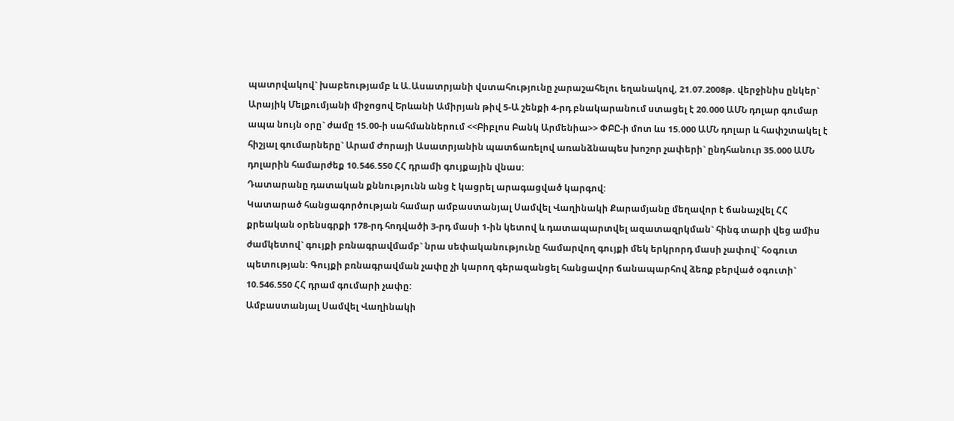պատրվակով` խաբեությամբ և Ա.Ասատրյանի վստահությունը չարաշահելու եղանակով, 21.07.2008թ. վերջինիս ընկեր` Արայիկ Մելքումյանի միջոցով Երևանի Ամիրյան թիվ 5-Ա շենքի 4-րդ բնակարանում ստացել է 20.000 ԱՄՆ դոլար գումար ապա նույն օրը` ժամը 15.00-ի սահմաններում <<Բիբլոս Բանկ Արմենիա>> ՓԲԸ-ի մոտ ևս 15.000 ԱՄՆ դոլար և հափշտակել է հիշյալ գումարները` Արամ Ժորայի Ասատրյանին պատճառելով առանձնապես խոշոր չափերի` ընդհանուր 35.000 ԱՄՆ դոլարին համարժեք 10.546.550 ՀՀ դրամի գույքային վնաս:
Դատարանը դատական քննությունն անց է կացրել արագացված կարգով:
Կատարած հանցագործության համար ամբաստանյալ Սամվել Վաղինակի Քարամյանը մեղավոր է ճանաչվել ՀՀ քրեական օրենսգրքի 178-րդ հոդվածի 3-րդ մասի 1-ին կետով և դատապարտվել ազատազրկման` հինգ տարի վեց ամիս ժամկետով` գույքի բռնագրավմամբ` նրա սեփականությունը համարվող գույքի մեկ երկրորդ մասի չափով` հօգուտ պետության: Գույքի բռնագրավման չափը չի կարող գերազանցել հանցավոր ճանապարհով ձեռք բերված օգուտի` 10.546.550 ՀՀ դրամ գումարի չափը:
Ամբաստանյալ Սամվել Վաղինակի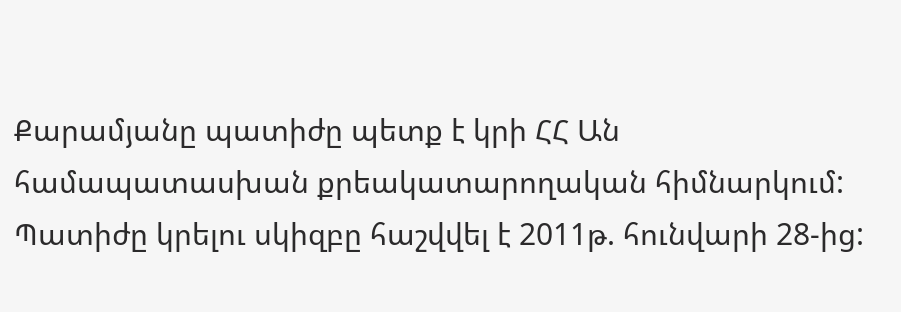Քարամյանը պատիժը պետք է կրի ՀՀ Ան համապատասխան քրեակատարողական հիմնարկում:
Պատիժը կրելու սկիզբը հաշվվել է 2011թ. հունվարի 28-ից: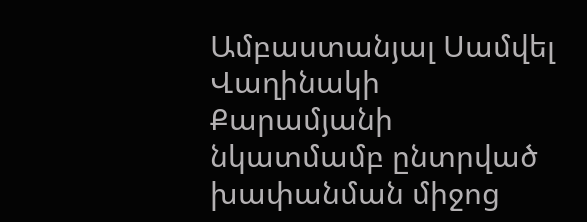Ամբաստանյալ Սամվել Վաղինակի Քարամյանի նկատմամբ ընտրված խափանման միջոց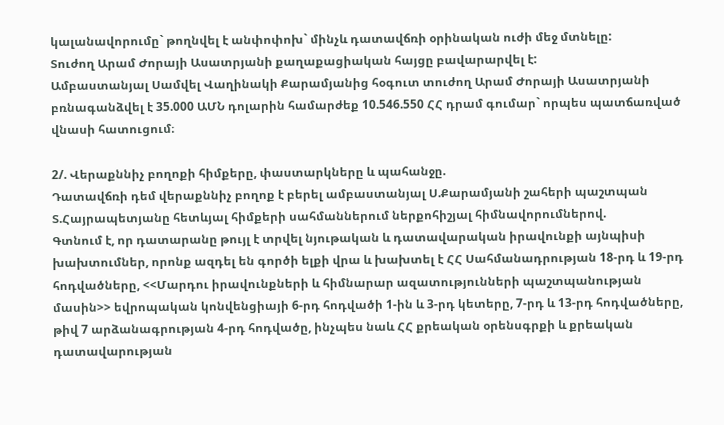կալանավորումը` թողնվել է անփոփոխ` մինչև դատավճռի օրինական ուժի մեջ մտնելը:
Տուժող Արամ Ժորայի Ասատրյանի քաղաքացիական հայցը բավարարվել է:
Ամբաստանյալ Սամվել Վաղինակի Քարամյանից հօգուտ տուժող Արամ Ժորայի Ասատրյանի բռնագանձվել է 35.000 ԱՄՆ դոլարին համարժեք 10.546.550 ՀՀ դրամ գումար` որպես պատճառված վնասի հատուցում։

2/. Վերաքննիչ բողոքի հիմքերը, փաստարկները և պահանջը.
Դատավճռի դեմ վերաքննիչ բողոք է բերել ամբաստանյալ Ս.Քարամյանի շահերի պաշտպան Տ.Հայրապետյանը հետևյալ հիմքերի սահմաններում ներքոհիշյալ հիմնավորումներով.
Գտնում է, որ դատարանը թույլ է տրվել նյութական և դատավարական իրավունքի այնպիսի խախտումներ, որոնք ազդել են գործի ելքի վրա և խախտել է ՀՀ Սահմանադրության 18-րդ և 19-րդ հոդվածները, <<Մարդու իրավունքների և հիմնարար ազատությունների պաշտպանության մասին>> եվրոպական կոնվենցիայի 6-րդ հոդվածի 1-ին և 3-րդ կետերը, 7-րդ և 13-րդ հոդվածները, թիվ 7 արձանագրության 4-րդ հոդվածը, ինչպես նաև ՀՀ քրեական օրենսգրքի և քրեական դատավարության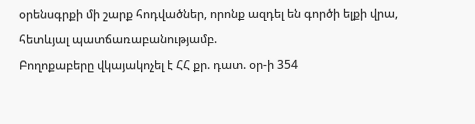օրենսգրքի մի շարք հոդվածներ, որոնք ազդել են գործի ելքի վրա, հետևյալ պատճառաբանությամբ.
Բողոքաբերը վկայակոչել է ՀՀ քր. դատ. օր-ի 354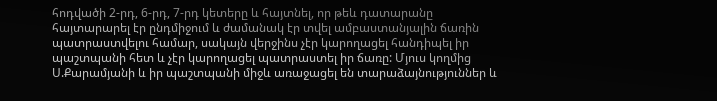հոդվածի 2-րդ, 6-րդ, 7-րդ կետերը և հայտնել, որ թեև դատարանը հայտարարել էր ընդմիջում և ժամանակ էր տվել ամբաստանյալին ճառին պատրաստվելու համար, սակայն վերջինս չէր կարողացել հանդիպել իր պաշտպանի հետ և չէր կարողացել պատրաստել իր ճառը: Մյուս կողմից Ս.Քարամյանի և իր պաշտպանի միջև առաջացել են տարաձայնություններ և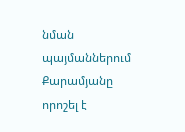նման պայմաններում Քարամյանը որոշել է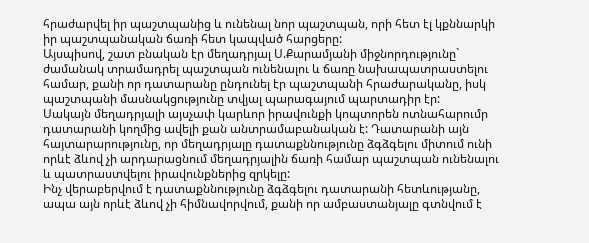հրաժարվել իր պաշտպանից և ունենալ նոր պաշտպան, որի հետ էլ կքննարկի իր պաշտպանական ճառի հետ կապված հարցերը:
Այսպիսով, շատ բնական էր մեղադրյալ Ս.Քարամյանի միջնորդությունը` ժամանակ տրամադրել պաշտպան ունենալու և ճառը նախապատրաստելու համար, քանի որ դատարանը ընդունել էր պաշտպանի հրաժարականը, իսկ պաշտպանի մասնակցությունը տվյալ պարագայում պարտադիր էր:
Սակայն մեղադրյալի այսչափ կարևոր իրավունքի կոպտորեն ոտնահարումր դատարանի կողմից ավելի քան անտրամաբանական է: Դատարանի այն հայտարարությունը, որ մեղադրյալը դատաքննությունը ձգձգելու միտում ունի որևէ ձևով չի արդարացնում մեղադրյալին ճառի համար պաշտպան ունենալու և պատրաստվելու իրավունքներից զրկելը:
Ինչ վերաբերվում է դատաքննությունը ձգձգելու դատարանի հետևությանը, ապա այն որևէ ձևով չի հիմնավորվում, քանի որ ամբաստանյալը գտնվում է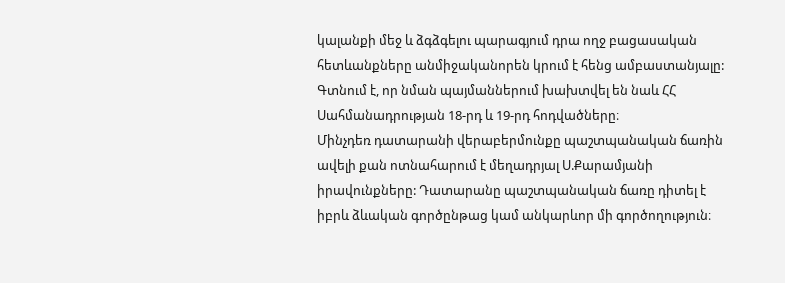կալանքի մեջ և ձգձգելու պարագյում դրա ողջ բացասական հետևանքները անմիջականորեն կրում է հենց ամբաստանյալը:
Գտնում է, որ նման պայմաններում խախտվել են նաև ՀՀ Սահմանադրության 18-րդ և 19-րդ հոդվածները։
Մինչդեռ դատարանի վերաբերմունքը պաշտպանական ճառին ավելի քան ոտնահարում է մեղադրյալ Ս.Քարամյանի իրավունքները: Դատարանը պաշտպանական ճառը դիտել է իբրև ձևական գործընթաց կամ անկարևոր մի գործողություն։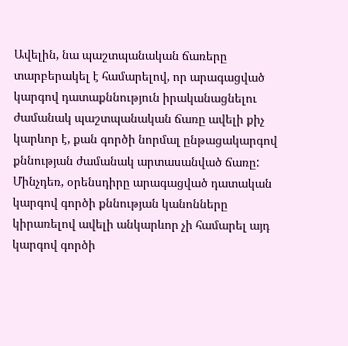Ավելին, նա պաշտպանական ճառերը տարբերակել է համարելով, որ արագացված կարգով դատաքննություն իրականացնելու ժամանակ պաշտպանական ճառը ավելի քիչ կարևոր է, քան գործի նորմալ ընթացակարգով քննության ժամանակ արտասանված ճառը:
Մինչդեռ, օրենսդիրը արագացված դատական կարգով գործի քննության կանոնները կիրառելով ավելի անկարևոր չի համարել այդ կարգով գործի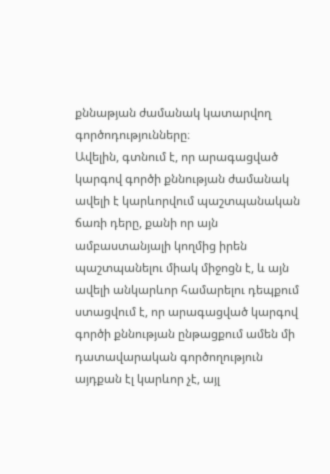քննաթյան ժամանակ կատարվող գործոդությունները։
Ավելին, գտնում է, որ արագացված կարգով գործի քննության ժամանակ ավելի է կարևորվում պաշտպանական ճառի դերը, քանի որ այն ամբաստանյալի կողմից իրեն պաշտպանելու միակ միջոցն է, և այն ավելի անկարևոր համարելու դեպքում ստացվում է, որ արագացված կարգով գործի քննության ընթացքում ամեն մի դատավարական գործողություն այդքան էլ կարևոր չէ, այլ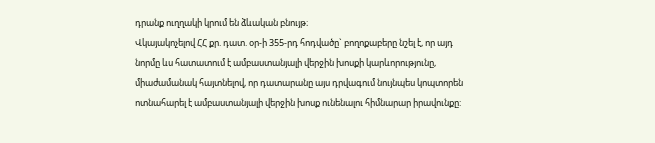դրանք ուղղակի կրում են ձևական բնույթ։
Վկայակոչելով ՀՀ քր. դատ. օր-ի 355-րդ հոդվածը` բողոքաբերը նշել է, որ այդ նորմը ևս հատատում է ամբաստանյալի վերջին խոսքի կարևորությունը, միաժամանակ հայտնելով, որ դատարանը այս դրվագում նույնպես կոպտորեն ոտնահարել է ամբաստանյալի վերջին խոսք ունենալու հիմնարար իրավունքը: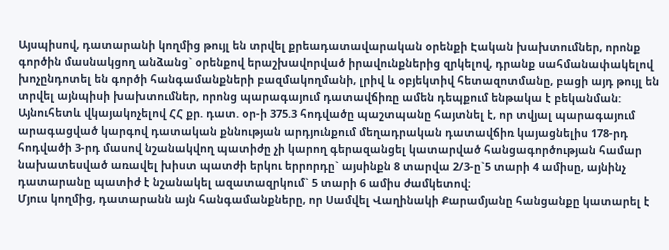Այսպիսով, դատարանի կողմից թույլ են տրվել քրեադատավարական օրենքի Էական խախտումներ, որոնք գործին մասնակցող անձանց` օրենքով երաշխավորված իրավունքներից զրկելով, դրանք սահմանափակելով խոչընդոտել են գործի հանգամանքների բազմակողմանի, լրիվ և օբյեկտիվ հետազոտմանը, բացի այդ թույլ են տրվել այնպիսի խախտումներ, որոնց պարագայում դատավճիռը ամեն դեպքում ենթակա է բեկանման:
Այնուհետև վկայակոչելով ՀՀ քր. դատ. օր-ի 375.3 հոդվածը պաշտպանը հայտնել է, որ տվյալ պարագայում արագացված կարգով դատական քննության արդյունքում մեղադրական դատավճիռ կայացնելիս 178-րդ հոդվածի 3-րդ մասով նշանակվող պատիժը չի կարող գերազանցել կատարված հանցագործության համար նախատեսված առավել խիստ պատժի երկու երրորդը` այսինքն 8 տարվա 2/3-ը`5 տարի 4 ամիսը, այնինչ դատարանը պատիժ է նշանակել ազատազրկում` 5 տարի 6 ամիս ժամկետով։
Մյուս կողմից, դատարանն այն հանգամանքները, որ Սամվել Վաղինակի Քարամյանը հանցանքը կատարել է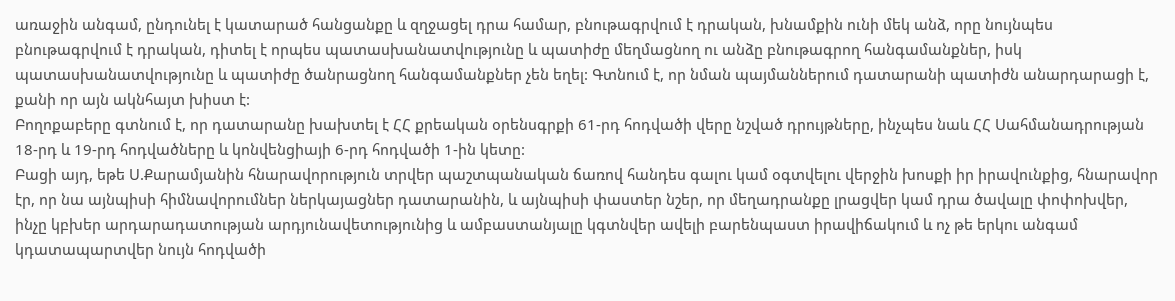առաջին անգամ, ընդունել է կատարած հանցանքը և զղջացել դրա համար, բնութագրվում է դրական, խնամքին ունի մեկ անձ, որը նույնպես բնութագրվում է դրական, դիտել է որպես պատասխանատվությունը և պատիժը մեղմացնող ու անձը բնութագրող հանգամանքներ, իսկ պատասխանատվությունը և պատիժը ծանրացնող հանգամանքներ չեն եղել: Գտնում է, որ նման պայմաններում դատարանի պատիժն անարդարացի է, քանի որ այն ակնհայտ խիստ է:
Բողոքաբերը գտնում է, որ դատարանը խախտել է ՀՀ քրեական օրենսգրքի 61-րդ հոդվածի վերը նշված դրույթները, ինչպես նաև ՀՀ Սահմանադրության 18-րդ և 19-րդ հոդվածները և կոնվենցիայի 6-րդ հոդվածի 1-ին կետը:
Բացի այդ, եթե Ս.Քարամյանին հնարավորություն տրվեր պաշտպանական ճառով հանդես գալու կամ օգտվելու վերջին խոսքի իր իրավունքից, հնարավոր էր, որ նա այնպիսի հիմնավորումներ ներկայացներ դատարանին, և այնպիսի փաստեր նշեր, որ մեղադրանքը լրացվեր կամ դրա ծավալը փոփոխվեր, ինչը կբխեր արդարադատության արդյունավետությունից և ամբաստանյալը կգտնվեր ավելի բարենպաստ իրավիճակում և ոչ թե երկու անգամ կդատապարտվեր նույն հոդվածի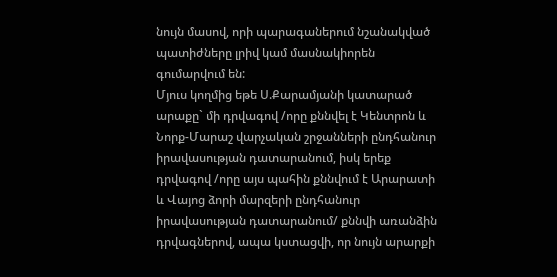նույն մասով, որի պարագաներում նշանակված պատիժները լրիվ կամ մասնակիորեն գումարվում են:
Մյուս կողմից եթե Ս.Քարամյանի կատարած արաքը` մի դրվագով /որը քննվել է Կենտրոն և Նորք-Մարաշ վարչական շրջանների ընդհանուր իրավասության դատարանում, իսկ երեք դրվագով /որը այս պահին քննվում է Արարատի և Վայոց ձորի մարզերի ընդհանուր իրավասության դատարանում/ քննվի առանձին դրվագներով, ապա կստացվի, որ նույն արարքի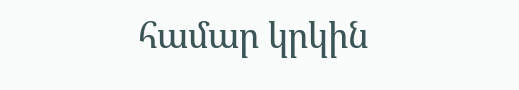համար կրկին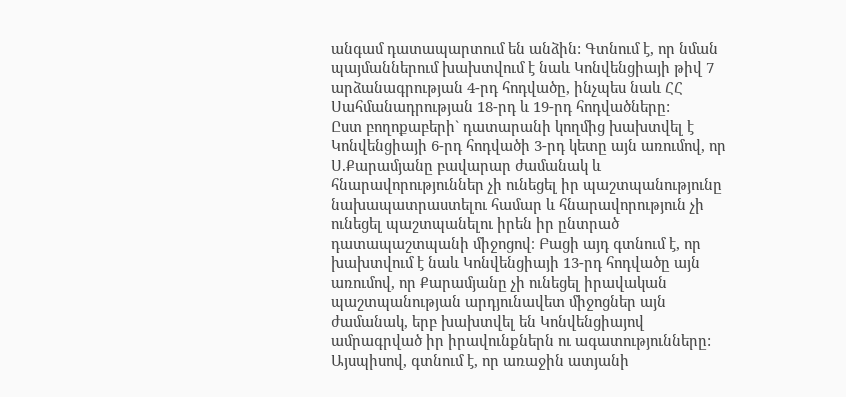անգամ դատապարտում են անձին: Գտնում է, որ նման պայմաններում խախտվում է նաև Կոնվենցիայի թիվ 7 արձանագրության 4-րդ հոդվածը, ինչպես նաև ՀՀ Սահմանադրության 18-րդ և 19-րդ հոդվածները:
Ըստ բողոքաբերի` դատարանի կողմից խախտվել է Կոնվենցիայի 6-րդ հոդվածի 3-րդ կետը այն առումով, որ Ս.Քարամյանը բավարար ժամանակ և հնարավորություններ չի ունեցել իր պաշտպանությունը նախապատրաստելու համար և հնարավորություն չի ունեցել պաշտպանելու իրեն իր ընտրած դատապաշտպանի միջոցով։ Բացի այդ գտնում է, որ խախտվում է նաև Կոնվենցիայի 13-րդ հոդվածը այն առումով, որ Քարամյանը չի ունեցել իրավական պաշտպանության արդյունավետ միջոցներ այն ժամանակ, երբ խախտվել են Կոնվենցիայով ամրագրված իր իրավունքներն ու ագատությունները:
Այսպիսով, գտնում է, որ առաջին ատյանի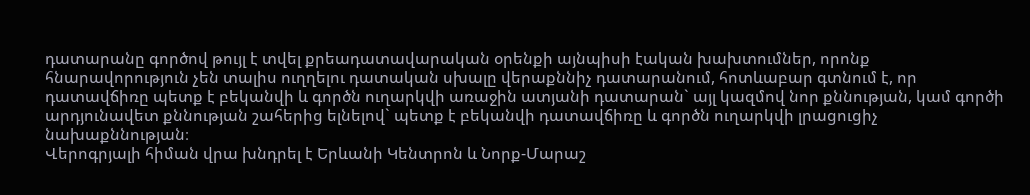դատարանը գործով թույլ է տվել քրեադատավարական օրենքի այնպիսի էական խախտումներ, որոնք հնարավորություն չեն տալիս ուղղելու դատական սխալը վերաքննիչ դատարանում, հոտևաբար գտնում է, որ դատավճիռը պետք է բեկանվի և գործն ուղարկվի առաջին ատյանի դատարան` այլ կազմով նոր քննության, կամ գործի արդյունավետ քննության շահերից ելնելով` պետք է բեկանվի դատավճիռը և գործն ուղարկվի լրացուցիչ նախաքննության։
Վերոգրյալի հիման վրա խնդրել է Երևանի Կենտրոն և Նորք-Մարաշ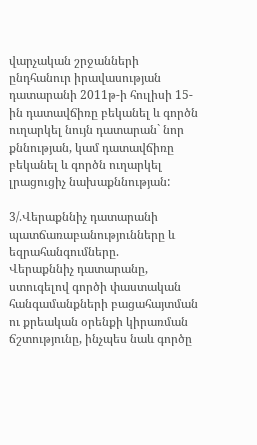վարչական շրջանների ընդհանուր իրավասության դատարանի 2011թ-ի հուլիսի 15-ին դատավճիռը բեկանել և գործն ուղարկել նույն դատարան` նոր քննության, կամ դատավճիռը բեկանել և գործն ուղարկել լրացուցիչ նախաքննության:

3/.Վերաքննիչ դատարանի պատճառաբանությունները և եզրահանգումները.
Վերաքննիչ դատարանը, ստուգելով գործի փաստական հանգամանքների բացահայտման ու քրեական օրենքի կիրառման ճշտությունը, ինչպես նաև գործը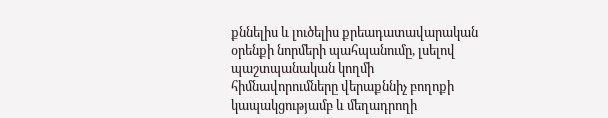քննելիս և լուծելիս քրեադատավարական օրենքի նորմերի պահպանումը, լսելով պաշտպանական կողմի հիմնավորումները վերաքննիչ բողոքի կապակցությամբ և մեղադրողի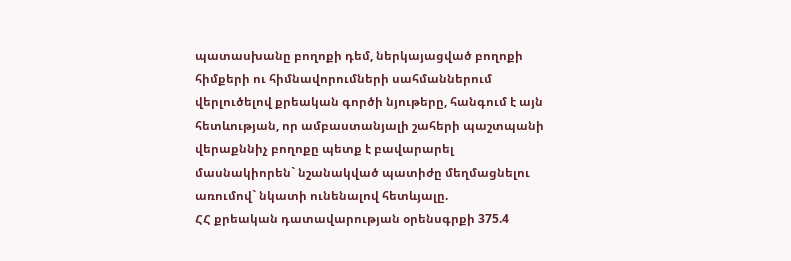պատասխանը բողոքի դեմ, ներկայացված բողոքի հիմքերի ու հիմնավորումների սահմաններում վերլուծելով քրեական գործի նյութերը, հանգում է այն հետևության, որ ամբաստանյալի շահերի պաշտպանի վերաքննիչ բողոքը պետք է բավարարել մասնակիորեն` նշանակված պատիժը մեղմացնելու առումով` նկատի ունենալով հետևյալը.
ՀՀ քրեական դատավարության օրենսգրքի 375.4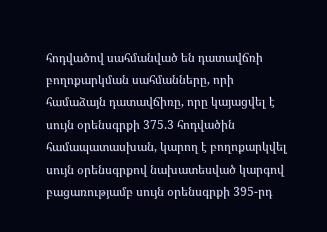հոդվածով սահմանված են դատավճռի բողոքարկման սահմանները, որի համաձայն դատավճիռը, որը կայացվել է սույն օրենսգրքի 375.3 հոդվածին համապատասխան, կարող է բողոքարկվել սույն օրենսգրքով նախատեսված կարգով բացառությամբ սույն օրենսգրքի 395-րդ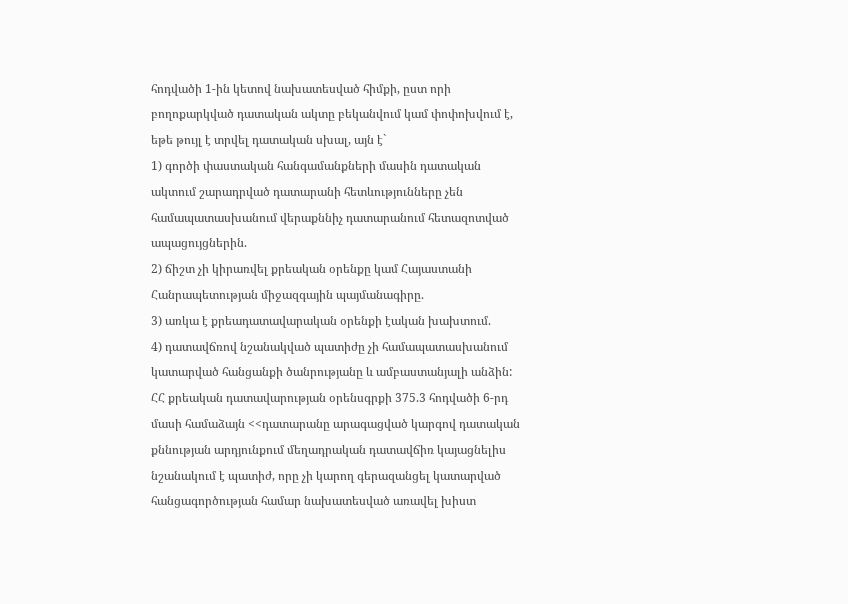հոդվածի 1-ին կետով նախատեսված հիմքի, ըստ որի բողոքարկված դատական ակտը բեկանվում կամ փոփոխվում է, եթե թույլ է տրվել դատական սխալ, այն է`
1) գործի փաստական հանգամանքների մասին դատական ակտում շարադրված դատարանի հետևությունները չեն համապատասխանում վերաքննիչ դատարանում հետազոտված ապացույցներին.
2) ճիշտ չի կիրառվել քրեական օրենքը կամ Հայաստանի Հանրապետության միջազգային պայմանագիրը.
3) առկա է քրեադատավարական օրենքի էական խախտում.
4) դատավճռով նշանակված պատիժը չի համապատասխանում կատարված հանցանքի ծանրությանը և ամբաստանյալի անձին:
ՀՀ քրեական դատավարության օրենսգրքի 375.3 հոդվածի 6-րդ մասի համաձայն <<դատարանը արագացված կարգով դատական քննության արդյունքում մեղադրական դատավճիռ կայացնելիս նշանակում է պատիժ, որը չի կարող գերազանցել կատարված հանցագործության համար նախատեսված առավել խիստ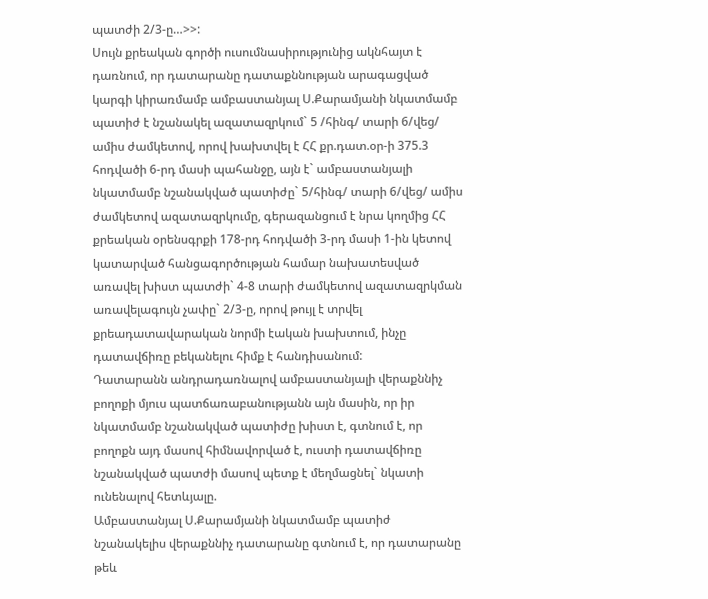պատժի 2/3-ը…>>:
Սույն քրեական գործի ուսումնասիրությունից ակնհայտ է դառնում, որ դատարանը դատաքննության արագացված կարգի կիրառմամբ ամբաստանյալ Ս.Քարամյանի նկատմամբ պատիժ է նշանակել ազատազրկում` 5 /հինգ/ տարի 6/վեց/ ամիս ժամկետով, որով խախտվել է ՀՀ քր.դատ.օր-ի 375.3 հոդվածի 6-րդ մասի պահանջը, այն է` ամբաստանյալի նկատմամբ նշանակված պատիժը` 5/հինգ/ տարի 6/վեց/ ամիս ժամկետով ազատազրկումը, գերազանցում է նրա կողմից ՀՀ քրեական օրենսգրքի 178-րդ հոդվածի 3-րդ մասի 1-ին կետով կատարված հանցագործության համար նախատեսված առավել խիստ պատժի` 4-8 տարի ժամկետով ազատազրկման առավելագույն չափը` 2/3-ը, որով թույլ է տրվել քրեադատավարական նորմի էական խախտում, ինչը դատավճիռը բեկանելու հիմք է հանդիսանում:
Դատարանն անդրադառնալով ամբաստանյալի վերաքննիչ բողոքի մյուս պատճառաբանությանն այն մասին, որ իր նկատմամբ նշանակված պատիժը խիստ է, գտնում է, որ բողոքն այդ մասով հիմնավորված է, ուստի դատավճիռը նշանակված պատժի մասով պետք է մեղմացնել` նկատի ունենալով հետևյալը.
Ամբաստանյալ Ս.Քարամյանի նկատմամբ պատիժ նշանակելիս վերաքննիչ դատարանը գտնում է, որ դատարանը թեև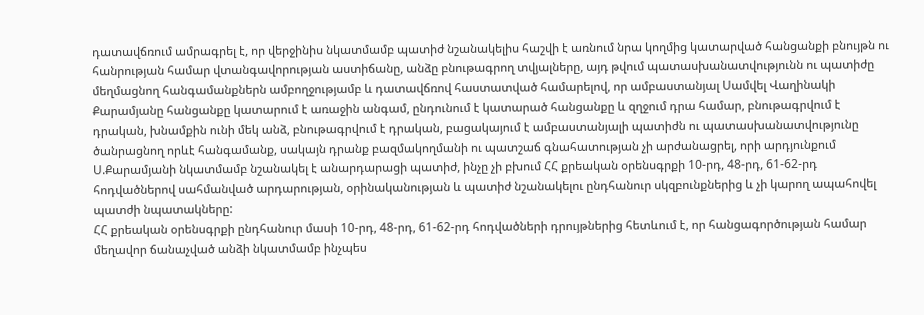դատավճռում ամրագրել է, որ վերջինիս նկատմամբ պատիժ նշանակելիս հաշվի է առնում նրա կողմից կատարված հանցանքի բնույթն ու հանրության համար վտանգավորության աստիճանը, անձը բնութագրող տվյալները, այդ թվում պատասխանատվությունն ու պատիժը մեղմացնող հանգամանքներն ամբողջությամբ և դատավճռով հաստատված համարելով, որ ամբաստանյալ Սամվել Վաղինակի Քարամյանը հանցանքը կատարում է առաջին անգամ, ընդունում է կատարած հանցանքը և զղջում դրա համար, բնութագրվում է դրական, խնամքին ունի մեկ անձ, բնութագրվում է դրական, բացակայում է ամբաստանյալի պատիժն ու պատասխանատվությունը ծանրացնող որևէ հանգամանք, սակայն դրանք բազմակողմանի ու պատշաճ գնահատության չի արժանացրել, որի արդյունքում Ս.Քարամյանի նկատմամբ նշանակել է անարդարացի պատիժ, ինչը չի բխում ՀՀ քրեական օրենսգրքի 10-րդ, 48-րդ, 61-62-րդ հոդվածներով սահմանված արդարության, օրինականության և պատիժ նշանակելու ընդհանուր սկզբունքներից և չի կարող ապահովել պատժի նպատակները:
ՀՀ քրեական օրենսգրքի ընդհանուր մասի 10-րդ, 48-րդ, 61-62-րդ հոդվածների դրույթներից հետևում է, որ հանցագործության համար մեղավոր ճանաչված անձի նկատմամբ ինչպես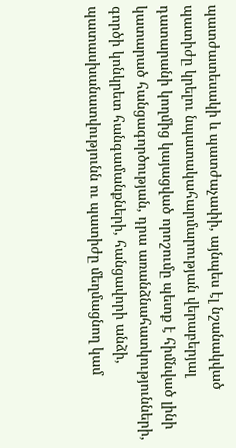պատժատեսակի և պատժաչափի, այնպես էլ նշանակված պատիժը կրելու նպատակահարմարության վերաբերյալ դատարանի կողմից կայացված որոշումը պետք է հիմնված լինի կատարած հանցագործության, դրա առանձնահատկությունների, գործի կոնկրետ հանգամանքների, հանցավորի անձի, պատասխանատվությունն ու պատիժը մեղմացնող կամ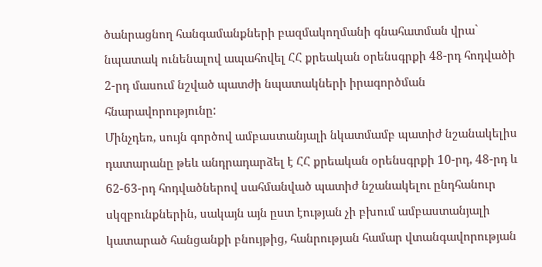ծանրացնող հանգամանքների բազմակողմանի գնահատման վրա` նպատակ ունենալով ապահովել ՀՀ քրեական օրենսգրքի 48-րդ հոդվածի 2-րդ մասում նշված պատժի նպատակների իրագործման հնարավորությունը:
Մինչդեռ, սույն գործով ամբաստանյալի նկատմամբ պատիժ նշանակելիս դատարանը թեև անդրադարձել է ՀՀ քրեական օրենսգրքի 10-րդ, 48-րդ և 62-63-րդ հոդվածներով սահմանված պատիժ նշանակելու ընդհանուր սկզբունքներին, սակայն այն ըստ էության չի բխում ամբաստանյալի կատարած հանցանքի բնույթից, հանրության համար վտանգավորության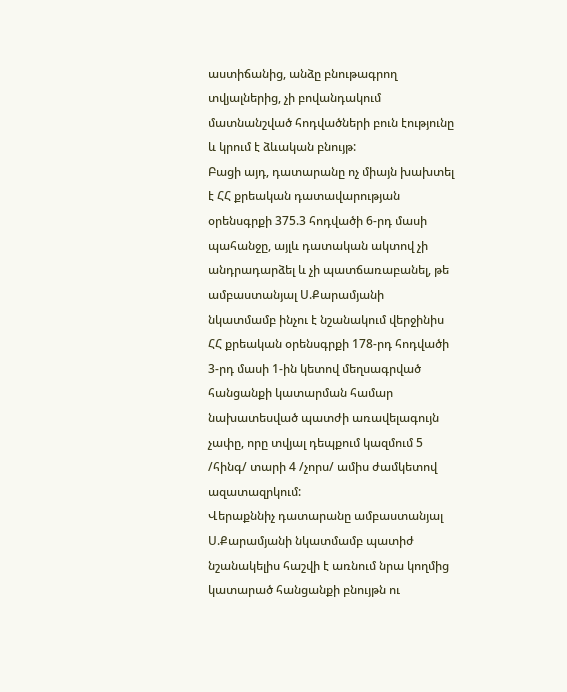աստիճանից, անձը բնութագրող տվյալներից, չի բովանդակում մատնանշված հոդվածների բուն էությունը և կրում է ձևական բնույթ:
Բացի այդ, դատարանը ոչ միայն խախտել է ՀՀ քրեական դատավարության օրենսգրքի 375.3 հոդվածի 6-րդ մասի պահանջը, այլև դատական ակտով չի անդրադարձել և չի պատճառաբանել, թե ամբաստանյալ Ս.Քարամյանի նկատմամբ ինչու է նշանակում վերջինիս ՀՀ քրեական օրենսգրքի 178-րդ հոդվածի 3-րդ մասի 1-ին կետով մեղսագրված հանցանքի կատարման համար նախատեսված պատժի առավելագույն չափը, որը տվյալ դեպքում կազմում 5 /հինգ/ տարի 4 /չորս/ ամիս ժամկետով ազատազրկում:
Վերաքննիչ դատարանը ամբաստանյալ Ս.Քարամյանի նկատմամբ պատիժ նշանակելիս հաշվի է առնում նրա կողմից կատարած հանցանքի բնույթն ու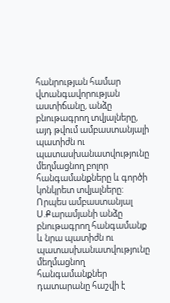հանրության համար վտանգավորության աստիճանը, անձը բնութագրող տվյալները, այդ թվում ամբաստանյալի պատիժն ու պատասխանատվությունը մեղմացնող բոլոր հանգամանքները և գործի կոնկրետ տվյալները:
Որպես ամբաստանյալ Ս.Քարամյանի անձը բնութագրող հանգամանք և նրա պատիժն ու պատասխանատվությունը մեղմացնող հանգամանքներ դատարանը հաշվի է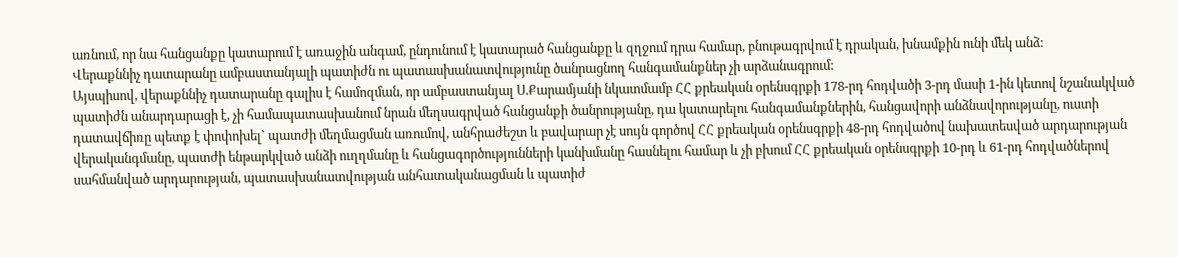առնում, որ նա հանցանքը կատարում է առաջին անգամ, ընդունում է կատարած հանցանքը և զղջում դրա համար, բնութագրվում է դրական, խնամքին ունի մեկ անձ:
Վերաքննիչ դատարանը ամբաստանյալի պատիժն ու պատասխանատվությունը ծանրացնող հանգամանքներ չի արձանագրում:
Այսպիսով, վերաքննիչ դատարանը գալիս է համոզման, որ ամբաստանյալ Ս.Քարամյանի նկատմամբ ՀՀ քրեական օրենսգրքի 178-րդ հոդվածի 3-րդ մասի 1-ին կետով նշանակված պատիժն անարդարացի է, չի համապատասխանում նրան մեղսագրված հանցանքի ծանրությանը, դա կատարելու հանգամանքներին, հանցավորի անձնավորությանը, ուստի դատավճիռը պետք է փոփոխել` պատժի մեղմացման առումով, անհրաժեշտ և բավարար չէ սույն գործով ՀՀ քրեական օրենսգրքի 48-րդ հոդվածով նախատեսված արդարության վերականգմանը, պատժի ենթարկված անձի ուղղմանը և հանցագործությունների կանխմանը հասնելու համար և չի բխում ՀՀ քրեական օրենսգրքի 10-րդ և 61-րդ հոդվածներով սահմանված արդարության, պատասխանատվության անհատականացման և պատիժ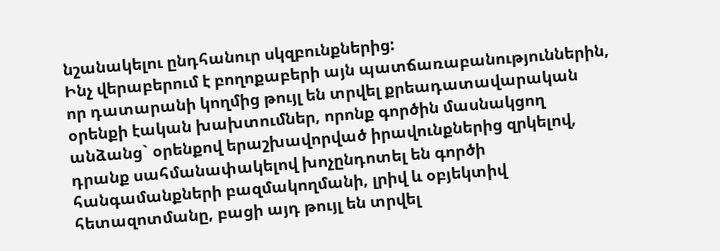նշանակելու ընդհանուր սկզբունքներից:
Ինչ վերաբերում է բողոքաբերի այն պատճառաբանություններին, որ դատարանի կողմից թույլ են տրվել քրեադատավարական օրենքի էական խախտումներ, որոնք գործին մասնակցող անձանց` օրենքով երաշխավորված իրավունքներից զրկելով, դրանք սահմանափակելով խոչընդոտել են գործի հանգամանքների բազմակողմանի, լրիվ և օբյեկտիվ հետազոտմանը, բացի այդ թույլ են տրվել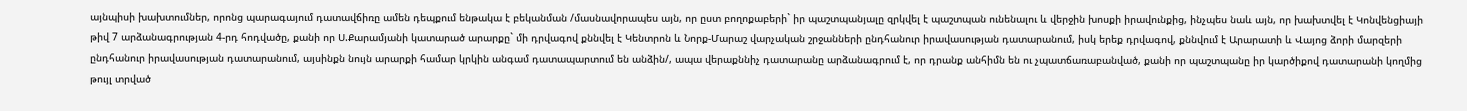այնպիսի խախտումներ, որոնց պարագայում դատավճիռը ամեն դեպքում ենթակա է բեկանման /մասնավորապես այն, որ ըստ բողոքաբերի` իր պաշտպանյալը զրկվել է պաշտպան ունենալու և վերջին խոսքի իրավունքից, ինչպես նաև այն, որ խախտվել է Կոնվենցիայի թիվ 7 արձանագրության 4-րդ հոդվածը, քանի որ Ս.Քարամյանի կատարած արարքը` մի դրվագով քննվել է Կենտրոն և Նորք-Մարաշ վարչական շրջանների ընդհանուր իրավասության դատարանում, իսկ երեք դրվագով, քննվում է Արարատի և Վայոց ձորի մարզերի ընդհանուր իրավասության դատարանում, այսինքն նույն արարքի համար կրկին անգամ դատապարտում են անձին/, ապա վերաքննիչ դատարանը արձանագրում է, որ դրանք անհիմն են ու չպատճառաբանված, քանի որ պաշտպանը իր կարծիքով դատարանի կողմից թույլ տրված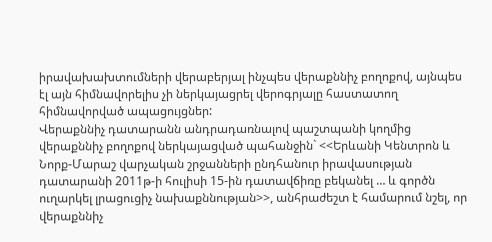իրավախախտումների վերաբերյալ ինչպես վերաքննիչ բողոքով, այնպես էլ այն հիմնավորելիս չի ներկայացրել վերոգրյալը հաստատող հիմնավորված ապացույցներ:
Վերաքննիչ դատարանն անդրադառնալով պաշտպանի կողմից վերաքննիչ բողոքով ներկայացված պահանջին` <<Երևանի Կենտրոն և Նորք-Մարաշ վարչական շրջանների ընդհանուր իրավասության դատարանի 2011թ-ի հուլիսի 15-ին դատավճիռը բեկանել … և գործն ուղարկել լրացուցիչ նախաքննության>>, անհրաժեշտ է համարում նշել, որ վերաքննիչ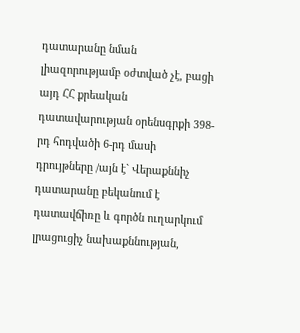դատարանը նման լիազորությամբ օժտված չէ, բացի այդ ՀՀ քրեական դատավարության օրենսգրքի 398-րդ հոդվածի 6-րդ մասի դրույթները /այն է` Վերաքննիչ դատարանը բեկանում է դատավճիռը և գործն ուղարկում լրացուցիչ նախաքննության,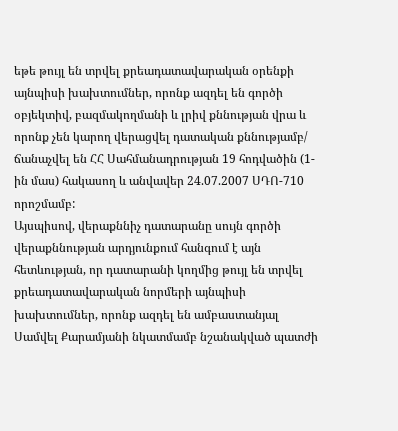եթե թույլ են տրվել քրեադատավարական օրենքի այնպիսի խախտումներ, որոնք ազդել են գործի օբյեկտիվ, բազմակողմանի և լրիվ քննության վրա և որոնք չեն կարող վերացվել դատական քննությամբ/ ճանաչվել են ՀՀ Սահմանադրության 19 հոդվածին (1-ին մաս) հակասող և անվավեր 24.07.2007 ՍԴՈ-710 որոշմամբ:
Այսպիսով, վերաքննիչ դատարանը սույն գործի վերաքննության արդյունքում հանգում է այն հետևության, որ դատարանի կողմից թույլ են տրվել քրեադատավարական նորմերի այնպիսի խախտումներ, որոնք ազդել են ամբաստանյալ Սամվել Քարամյանի նկատմամբ նշանակված պատժի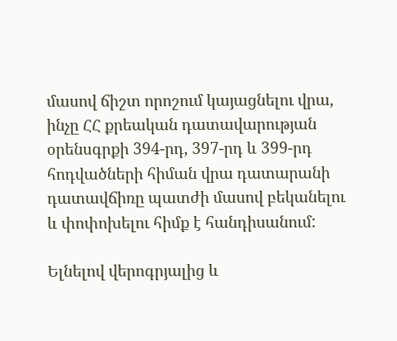մասով ճիշտ որոշում կայացնելու վրա, ինչը ՀՀ քրեական դատավարության օրենսգրքի 394-րդ, 397-րդ և 399-րդ հոդվածների հիման վրա դատարանի դատավճիռը պատժի մասով բեկանելու և փոփոխելու հիմք է հանդիսանում:

Ելնելով վերոգրյալից և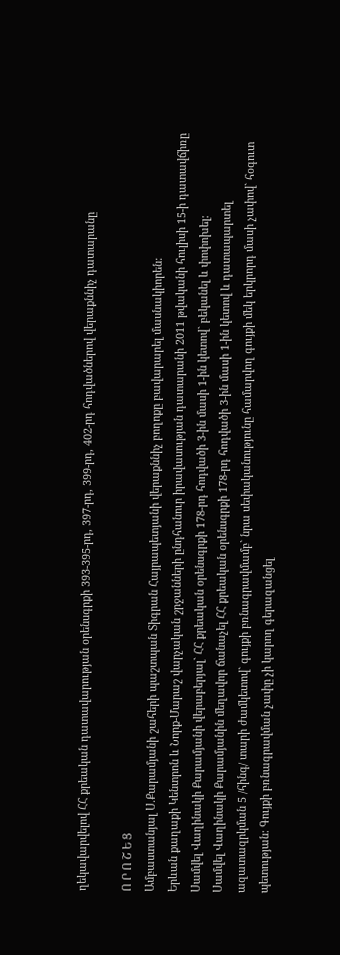ղեկավարվելով ՀՀ քրեական դատավարության օրենսգրքի 393-395-րդ, 397-րդ, 399-րդ, 402-րդ հոդվածներով վերաքննիչ դատարանը

Ո Ր Ո Շ Ե Ց
Ամբաստանյալ Ս.Քարամյանի շահերի պաշտպան Տիգրան Հայրապետյանի վերաքննիչ բողոքը բավարարել մասնակիորեն:
Երևան քաղաքի Կենտրոն և Նորք-Մարաշ վարչական շրջանների ընդհանուր իրավասության դատարանի 2011 թվականի հուլիսի 15-ի դատավճիռը Սամվել Վաղինակի Քարամյանի վերաբերյալ` ՀՀ քրեական օրենսգրքի 178-րդ հոդվածի 3-ին մասի 1-ին կետով` բեկանել և փոփոխել:
Սամվել Վաղինակի Քարամյանին մեղավոր ճանաչել ՀՀ քրեական օրենսգրքի 178-րդ հոդվածի 3-ին մասի 1-ին կետով և դատապարտել ազատազրկման 5 /հինգ/ տարի ժամկետով` գույքի բռնագրավմամբ` նրա սեփականությունը համարվող գույքի մեկ երկրորդ մասի չափով` հօգուտ պետության: Գույքի բռնագրավման չափը չի կարող գերազանցել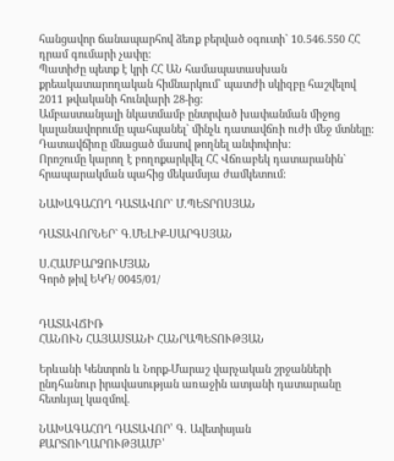հանցավոր ճանապարհով ձեռք բերված օգուտի` 10.546.550 ՀՀ դրամ գումարի չափը:
Պատիժը պետք է կրի ՀՀ ԱՆ համապատասխան քրեակատարողական հիմնարկում` պատժի սկիզբը հաշվելով 2011 թվականի հունվարի 28-ից:
Ամբաստանյալի նկատմամբ ընտրված խափանման միջոց կալանավորումը պահպանել` մինչև դատավճռի ուժի մեջ մտնելը:
Դատավճիռը մնացած մասով թողնել անփոփոխ:
Որոշումը կարող է բողոքարկվել ՀՀ Վճռաբեկ դատարանին` հրապարակման պահից մեկամսյա ժամկետում:

ՆԱԽԱԳԱՀՈՂ ԴԱՏԱՎՈՐ` Մ.ՊԵՏՐՈՍՅԱՆ

ԴԱՏԱՎՈՐՆԵՐ` Գ.ՄԵԼԻՔ-ՍԱՐԳՍՅԱՆ

Ս.ՀԱՄԲԱՐՁՈՒՄՅԱՆ
Գործ թիվ ԵԿԴ/ 0045/01/


ԴԱՏԱՎՃԻՌ
ՀԱՆՈՒՆ ՀԱՅԱՍՏԱՆԻ ՀԱՆՐԱՊԵՏՈՒԹՅԱՆ

Երևանի Կենտրոն և Նորք-Մարաշ վարչական շրջանների ընդհանուր իրավասության առաջին ատյանի դատարանը հետևյալ կազմով.

ՆԱԽԱԳԱՀՈՂ ԴԱՏԱՎՈՐ՝ Գ. Ավետիսյան
ՔԱՐՏՈՒՂԱՐՈՒԹՅԱՄԲ՝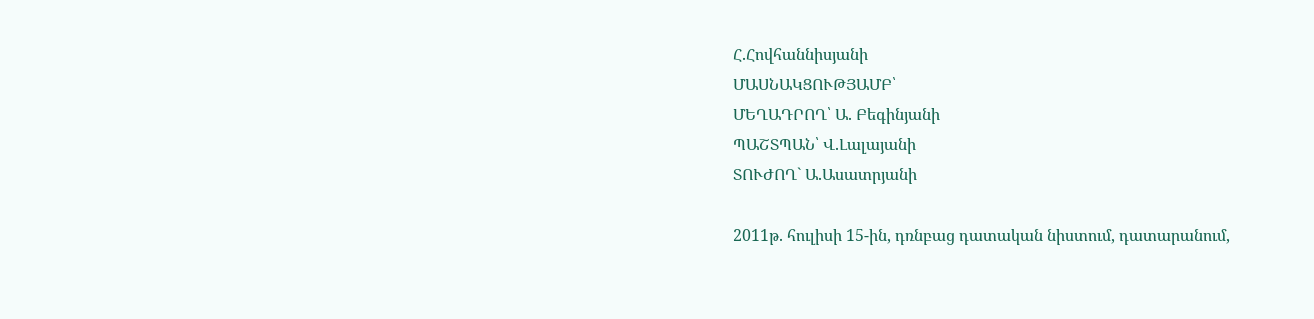Հ.Հովհաննիսյանի
ՄԱՍՆԱԿՑՈՒԹՅԱՄԲ՝
ՄԵՂԱԴՐՈՂ՝ Ա. Բեգինյանի
ՊԱՇՏՊԱՆ՝ Վ.Լալայանի
ՏՈՒԺՈՂ` Ա.Ասատրյանի

2011թ. հուլիսի 15-ին, դռնբաց դատական նիստում, դատարանում,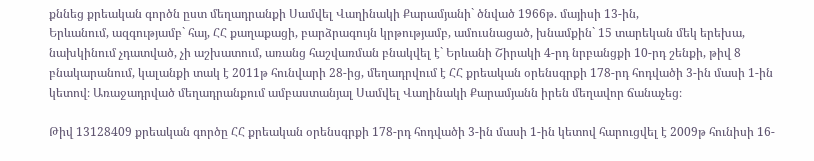քննեց քրեական գործն ըստ մեղադրանքի Սամվել Վաղինակի Քարամյանի` ծնված 1966թ. մայիսի 13-ին,
Երևանում, ազգությամբ` հայ, ՀՀ քաղաքացի, բարձրագույն կրթությամբ, ամուսնացած, խնամքին` 15 տարեկան մեկ երեխա, նախկինում չդատված, չի աշխատում, առանց հաշվառման բնակվել է` Երևանի Շիրակի 4-րդ նրբանցքի 10-րդ շենքի, թիվ 8 բնակարանում, կալանքի տակ է 2011թ հունվարի 28-ից, մեղադրվում է ՀՀ քրեական օրենսգրքի 178-րդ հոդվածի 3-ին մասի 1-ին կետով։ Առաջադրված մեղադրանքում ամբաստանյալ Սամվել Վաղինակի Քարամյանն իրեն մեղավոր ճանաչեց։

Թիվ 13128409 քրեական գործը ՀՀ քրեական օրենսգրքի 178-րդ հոդվածի 3-ին մասի 1-ին կետով հարուցվել է 2009թ հունիսի 16-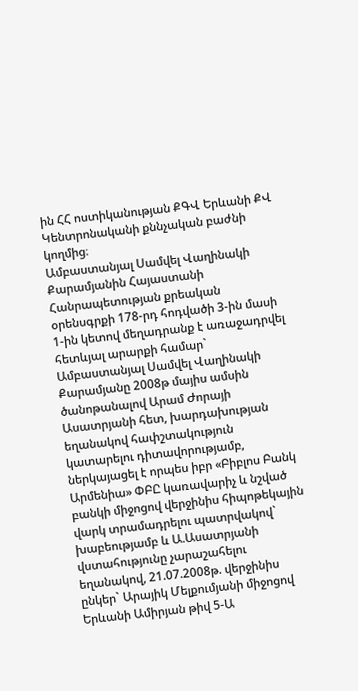ին ՀՀ ոստիկանության ՔԳՎ Երևանի ՔՎ Կենտրոնականի քննչական բաժնի կողմից։
Ամբաստանյալ Սամվել Վաղինակի Քարամյանին Հայաստանի Հանրապետության քրեական օրենսգրքի 178-րդ հոդվածի 3-ին մասի 1-ին կետով մեղադրանք է առաջադրվել հետևյալ արարքի համար`
Ամբաստանյալ Սամվել Վաղինակի Քարամյանը 2008թ մայիս ամսին ծանոթանալով Արամ Ժորայի Ասատրյանի հետ, խարդախության եղանակով հափշտակություն կատարելու դիտավորությամբ, ներկայացել է որպես իբր «Բիբլոս Բանկ Արմենիա» ՓԲԸ կառավարիչ և նշված բանկի միջոցով վերջինիս հիպոթեկային վարկ տրամադրելու պատրվակով` խաբեությամբ և Ա.Ասատրյանի վստահությունը չարաշահելու եղանակով, 21.07.2008թ. վերջինիս ընկեր` Արայիկ Մելքումյանի միջոցով Երևանի Ամիրյան թիվ 5-Ա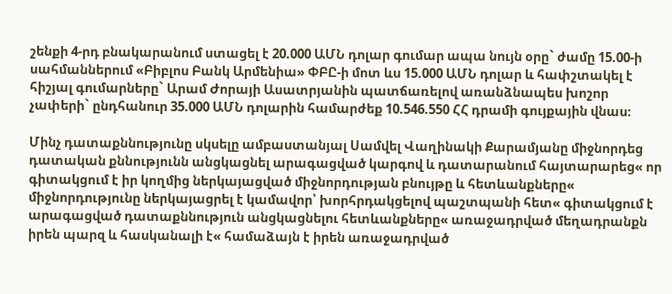շենքի 4-րդ բնակարանում ստացել է 20.000 ԱՄՆ դոլար գումար ապա նույն օրը` ժամը 15.00-ի սահմաններում «Բիբլոս Բանկ Արմենիա» ՓԲԸ-ի մոտ ևս 15.000 ԱՄՆ դոլար և հափշտակել է հիշյալ գումարները` Արամ Ժորայի Ասատրյանին պատճառելով առանձնապես խոշոր չափերի` ընդհանուր 35.000 ԱՄՆ դոլարին համարժեք 10.546.550 ՀՀ դրամի գույքային վնաս։

Մինչ դատաքննությունը սկսելը ամբաստանյալ Սամվել Վաղինակի Քարամյանը միջնորդեց դատական քննությունն անցկացնել արագացված կարգով և դատարանում հայտարարեց« որ գիտակցում է իր կողմից ներկայացված միջնորդության բնույթը և հետևանքները« միջնորդությունը ներկայացրել է կամավոր՝ խորհրդակցելով պաշտպանի հետ« գիտակցում է արագացված դատաքննություն անցկացնելու հետևանքները« առաջադրված մեղադրանքն իրեն պարզ և հասկանալի է« համաձայն է իրեն առաջադրված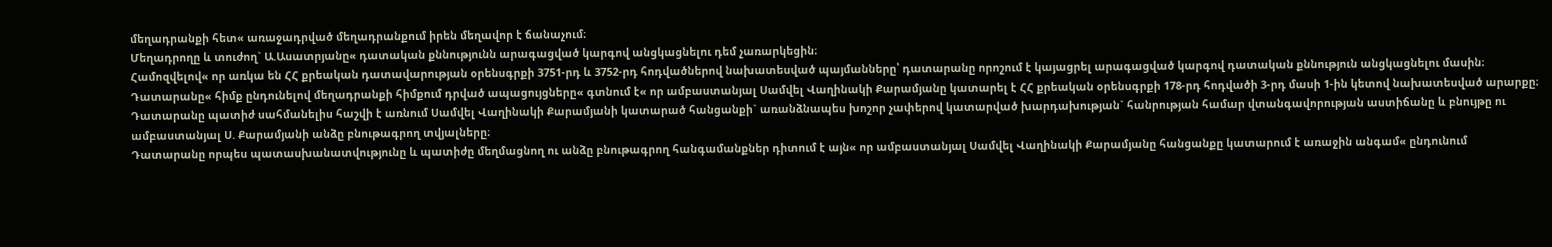մեղադրանքի հետ« առաջադրված մեղադրանքում իրեն մեղավոր է ճանաչում։
Մեղադրողը և տուժող` Ա.Ասատրյանը« դատական քննությունն արագացված կարգով անցկացնելու դեմ չառարկեցին։
Համոզվելով« որ առկա են ՀՀ քրեական դատավարության օրենսգրքի 3751-րդ և 3752-րդ հոդվածներով նախատեսված պայմանները՝ դատարանը որոշում է կայացրել արագացված կարգով դատական քննություն անցկացնելու մասին։
Դատարանը« հիմք ընդունելով մեղադրանքի հիմքում դրված ապացույցները« գտնում է« որ ամբաստանյալ Սամվել Վաղինակի Քարամյանը կատարել է ՀՀ քրեական օրենսգրքի 178-րդ հոդվածի 3-րդ մասի 1-ին կետով նախատեսված արարքը։
Դատարանը պատիժ սահմանելիս հաշվի է առնում Սամվել Վաղինակի Քարամյանի կատարած հանցանքի` առանձնապես խոշոր չափերով կատարված խարդախության` հանրության համար վտանգավորության աստիճանը և բնույթը ու ամբաստանյալ Ս. Քարամյանի անձը բնութագրող տվյալները։
Դատարանը որպես պատասխանատվությունը և պատիժը մեղմացնող ու անձը բնութագրող հանգամանքներ դիտում է այն« որ ամբաստանյալ Սամվել Վաղինակի Քարամյանը հանցանքը կատարում է առաջին անգամ« ընդունում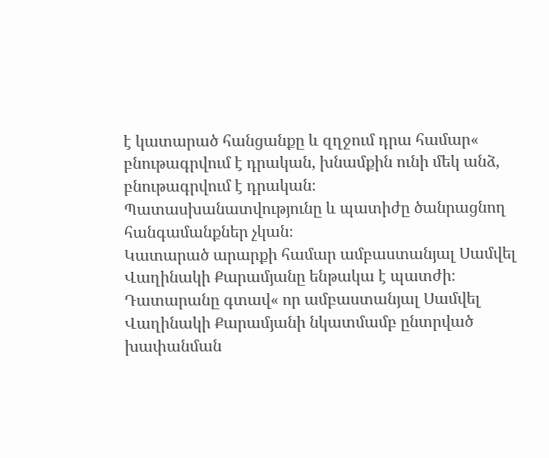է կատարած հանցանքը և զղջում դրա համար« բնութագրվում է դրական, խնամքին ունի մեկ անձ, բնութագրվում է դրական։
Պատասխանատվությունը և պատիժը ծանրացնող հանգամանքներ չկան։
Կատարած արարքի համար ամբաստանյալ Սամվել Վաղինակի Քարամյանը ենթակա է պատժի։
Դատարանը գտավ« որ ամբաստանյալ Սամվել Վաղինակի Քարամյանի նկատմամբ ընտրված խափանման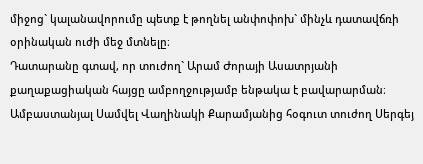միջոց` կալանավորումը պետք է թողնել անփոփոխ` մինչև դատավճռի օրինական ուժի մեջ մտնելը։
Դատարանը գտավ, որ տուժող` Արամ Ժորայի Ասատրյանի քաղաքացիական հայցը ամբողջությամբ ենթակա է բավարարման։ Ամբաստանյալ Սամվել Վաղինակի Քարամյանից հօգուտ տուժող Սերգեյ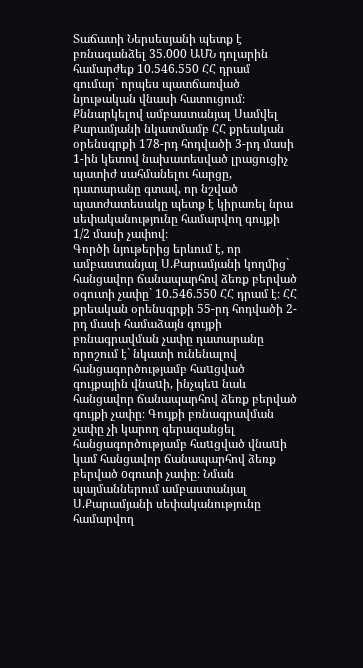Տաճատի Ներսեսյանի պետք է բռնագանձել 35.000 ԱՄՆ դոլարին համարժեք 10.546.550 ՀՀ դրամ գումար` որպես պատճառված նյութական վնասի հատուցում։
Քննարկելով ամբաստանյալ Սամվել Քարամյանի նկատմամբ ՀՀ քրեական օրենսգրքի 178-րդ հոդվածի 3-րդ մասի 1-ին կետով նախատեսված լրացուցիչ պատիժ սահմանելու հարցը, դատարանը գտավ, որ նշված պատժատեսակը պետք է կիրառել նրա սեփականությունը համարվող գույքի 1/2 մասի չափով։
Գործի նյութերից երևում է, որ ամբաստանյալ Ս.Քարամյանի կողմից` հանցավոր ճանապարհով ձեռք բերված օգուտի չափը` 10.546.550 ՀՀ դրամ է։ ՀՀ քրեական օրենսգրքի 55-րդ հոդվածի 2-րդ մասի համաձայն գույքի բռնագրավման չափը դատարանը որոշում է` նկատի ունենալով հանցագործությամբ հաuցված գույքային վնաuի, ինչպեu նաև հանցավոր ճանապարհով ձեռք բերված գույքի չափը։ Գույքի բռնագրավման չափը չի կարող գերազանցել հանցագործությամբ հաuցված վնաuի կամ հանցավոր ճանապարհով ձեռք բերված oգուտի չափը։ Նման պայմաններում ամբաստանյալ Ս.Քարամյանի սեփականությունը համարվող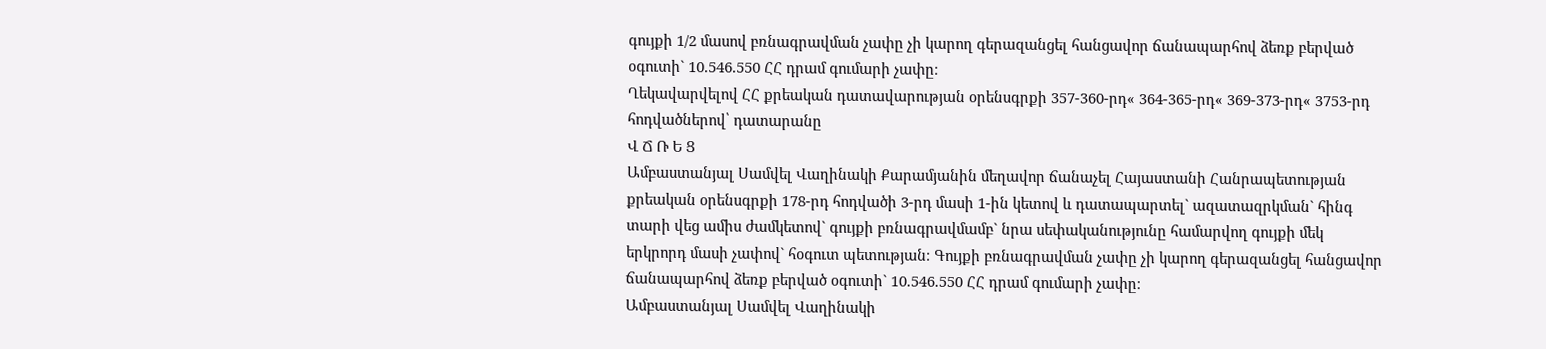գույքի 1/2 մասով բռնագրավման չափը չի կարող գերազանցել հանցավոր ճանապարհով ձեռք բերված օգուտի` 10.546.550 ՀՀ դրամ գումարի չափը։
Ղեկավարվելով ՀՀ քրեական դատավարության օրենսգրքի 357-360-րդ« 364-365-րդ« 369-373-րդ« 3753-րդ հոդվածներով՝ դատարանը
Վ Ճ Ռ Ե Ց
Ամբաստանյալ Սամվել Վաղինակի Քարամյանին մեղավոր ճանաչել Հայաստանի Հանրապետության քրեական օրենսգրքի 178-րդ հոդվածի 3-րդ մասի 1-ին կետով և դատապարտել` ազատազրկման` հինգ տարի վեց ամիս ժամկետով` գույքի բռնագրավմամբ` նրա սեփականությունը համարվող գույքի մեկ երկրորդ մասի չափով` հօգուտ պետության։ Գույքի բռնագրավման չափը չի կարող գերազանցել հանցավոր ճանապարհով ձեռք բերված օգուտի` 10.546.550 ՀՀ դրամ գումարի չափը։
Ամբաստանյալ Սամվել Վաղինակի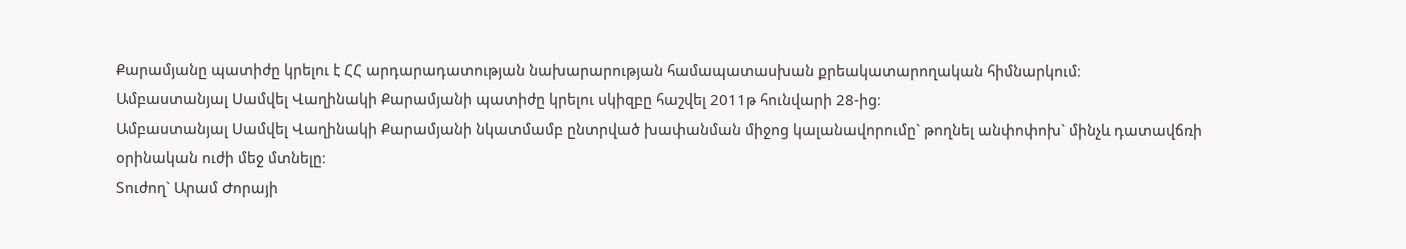Քարամյանը պատիժը կրելու է ՀՀ արդարադատության նախարարության համապատասխան քրեակատարողական հիմնարկում։
Ամբաստանյալ Սամվել Վաղինակի Քարամյանի պատիժը կրելու սկիզբը հաշվել 2011թ հունվարի 28-ից։
Ամբաստանյալ Սամվել Վաղինակի Քարամյանի նկատմամբ ընտրված խափանման միջոց կալանավորումը` թողնել անփոփոխ` մինչև դատավճռի օրինական ուժի մեջ մտնելը։
Տուժող` Արամ Ժորայի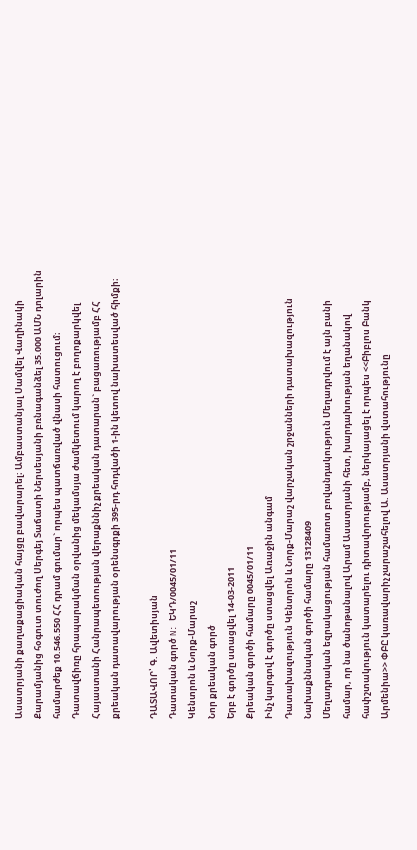Ասատրյանի քաղաքացիական հայցը բավարարել։ Ամբաստանյալ Սամվել Վաղինակի Քարամյանից հօգուտ տուժող Սերգեյ Տաճատի Ներսեսյանի բռնագանձել 35.000 ԱՄՆ դոլարին համարժեք 10.546.550 ՀՀ դրամ գումար` որպես պատճառված վնասի հատուցում։
Դատավճիռը հրապարակման օրվանից մեկամսյա ժամկետում կարող է բողոքարկվել Հայաստանի Հանրապետության վերաքննիչ քրեական դատարան` բացառությամբ ՀՀ քրեական դատավարության օրենսգրքի 395-րդ հոդվածի 1-ին կետով նախատեսված հիմքի։

ԴԱՏԱՎՈՐ՝ Գ. Ավետիսյան
Դատական գործ N: ԵԿԴ/0045/01/11
Կենտրոն և Նորք-Մարաշ
Նոր քրեական գործ
Երբ է գործը ստացվել 14-03-2011
Քրեական գործի համարը 0045/01/11
Ինչ կարգով է գործը ստացվել Առաջին անգամ
Դատախազություն Կենտրոն և Նորք-Մարաշ վարչական շրջանների դատախազություն
Նախաքննական գործի համարը 13128409
Մեղադրական եզրակացության համառոտ բովանդակություն Մեղադրվում է այն բանի համար, որ նա ծանոթանալով Արամ Ասատրյանի հետ, խարդախության եղանակով հափշտակություն կատարելու դիտավորությամբ, ներկայացել է որպես <<Բիբլոս Բանկ Արմենիա>> ՓԲԸ կառավարիչ չարաշահելով Ա. Ասատրյանի վստահությունը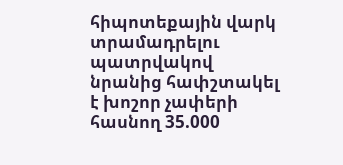հիպոտեքային վարկ տրամադրելու պատրվակով նրանից հափշտակել է խոշոր չափերի հասնող 35.000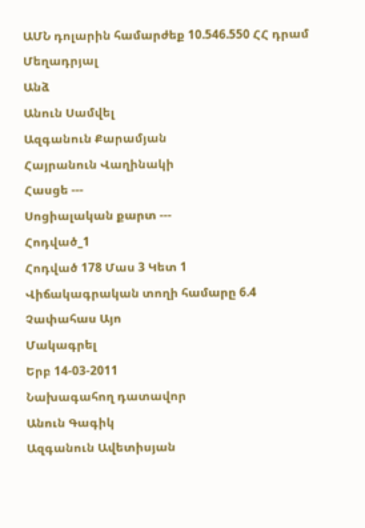ԱՄՆ դոլարին համարժեք 10.546.550 ՀՀ դրամ
Մեղադրյալ
Անձ
Անուն Սամվել
Ազգանուն Քարամյան
Հայրանուն Վաղինակի
Հասցե ---
Սոցիալական քարտ ---
Հոդված_1
Հոդված 178 Մաս 3 Կետ 1
Վիճակագրական տողի համարը 6.4
Չափահաս Այո
Մակագրել
Երբ 14-03-2011
Նախագահող դատավոր
Անուն Գագիկ
Ազգանուն Ավետիսյան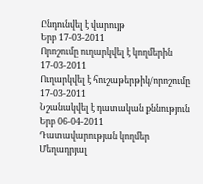Ընդունվել է վարույթ
Երբ 17-03-2011
Որոշումը ուղարկվել է կողմերին 17-03-2011
Ուղարկվել է հուշաթերթիկ/որոշումը 17-03-2011
Նշանակվել է դատական քննություն
Երբ 06-04-2011
Դատավարության կողմեր Մեղադրյալ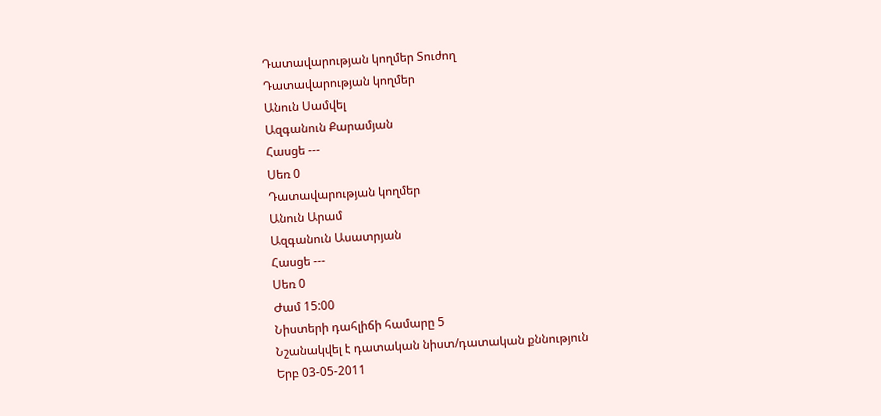Դատավարության կողմեր Տուժող
Դատավարության կողմեր
Անուն Սամվել
Ազգանուն Քարամյան
Հասցե ---
Սեռ 0
Դատավարության կողմեր
Անուն Արամ
Ազգանուն Ասատրյան
Հասցե ---
Սեռ 0
Ժամ 15:00
Նիստերի դահլիճի համարը 5
Նշանակվել է դատական նիստ/դատական քննություն
Երբ 03-05-2011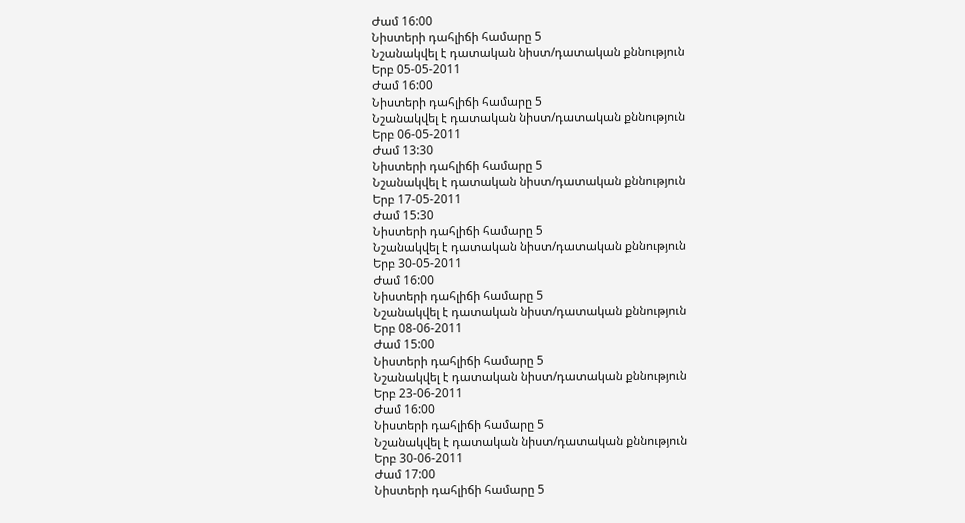Ժամ 16:00
Նիստերի դահլիճի համարը 5
Նշանակվել է դատական նիստ/դատական քննություն
Երբ 05-05-2011
Ժամ 16:00
Նիստերի դահլիճի համարը 5
Նշանակվել է դատական նիստ/դատական քննություն
Երբ 06-05-2011
Ժամ 13:30
Նիստերի դահլիճի համարը 5
Նշանակվել է դատական նիստ/դատական քննություն
Երբ 17-05-2011
Ժամ 15:30
Նիստերի դահլիճի համարը 5
Նշանակվել է դատական նիստ/դատական քննություն
Երբ 30-05-2011
Ժամ 16:00
Նիստերի դահլիճի համարը 5
Նշանակվել է դատական նիստ/դատական քննություն
Երբ 08-06-2011
Ժամ 15:00
Նիստերի դահլիճի համարը 5
Նշանակվել է դատական նիստ/դատական քննություն
Երբ 23-06-2011
Ժամ 16:00
Նիստերի դահլիճի համարը 5
Նշանակվել է դատական նիստ/դատական քննություն
Երբ 30-06-2011
Ժամ 17:00
Նիստերի դահլիճի համարը 5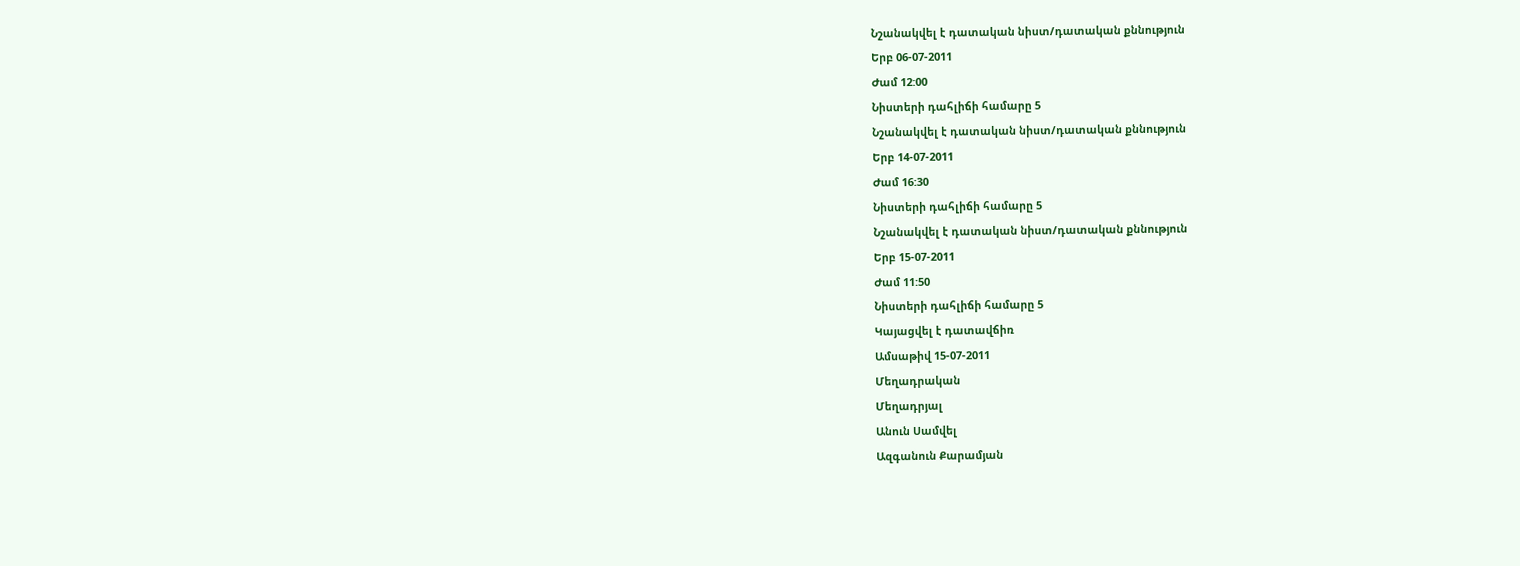Նշանակվել է դատական նիստ/դատական քննություն
Երբ 06-07-2011
Ժամ 12:00
Նիստերի դահլիճի համարը 5
Նշանակվել է դատական նիստ/դատական քննություն
Երբ 14-07-2011
Ժամ 16:30
Նիստերի դահլիճի համարը 5
Նշանակվել է դատական նիստ/դատական քննություն
Երբ 15-07-2011
Ժամ 11:50
Նիստերի դահլիճի համարը 5
Կայացվել է դատավճիռ
Ամսաթիվ 15-07-2011
Մեղադրական
Մեղադրյալ
Անուն Սամվել
Ազգանուն Քարամյան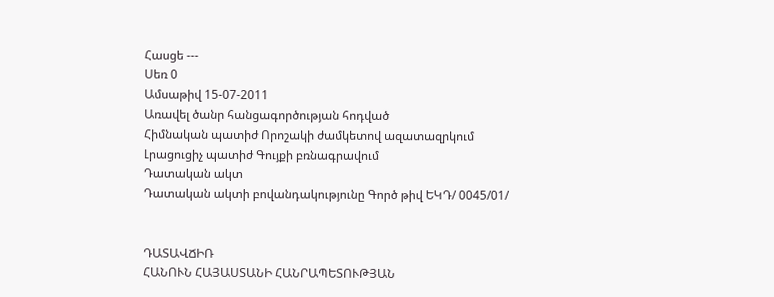Հասցե ---
Սեռ 0
Ամսաթիվ 15-07-2011
Առավել ծանր հանցագործության հոդված
Հիմնական պատիժ Որոշակի ժամկետով ազատազրկում
Լրացուցիչ պատիժ Գույքի բռնագրավում
Դատական ակտ
Դատական ակտի բովանդակությունը Գործ թիվ ԵԿԴ/ 0045/01/


ԴԱՏԱՎՃԻՌ
ՀԱՆՈՒՆ ՀԱՅԱՍՏԱՆԻ ՀԱՆՐԱՊԵՏՈՒԹՅԱՆ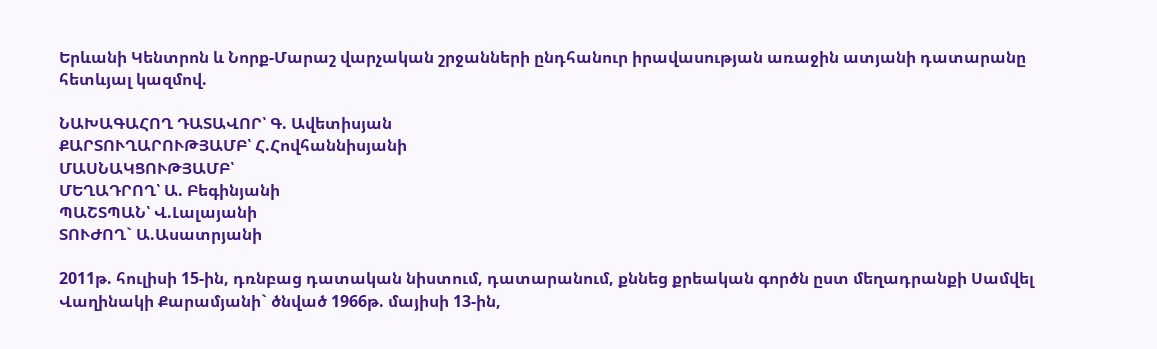Երևանի Կենտրոն և Նորք-Մարաշ վարչական շրջանների ընդհանուր իրավասության առաջին ատյանի դատարանը հետևյալ կազմով.

ՆԱԽԱԳԱՀՈՂ ԴԱՏԱՎՈՐ՝ Գ. Ավետիսյան
ՔԱՐՏՈՒՂԱՐՈՒԹՅԱՄԲ՝ Հ.Հովհաննիսյանի
ՄԱՍՆԱԿՑՈՒԹՅԱՄԲ՝
ՄԵՂԱԴՐՈՂ՝ Ա. Բեգինյանի
ՊԱՇՏՊԱՆ՝ Վ.Լալայանի
ՏՈՒԺՈՂ` Ա.Ասատրյանի

2011թ. հուլիսի 15-ին, դռնբաց դատական նիստում, դատարանում, քննեց քրեական գործն ըստ մեղադրանքի Սամվել Վաղինակի Քարամյանի` ծնված 1966թ. մայիսի 13-ին,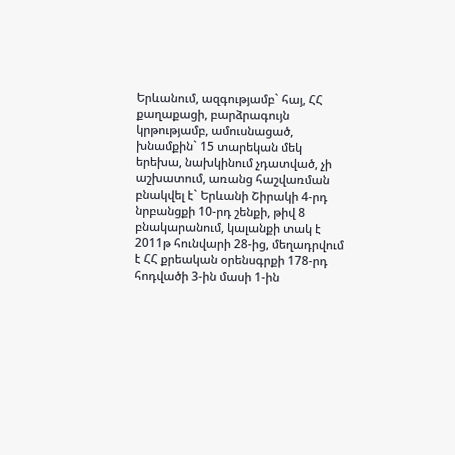Երևանում, ազգությամբ` հայ, ՀՀ քաղաքացի, բարձրագույն կրթությամբ, ամուսնացած, խնամքին` 15 տարեկան մեկ երեխա, նախկինում չդատված, չի աշխատում, առանց հաշվառման բնակվել է` Երևանի Շիրակի 4-րդ նրբանցքի 10-րդ շենքի, թիվ 8 բնակարանում, կալանքի տակ է 2011թ հունվարի 28-ից, մեղադրվում է ՀՀ քրեական օրենսգրքի 178-րդ հոդվածի 3-ին մասի 1-ին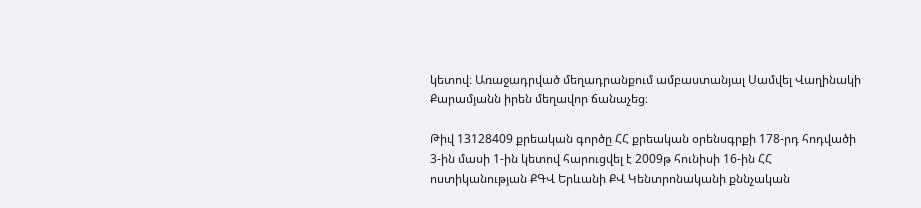կետով։ Առաջադրված մեղադրանքում ամբաստանյալ Սամվել Վաղինակի Քարամյանն իրեն մեղավոր ճանաչեց։

Թիվ 13128409 քրեական գործը ՀՀ քրեական օրենսգրքի 178-րդ հոդվածի 3-ին մասի 1-ին կետով հարուցվել է 2009թ հունիսի 16-ին ՀՀ ոստիկանության ՔԳՎ Երևանի ՔՎ Կենտրոնականի քննչական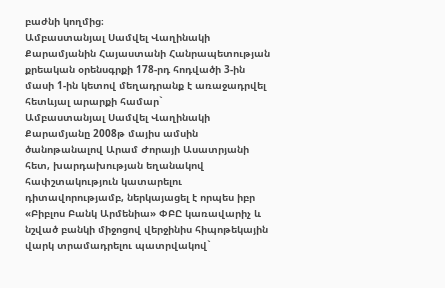բաժնի կողմից։
Ամբաստանյալ Սամվել Վաղինակի Քարամյանին Հայաստանի Հանրապետության քրեական օրենսգրքի 178-րդ հոդվածի 3-ին մասի 1-ին կետով մեղադրանք է առաջադրվել հետևյալ արարքի համար`
Ամբաստանյալ Սամվել Վաղինակի Քարամյանը 2008թ մայիս ամսին ծանոթանալով Արամ Ժորայի Ասատրյանի հետ, խարդախության եղանակով հափշտակություն կատարելու դիտավորությամբ, ներկայացել է որպես իբր «Բիբլոս Բանկ Արմենիա» ՓԲԸ կառավարիչ և նշված բանկի միջոցով վերջինիս հիպոթեկային վարկ տրամադրելու պատրվակով`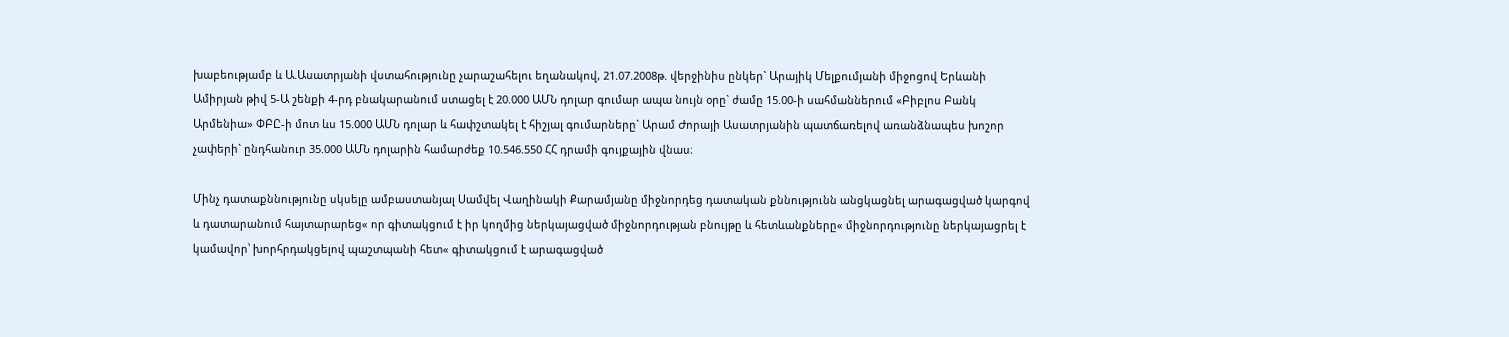խաբեությամբ և Ա.Ասատրյանի վստահությունը չարաշահելու եղանակով, 21.07.2008թ. վերջինիս ընկեր` Արայիկ Մելքումյանի միջոցով Երևանի Ամիրյան թիվ 5-Ա շենքի 4-րդ բնակարանում ստացել է 20.000 ԱՄՆ դոլար գումար ապա նույն օրը` ժամը 15.00-ի սահմաններում «Բիբլոս Բանկ Արմենիա» ՓԲԸ-ի մոտ ևս 15.000 ԱՄՆ դոլար և հափշտակել է հիշյալ գումարները` Արամ Ժորայի Ասատրյանին պատճառելով առանձնապես խոշոր չափերի` ընդհանուր 35.000 ԱՄՆ դոլարին համարժեք 10.546.550 ՀՀ դրամի գույքային վնաս։

Մինչ դատաքննությունը սկսելը ամբաստանյալ Սամվել Վաղինակի Քարամյանը միջնորդեց դատական քննությունն անցկացնել արագացված կարգով և դատարանում հայտարարեց« որ գիտակցում է իր կողմից ներկայացված միջնորդության բնույթը և հետևանքները« միջնորդությունը ներկայացրել է կամավոր՝ խորհրդակցելով պաշտպանի հետ« գիտակցում է արագացված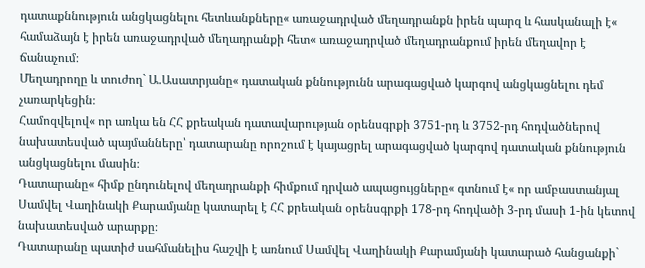դատաքննություն անցկացնելու հետևանքները« առաջադրված մեղադրանքն իրեն պարզ և հասկանալի է« համաձայն է իրեն առաջադրված մեղադրանքի հետ« առաջադրված մեղադրանքում իրեն մեղավոր է ճանաչում։
Մեղադրողը և տուժող` Ա.Ասատրյանը« դատական քննությունն արագացված կարգով անցկացնելու դեմ չառարկեցին։
Համոզվելով« որ առկա են ՀՀ քրեական դատավարության օրենսգրքի 3751-րդ և 3752-րդ հոդվածներով նախատեսված պայմանները՝ դատարանը որոշում է կայացրել արագացված կարգով դատական քննություն անցկացնելու մասին։
Դատարանը« հիմք ընդունելով մեղադրանքի հիմքում դրված ապացույցները« գտնում է« որ ամբաստանյալ Սամվել Վաղինակի Քարամյանը կատարել է ՀՀ քրեական օրենսգրքի 178-րդ հոդվածի 3-րդ մասի 1-ին կետով նախատեսված արարքը։
Դատարանը պատիժ սահմանելիս հաշվի է առնում Սամվել Վաղինակի Քարամյանի կատարած հանցանքի`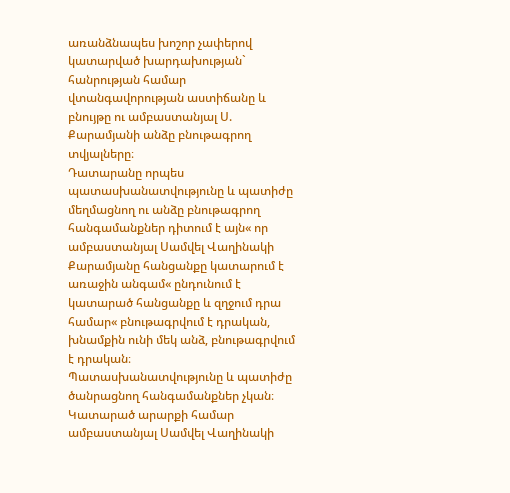առանձնապես խոշոր չափերով կատարված խարդախության` հանրության համար վտանգավորության աստիճանը և բնույթը ու ամբաստանյալ Ս. Քարամյանի անձը բնութագրող տվյալները։
Դատարանը որպես պատասխանատվությունը և պատիժը մեղմացնող ու անձը բնութագրող հանգամանքներ դիտում է այն« որ ամբաստանյալ Սամվել Վաղինակի Քարամյանը հանցանքը կատարում է առաջին անգամ« ընդունում է կատարած հանցանքը և զղջում դրա համար« բնութագրվում է դրական, խնամքին ունի մեկ անձ, բնութագրվում է դրական։
Պատասխանատվությունը և պատիժը ծանրացնող հանգամանքներ չկան։
Կատարած արարքի համար ամբաստանյալ Սամվել Վաղինակի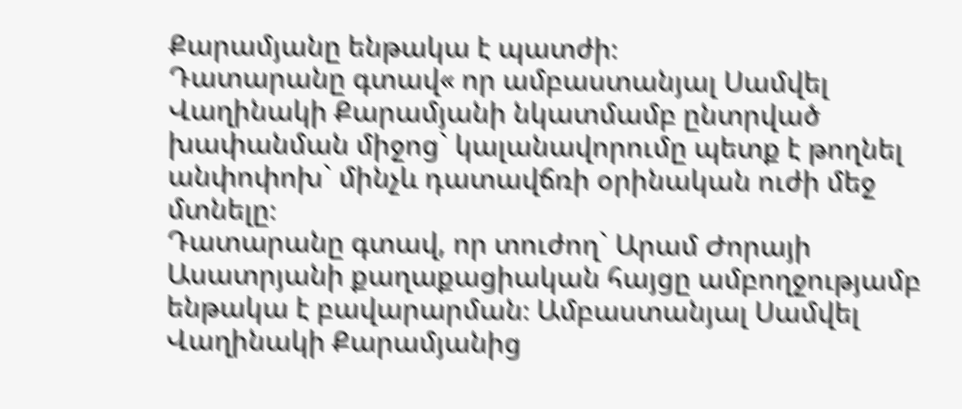Քարամյանը ենթակա է պատժի։
Դատարանը գտավ« որ ամբաստանյալ Սամվել Վաղինակի Քարամյանի նկատմամբ ընտրված խափանման միջոց` կալանավորումը պետք է թողնել անփոփոխ` մինչև դատավճռի օրինական ուժի մեջ մտնելը։
Դատարանը գտավ, որ տուժող` Արամ Ժորայի Ասատրյանի քաղաքացիական հայցը ամբողջությամբ ենթակա է բավարարման։ Ամբաստանյալ Սամվել Վաղինակի Քարամյանից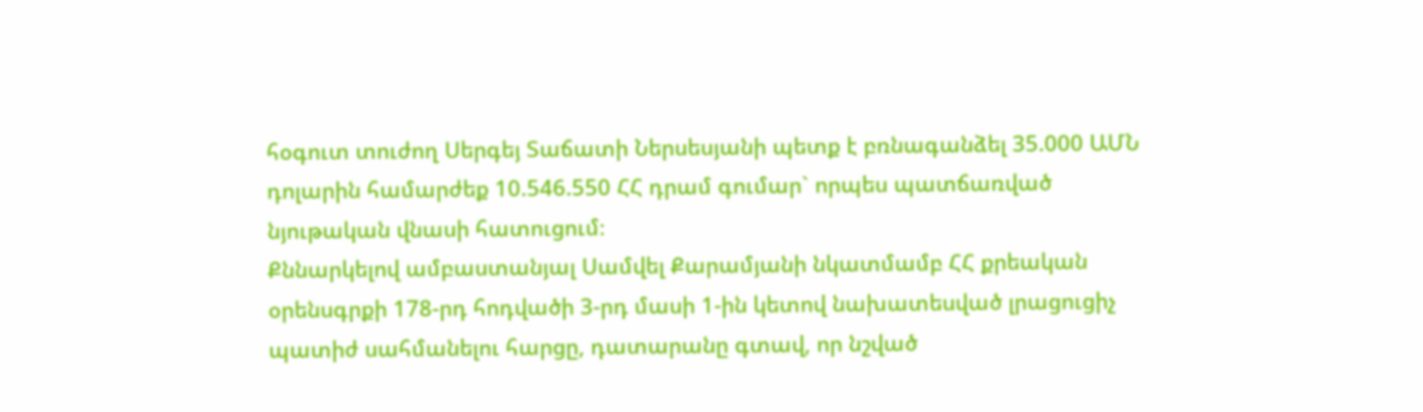հօգուտ տուժող Սերգեյ Տաճատի Ներսեսյանի պետք է բռնագանձել 35.000 ԱՄՆ դոլարին համարժեք 10.546.550 ՀՀ դրամ գումար` որպես պատճառված նյութական վնասի հատուցում։
Քննարկելով ամբաստանյալ Սամվել Քարամյանի նկատմամբ ՀՀ քրեական օրենսգրքի 178-րդ հոդվածի 3-րդ մասի 1-ին կետով նախատեսված լրացուցիչ պատիժ սահմանելու հարցը, դատարանը գտավ, որ նշված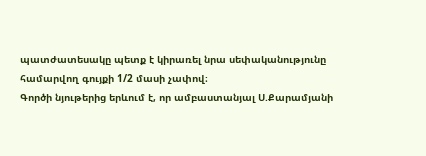պատժատեսակը պետք է կիրառել նրա սեփականությունը համարվող գույքի 1/2 մասի չափով։
Գործի նյութերից երևում է, որ ամբաստանյալ Ս.Քարամյանի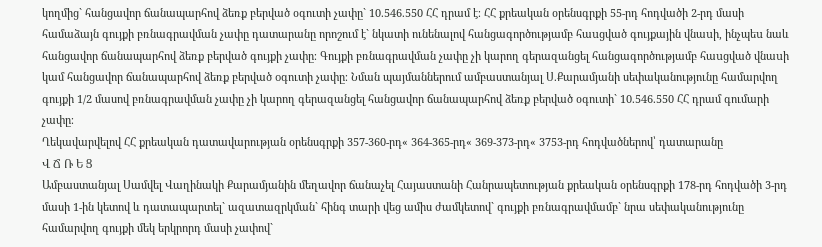կողմից` հանցավոր ճանապարհով ձեռք բերված օգուտի չափը` 10.546.550 ՀՀ դրամ է։ ՀՀ քրեական օրենսգրքի 55-րդ հոդվածի 2-րդ մասի համաձայն գույքի բռնագրավման չափը դատարանը որոշում է` նկատի ունենալով հանցագործությամբ հաuցված գույքային վնաuի, ինչպեu նաև հանցավոր ճանապարհով ձեռք բերված գույքի չափը։ Գույքի բռնագրավման չափը չի կարող գերազանցել հանցագործությամբ հաuցված վնաuի կամ հանցավոր ճանապարհով ձեռք բերված oգուտի չափը։ Նման պայմաններում ամբաստանյալ Ս.Քարամյանի սեփականությունը համարվող գույքի 1/2 մասով բռնագրավման չափը չի կարող գերազանցել հանցավոր ճանապարհով ձեռք բերված օգուտի` 10.546.550 ՀՀ դրամ գումարի չափը։
Ղեկավարվելով ՀՀ քրեական դատավարության օրենսգրքի 357-360-րդ« 364-365-րդ« 369-373-րդ« 3753-րդ հոդվածներով՝ դատարանը
Վ Ճ Ռ Ե Ց
Ամբաստանյալ Սամվել Վաղինակի Քարամյանին մեղավոր ճանաչել Հայաստանի Հանրապետության քրեական օրենսգրքի 178-րդ հոդվածի 3-րդ մասի 1-ին կետով և դատապարտել` ազատազրկման` հինգ տարի վեց ամիս ժամկետով` գույքի բռնագրավմամբ` նրա սեփականությունը համարվող գույքի մեկ երկրորդ մասի չափով`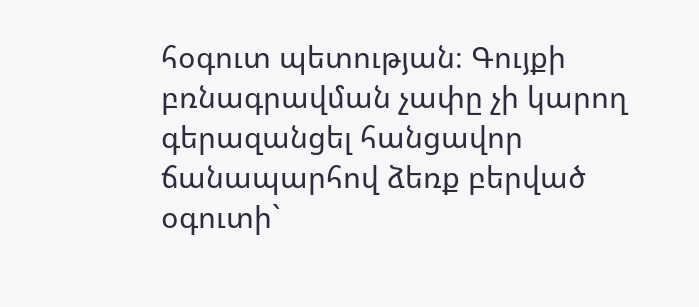հօգուտ պետության։ Գույքի բռնագրավման չափը չի կարող գերազանցել հանցավոր ճանապարհով ձեռք բերված օգուտի`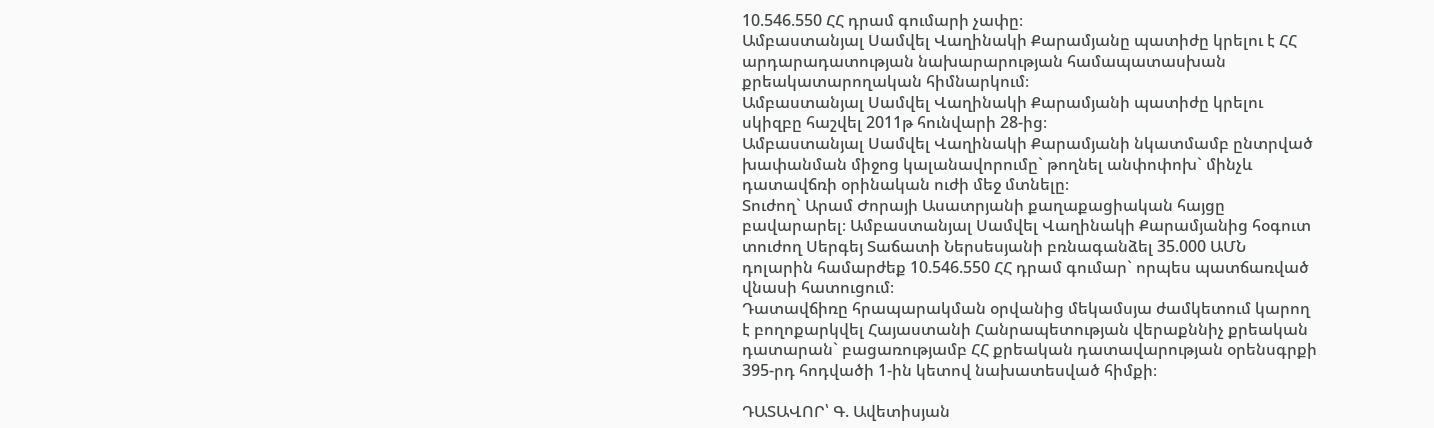10.546.550 ՀՀ դրամ գումարի չափը։
Ամբաստանյալ Սամվել Վաղինակի Քարամյանը պատիժը կրելու է ՀՀ արդարադատության նախարարության համապատասխան քրեակատարողական հիմնարկում։
Ամբաստանյալ Սամվել Վաղինակի Քարամյանի պատիժը կրելու սկիզբը հաշվել 2011թ հունվարի 28-ից։
Ամբաստանյալ Սամվել Վաղինակի Քարամյանի նկատմամբ ընտրված խափանման միջոց կալանավորումը` թողնել անփոփոխ` մինչև դատավճռի օրինական ուժի մեջ մտնելը։
Տուժող` Արամ Ժորայի Ասատրյանի քաղաքացիական հայցը բավարարել։ Ամբաստանյալ Սամվել Վաղինակի Քարամյանից հօգուտ տուժող Սերգեյ Տաճատի Ներսեսյանի բռնագանձել 35.000 ԱՄՆ դոլարին համարժեք 10.546.550 ՀՀ դրամ գումար` որպես պատճառված վնասի հատուցում։
Դատավճիռը հրապարակման օրվանից մեկամսյա ժամկետում կարող է բողոքարկվել Հայաստանի Հանրապետության վերաքննիչ քրեական դատարան` բացառությամբ ՀՀ քրեական դատավարության օրենսգրքի 395-րդ հոդվածի 1-ին կետով նախատեսված հիմքի։

ԴԱՏԱՎՈՐ՝ Գ. Ավետիսյան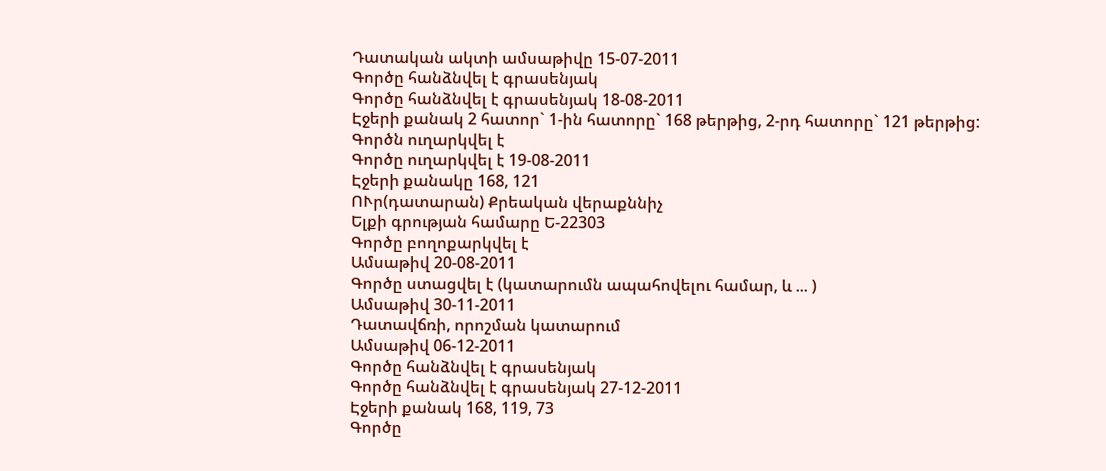Դատական ակտի ամսաթիվը 15-07-2011
Գործը հանձնվել է գրասենյակ
Գործը հանձնվել է գրասենյակ 18-08-2011
Էջերի քանակ 2 հատոր` 1-ին հատորը` 168 թերթից, 2-րդ հատորը` 121 թերթից:
Գործն ուղարկվել է
Գործը ուղարկվել է 19-08-2011
Էջերի քանակը 168, 121
ՈՒր(դատարան) Քրեական վերաքննիչ
Ելքի գրության համարը Ե-22303
Գործը բողոքարկվել է
Ամսաթիվ 20-08-2011
Գործը ստացվել է (կատարումն ապահովելու համար, և ... )
Ամսաթիվ 30-11-2011
Դատավճռի, որոշման կատարում
Ամսաթիվ 06-12-2011
Գործը հանձնվել է գրասենյակ
Գործը հանձնվել է գրասենյակ 27-12-2011
Էջերի քանակ 168, 119, 73
Գործը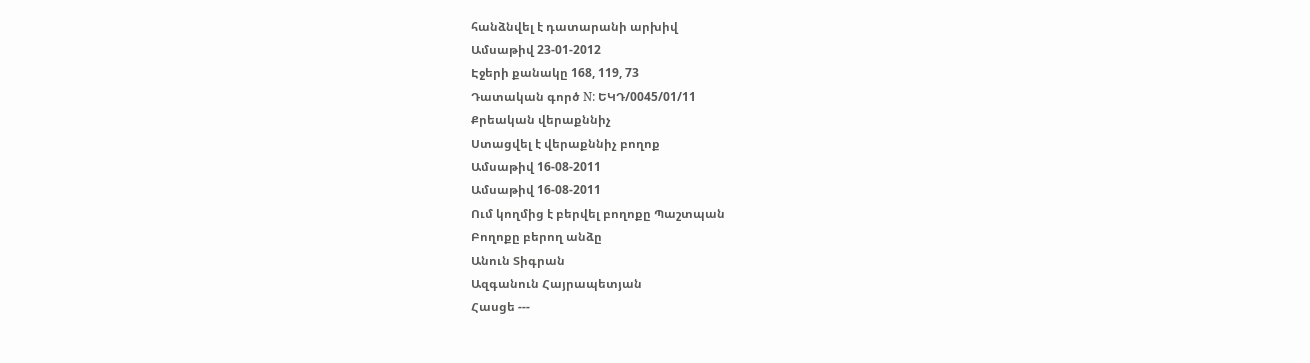հանձնվել է դատարանի արխիվ
Ամսաթիվ 23-01-2012
Էջերի քանակը 168, 119, 73
Դատական գործ N: ԵԿԴ/0045/01/11
Քրեական վերաքննիչ
Ստացվել է վերաքննիչ բողոք
Ամսաթիվ 16-08-2011
Ամսաթիվ 16-08-2011
Ում կողմից է բերվել բողոքը Պաշտպան
Բողոքը բերող անձը
Անուն Տիգրան
Ազգանուն Հայրապետյան
Հասցե ---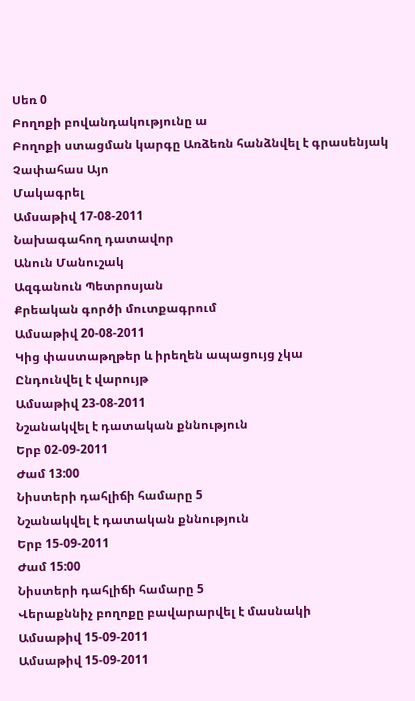Սեռ 0
Բողոքի բովանդակությունը ա
Բողոքի ստացման կարգը Առձեռն հանձնվել է գրասենյակ
Չափահաս Այո
Մակագրել
Ամսաթիվ 17-08-2011
Նախագահող դատավոր
Անուն Մանուշակ
Ազգանուն Պետրոսյան
Քրեական գործի մուտքագրում
Ամսաթիվ 20-08-2011
Կից փաստաթղթեր և իրեղեն ապացույց չկա
Ընդունվել է վարույթ
Ամսաթիվ 23-08-2011
Նշանակվել է դատական քննություն
Երբ 02-09-2011
Ժամ 13:00
Նիստերի դահլիճի համարը 5
Նշանակվել է դատական քննություն
Երբ 15-09-2011
Ժամ 15:00
Նիստերի դահլիճի համարը 5
Վերաքննիչ բողոքը բավարարվել է մասնակի
Ամսաթիվ 15-09-2011
Ամսաթիվ 15-09-2011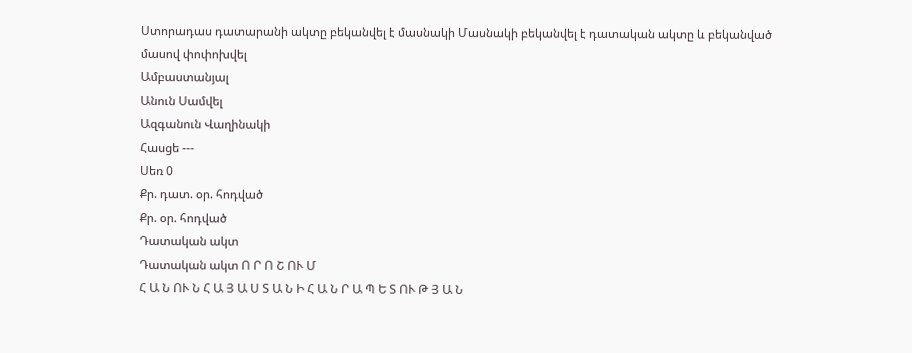Ստորադաս դատարանի ակտը բեկանվել է մասնակի Մասնակի բեկանվել է դատական ակտը և բեկանված մասով փոփոխվել
Ամբաստանյալ
Անուն Սամվել
Ազգանուն Վաղինակի
Հասցե ---
Սեռ 0
Քր. դատ. օր. հոդված
Քր. օր. հոդված
Դատական ակտ
Դատական ակտ Ո Ր Ո Շ ՈՒ Մ
Հ Ա Ն ՈՒ Ն Հ Ա Յ Ա Ս Տ Ա Ն Ի Հ Ա Ն Ր Ա Պ Ե Տ ՈՒ Թ Յ Ա Ն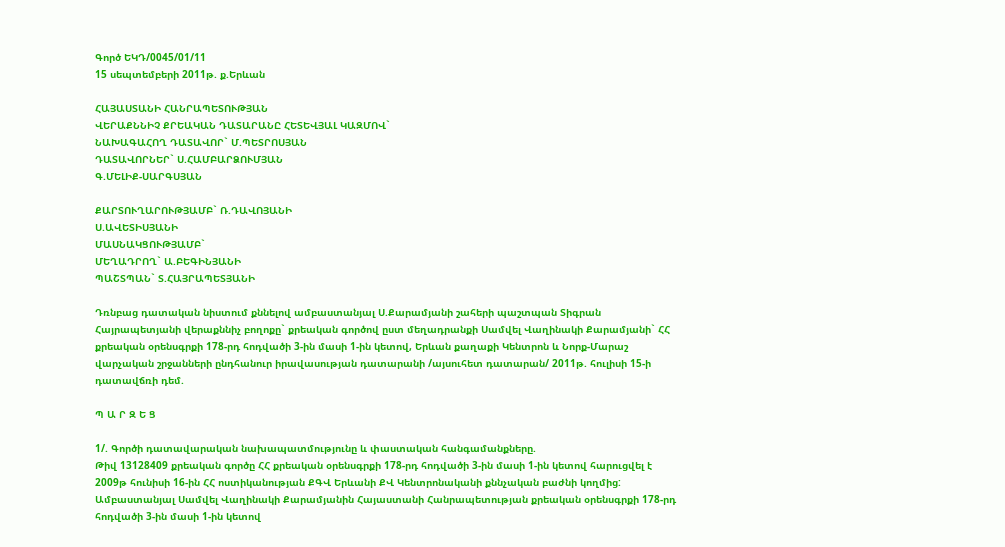Գործ ԵԿԴ/0045/01/11
15 սեպտեմբերի 2011թ. ք.Երևան

ՀԱՅԱՍՏԱՆԻ ՀԱՆՐԱՊԵՏՈՒԹՅԱՆ
ՎԵՐԱՔՆՆԻՉ ՔՐԵԱԿԱՆ ԴԱՏԱՐԱՆԸ ՀԵՏԵՎՅԱԼ ԿԱԶՄՈՎ`
ՆԱԽԱԳԱՀՈՂ ԴԱՏԱՎՈՐ` Մ.ՊԵՏՐՈՍՅԱՆ
ԴԱՏԱՎՈՐՆԵՐ` Ս.ՀԱՄԲԱՐՁՈՒՄՅԱՆ
Գ.ՄԵԼԻՔ-ՍԱՐԳՍՅԱՆ

ՔԱՐՏՈՒՂԱՐՈՒԹՅԱՄԲ` Ռ.ԴԱՎՈՅԱՆԻ
Ս.ԱՎԵՏԻՍՅԱՆԻ
ՄԱՍՆԱԿՑՈՒԹՅԱՄԲ`
ՄԵՂԱԴՐՈՂ` Ա.ԲԵԳԻՆՅԱՆԻ
ՊԱՇՏՊԱՆ` Տ.ՀԱՅՐԱՊԵՏՅԱՆԻ

Դռնբաց դատական նիստում քննելով ամբաստանյալ Ս.Քարամյանի շահերի պաշտպան Տիգրան Հայրապետյանի վերաքննիչ բողոքը` քրեական գործով ըստ մեղադրանքի Սամվել Վաղինակի Քարամյանի` ՀՀ քրեական օրենսգրքի 178-րդ հոդվածի 3-ին մասի 1-ին կետով, Երևան քաղաքի Կենտրոն և Նորք-Մարաշ վարչական շրջանների ընդհանուր իրավասության դատարանի /այսուհետ դատարան/ 2011թ. հուլիսի 15-ի դատավճռի դեմ.

Պ Ա Ր Զ Ե Ց

1/. Գործի դատավարական նախապատմությունը և փաստական հանգամանքները.
Թիվ 13128409 քրեական գործը ՀՀ քրեական օրենսգրքի 178-րդ հոդվածի 3-ին մասի 1-ին կետով հարուցվել է 2009թ հունիսի 16-ին ՀՀ ոստիկանության ՔԳՎ Երևանի ՔՎ Կենտրոնականի քննչական բաժնի կողմից:
Ամբաստանյալ Սամվել Վաղինակի Քարամյանին Հայաստանի Հանրապետության քրեական օրենսգրքի 178-րդ հոդվածի 3-ին մասի 1-ին կետով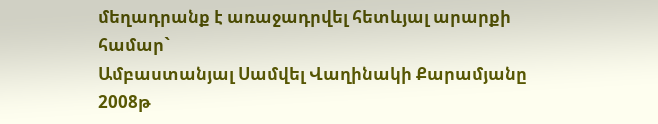մեղադրանք է առաջադրվել հետևյալ արարքի համար`
Ամբաստանյալ Սամվել Վաղինակի Քարամյանը 2008թ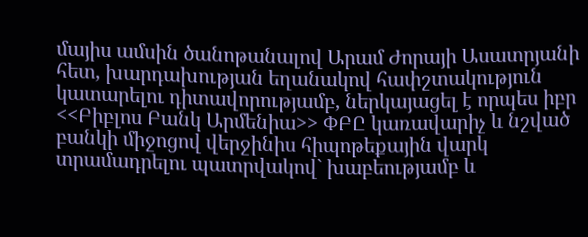մայիս ամսին ծանոթանալով Արամ Ժորայի Ասատրյանի հետ, խարդախության եղանակով հափշտակություն կատարելու դիտավորությամբ, ներկայացել է որպես իբր <<Բիբլոս Բանկ Արմենիա>> ՓԲԸ կառավարիչ և նշված բանկի միջոցով վերջինիս հիպոթեքային վարկ տրամադրելու պատրվակով` խաբեությամբ և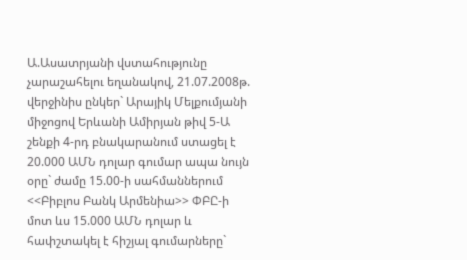Ա.Ասատրյանի վստահությունը չարաշահելու եղանակով, 21.07.2008թ. վերջինիս ընկեր` Արայիկ Մելքումյանի միջոցով Երևանի Ամիրյան թիվ 5-Ա շենքի 4-րդ բնակարանում ստացել է 20.000 ԱՄՆ դոլար գումար ապա նույն օրը` ժամը 15.00-ի սահմաններում <<Բիբլոս Բանկ Արմենիա>> ՓԲԸ-ի մոտ ևս 15.000 ԱՄՆ դոլար և հափշտակել է հիշյալ գումարները`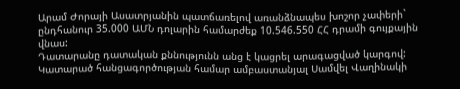Արամ Ժորայի Ասատրյանին պատճառելով առանձնապես խոշոր չափերի` ընդհանուր 35.000 ԱՄՆ դոլարին համարժեք 10.546.550 ՀՀ դրամի գույքային վնաս:
Դատարանը դատական քննությունն անց է կացրել արագացված կարգով:
Կատարած հանցագործության համար ամբաստանյալ Սամվել Վաղինակի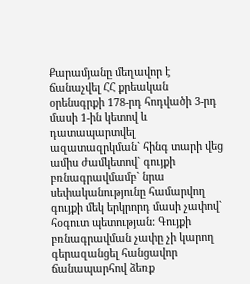Քարամյանը մեղավոր է ճանաչվել ՀՀ քրեական օրենսգրքի 178-րդ հոդվածի 3-րդ մասի 1-ին կետով և դատապարտվել ազատազրկման` հինգ տարի վեց ամիս ժամկետով` գույքի բռնագրավմամբ` նրա սեփականությունը համարվող գույքի մեկ երկրորդ մասի չափով` հօգուտ պետության: Գույքի բռնագրավման չափը չի կարող գերազանցել հանցավոր ճանապարհով ձեռք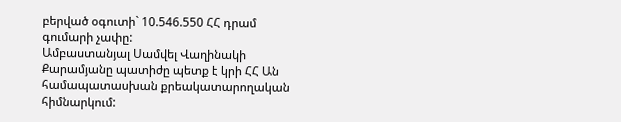բերված օգուտի` 10.546.550 ՀՀ դրամ գումարի չափը:
Ամբաստանյալ Սամվել Վաղինակի Քարամյանը պատիժը պետք է կրի ՀՀ Ան համապատասխան քրեակատարողական հիմնարկում: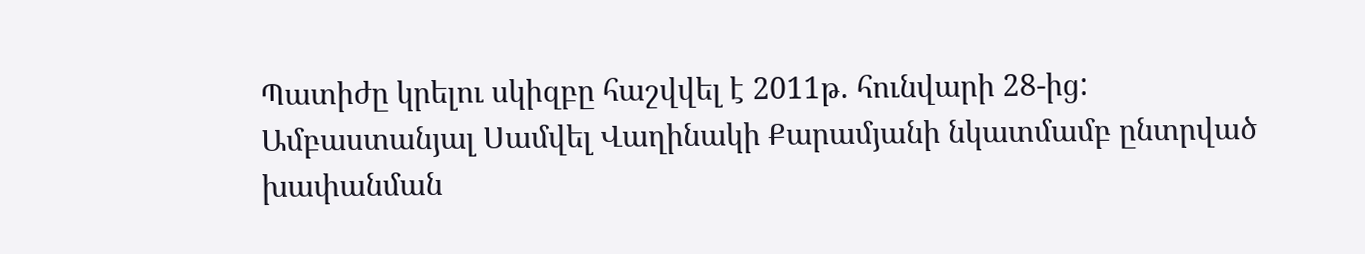Պատիժը կրելու սկիզբը հաշվվել է 2011թ. հունվարի 28-ից:
Ամբաստանյալ Սամվել Վաղինակի Քարամյանի նկատմամբ ընտրված խափանման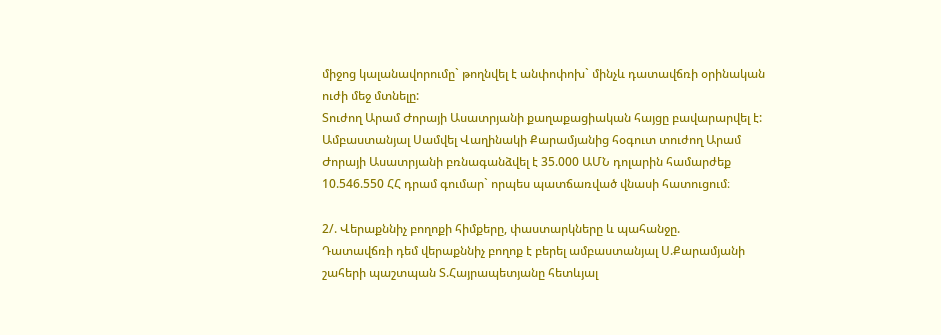միջոց կալանավորումը` թողնվել է անփոփոխ` մինչև դատավճռի օրինական ուժի մեջ մտնելը:
Տուժող Արամ Ժորայի Ասատրյանի քաղաքացիական հայցը բավարարվել է:
Ամբաստանյալ Սամվել Վաղինակի Քարամյանից հօգուտ տուժող Արամ Ժորայի Ասատրյանի բռնագանձվել է 35.000 ԱՄՆ դոլարին համարժեք 10.546.550 ՀՀ դրամ գումար` որպես պատճառված վնասի հատուցում։

2/. Վերաքննիչ բողոքի հիմքերը, փաստարկները և պահանջը.
Դատավճռի դեմ վերաքննիչ բողոք է բերել ամբաստանյալ Ս.Քարամյանի շահերի պաշտպան Տ.Հայրապետյանը հետևյալ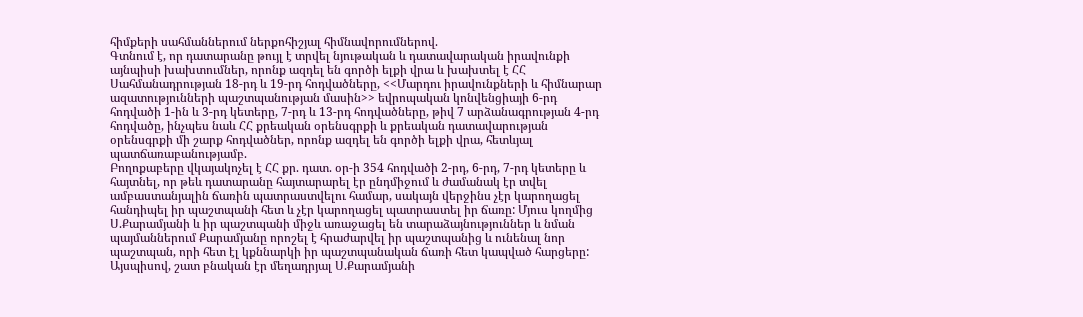հիմքերի սահմաններում ներքոհիշյալ հիմնավորումներով.
Գտնում է, որ դատարանը թույլ է տրվել նյութական և դատավարական իրավունքի այնպիսի խախտումներ, որոնք ազդել են գործի ելքի վրա և խախտել է ՀՀ Սահմանադրության 18-րդ և 19-րդ հոդվածները, <<Մարդու իրավունքների և հիմնարար ազատությունների պաշտպանության մասին>> եվրոպական կոնվենցիայի 6-րդ հոդվածի 1-ին և 3-րդ կետերը, 7-րդ և 13-րդ հոդվածները, թիվ 7 արձանագրության 4-րդ հոդվածը, ինչպես նաև ՀՀ քրեական օրենսգրքի և քրեական դատավարության օրենսգրքի մի շարք հոդվածներ, որոնք ազդել են գործի ելքի վրա, հետևյալ պատճառաբանությամբ.
Բողոքաբերը վկայակոչել է ՀՀ քր. դատ. օր-ի 354 հոդվածի 2-րդ, 6-րդ, 7-րդ կետերը և հայտնել, որ թեև դատարանը հայտարարել էր ընդմիջում և ժամանակ էր տվել ամբաստանյալին ճառին պատրաստվելու համար, սակայն վերջինս չէր կարողացել հանդիպել իր պաշտպանի հետ և չէր կարողացել պատրաստել իր ճառը: Մյուս կողմից Ս.Քարամյանի և իր պաշտպանի միջև առաջացել են տարաձայնություններ և նման պայմաններում Քարամյանը որոշել է հրաժարվել իր պաշտպանից և ունենալ նոր պաշտպան, որի հետ էլ կքննարկի իր պաշտպանական ճառի հետ կապված հարցերը:
Այսպիսով, շատ բնական էր մեղադրյալ Ս.Քարամյանի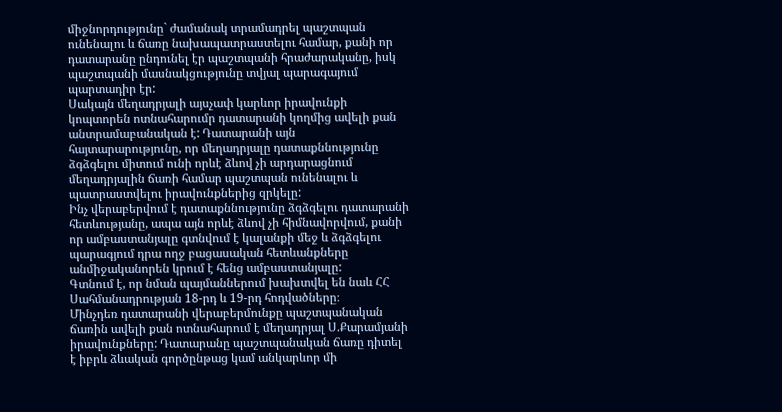միջնորդությունը` ժամանակ տրամադրել պաշտպան ունենալու և ճառը նախապատրաստելու համար, քանի որ դատարանը ընդունել էր պաշտպանի հրաժարականը, իսկ պաշտպանի մասնակցությունը տվյալ պարագայում պարտադիր էր:
Սակայն մեղադրյալի այսչափ կարևոր իրավունքի կոպտորեն ոտնահարումր դատարանի կողմից ավելի քան անտրամաբանական է: Դատարանի այն հայտարարությունը, որ մեղադրյալը դատաքննությունը ձգձգելու միտում ունի որևէ ձևով չի արդարացնում մեղադրյալին ճառի համար պաշտպան ունենալու և պատրաստվելու իրավունքներից զրկելը:
Ինչ վերաբերվում է դատաքննությունը ձգձգելու դատարանի հետևությանը, ապա այն որևէ ձևով չի հիմնավորվում, քանի որ ամբաստանյալը գտնվում է կալանքի մեջ և ձգձգելու պարագյում դրա ողջ բացասական հետևանքները անմիջականորեն կրում է հենց ամբաստանյալը:
Գտնում է, որ նման պայմաններում խախտվել են նաև ՀՀ Սահմանադրության 18-րդ և 19-րդ հոդվածները։
Մինչդեռ դատարանի վերաբերմունքը պաշտպանական ճառին ավելի քան ոտնահարում է մեղադրյալ Ս.Քարամյանի իրավունքները: Դատարանը պաշտպանական ճառը դիտել է իբրև ձևական գործընթաց կամ անկարևոր մի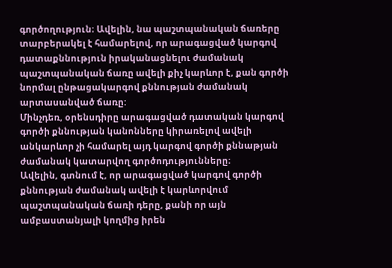գործողություն։ Ավելին, նա պաշտպանական ճառերը տարբերակել է համարելով, որ արագացված կարգով դատաքննություն իրականացնելու ժամանակ պաշտպանական ճառը ավելի քիչ կարևոր է, քան գործի նորմալ ընթացակարգով քննության ժամանակ արտասանված ճառը:
Մինչդեռ, օրենսդիրը արագացված դատական կարգով գործի քննության կանոնները կիրառելով ավելի անկարևոր չի համարել այդ կարգով գործի քննաթյան ժամանակ կատարվող գործոդությունները։
Ավելին, գտնում է, որ արագացված կարգով գործի քննության ժամանակ ավելի է կարևորվում պաշտպանական ճառի դերը, քանի որ այն ամբաստանյալի կողմից իրեն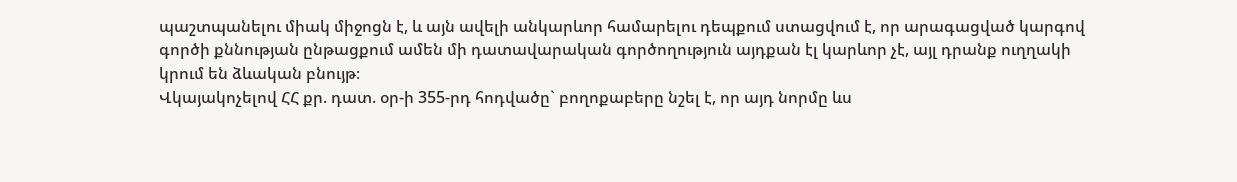պաշտպանելու միակ միջոցն է, և այն ավելի անկարևոր համարելու դեպքում ստացվում է, որ արագացված կարգով գործի քննության ընթացքում ամեն մի դատավարական գործողություն այդքան էլ կարևոր չէ, այլ դրանք ուղղակի կրում են ձևական բնույթ։
Վկայակոչելով ՀՀ քր. դատ. օր-ի 355-րդ հոդվածը` բողոքաբերը նշել է, որ այդ նորմը ևս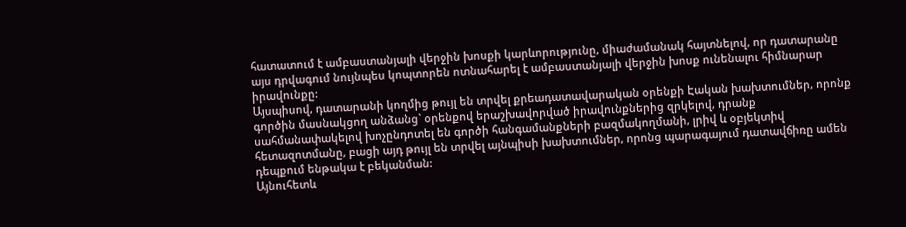հատատում է ամբաստանյալի վերջին խոսքի կարևորությունը, միաժամանակ հայտնելով, որ դատարանը այս դրվագում նույնպես կոպտորեն ոտնահարել է ամբաստանյալի վերջին խոսք ունենալու հիմնարար իրավունքը:
Այսպիսով, դատարանի կողմից թույլ են տրվել քրեադատավարական օրենքի Էական խախտումներ, որոնք գործին մասնակցող անձանց` օրենքով երաշխավորված իրավունքներից զրկելով, դրանք սահմանափակելով խոչընդոտել են գործի հանգամանքների բազմակողմանի, լրիվ և օբյեկտիվ հետազոտմանը, բացի այդ թույլ են տրվել այնպիսի խախտումներ, որոնց պարագայում դատավճիռը ամեն դեպքում ենթակա է բեկանման:
Այնուհետև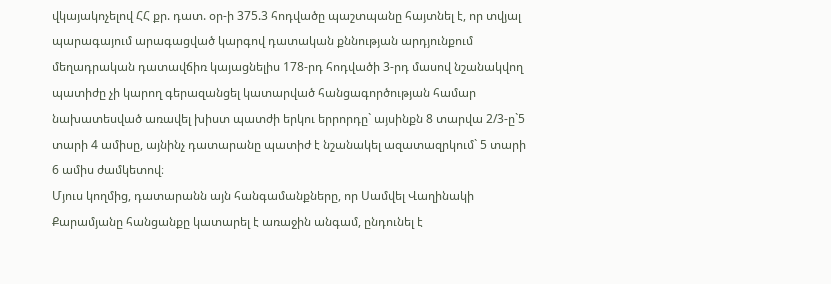վկայակոչելով ՀՀ քր. դատ. օր-ի 375.3 հոդվածը պաշտպանը հայտնել է, որ տվյալ պարագայում արագացված կարգով դատական քննության արդյունքում մեղադրական դատավճիռ կայացնելիս 178-րդ հոդվածի 3-րդ մասով նշանակվող պատիժը չի կարող գերազանցել կատարված հանցագործության համար նախատեսված առավել խիստ պատժի երկու երրորդը` այսինքն 8 տարվա 2/3-ը`5 տարի 4 ամիսը, այնինչ դատարանը պատիժ է նշանակել ազատազրկում` 5 տարի 6 ամիս ժամկետով։
Մյուս կողմից, դատարանն այն հանգամանքները, որ Սամվել Վաղինակի Քարամյանը հանցանքը կատարել է առաջին անգամ, ընդունել է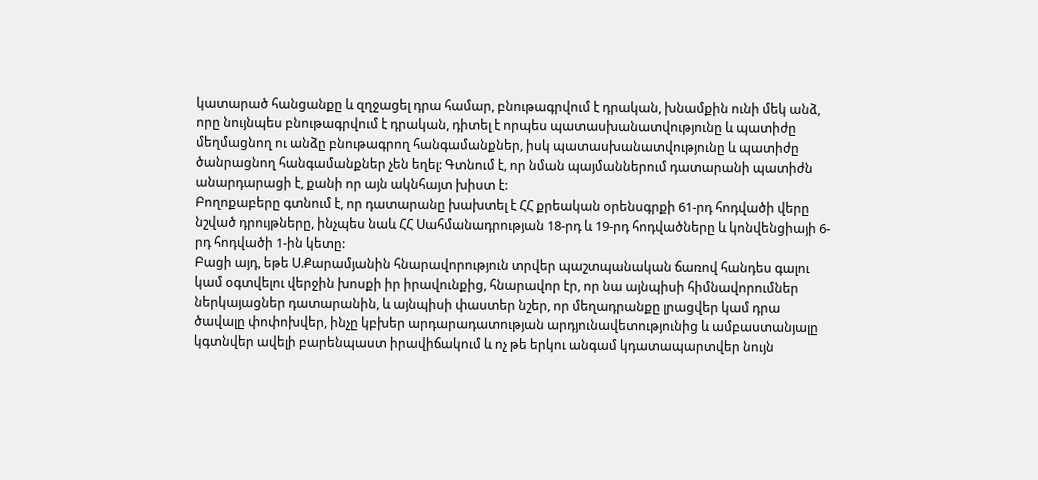կատարած հանցանքը և զղջացել դրա համար, բնութագրվում է դրական, խնամքին ունի մեկ անձ, որը նույնպես բնութագրվում է դրական, դիտել է որպես պատասխանատվությունը և պատիժը մեղմացնող ու անձը բնութագրող հանգամանքներ, իսկ պատասխանատվությունը և պատիժը ծանրացնող հանգամանքներ չեն եղել: Գտնում է, որ նման պայմաններում դատարանի պատիժն անարդարացի է, քանի որ այն ակնհայտ խիստ է:
Բողոքաբերը գտնում է, որ դատարանը խախտել է ՀՀ քրեական օրենսգրքի 61-րդ հոդվածի վերը նշված դրույթները, ինչպես նաև ՀՀ Սահմանադրության 18-րդ և 19-րդ հոդվածները և կոնվենցիայի 6-րդ հոդվածի 1-ին կետը:
Բացի այդ, եթե Ս.Քարամյանին հնարավորություն տրվեր պաշտպանական ճառով հանդես գալու կամ օգտվելու վերջին խոսքի իր իրավունքից, հնարավոր էր, որ նա այնպիսի հիմնավորումներ ներկայացներ դատարանին, և այնպիսի փաստեր նշեր, որ մեղադրանքը լրացվեր կամ դրա ծավալը փոփոխվեր, ինչը կբխեր արդարադատության արդյունավետությունից և ամբաստանյալը կգտնվեր ավելի բարենպաստ իրավիճակում և ոչ թե երկու անգամ կդատապարտվեր նույն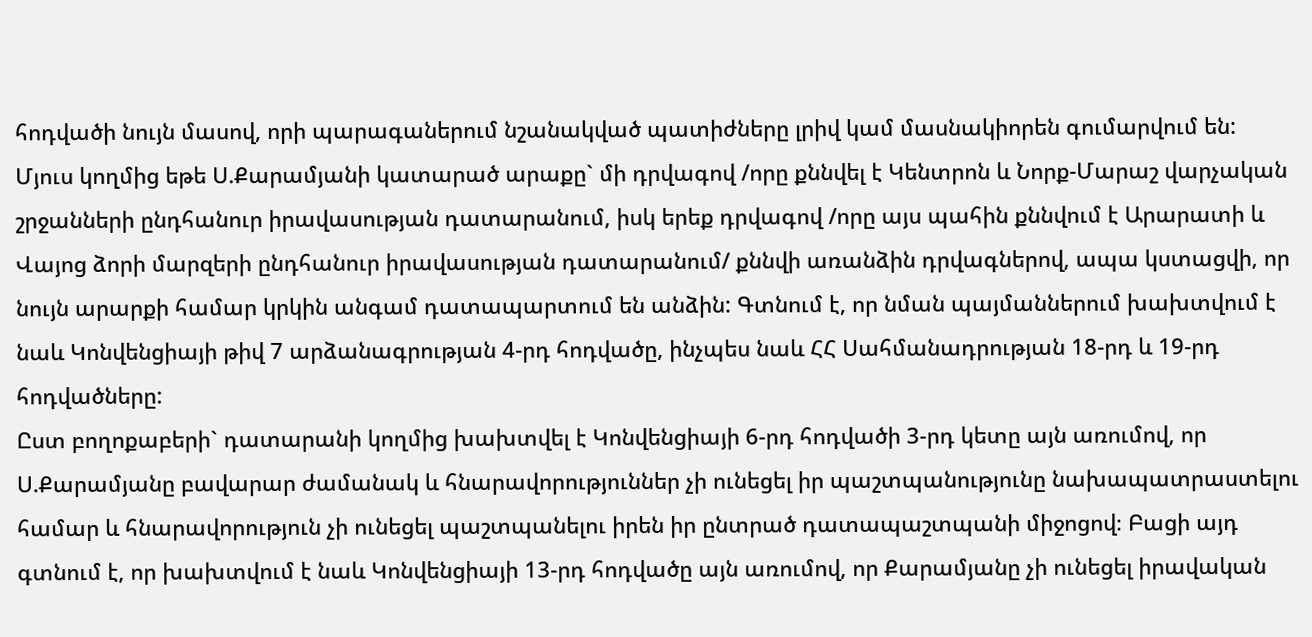հոդվածի նույն մասով, որի պարագաներում նշանակված պատիժները լրիվ կամ մասնակիորեն գումարվում են:
Մյուս կողմից եթե Ս.Քարամյանի կատարած արաքը` մի դրվագով /որը քննվել է Կենտրոն և Նորք-Մարաշ վարչական շրջանների ընդհանուր իրավասության դատարանում, իսկ երեք դրվագով /որը այս պահին քննվում է Արարատի և Վայոց ձորի մարզերի ընդհանուր իրավասության դատարանում/ քննվի առանձին դրվագներով, ապա կստացվի, որ նույն արարքի համար կրկին անգամ դատապարտում են անձին: Գտնում է, որ նման պայմաններում խախտվում է նաև Կոնվենցիայի թիվ 7 արձանագրության 4-րդ հոդվածը, ինչպես նաև ՀՀ Սահմանադրության 18-րդ և 19-րդ հոդվածները:
Ըստ բողոքաբերի` դատարանի կողմից խախտվել է Կոնվենցիայի 6-րդ հոդվածի 3-րդ կետը այն առումով, որ Ս.Քարամյանը բավարար ժամանակ և հնարավորություններ չի ունեցել իր պաշտպանությունը նախապատրաստելու համար և հնարավորություն չի ունեցել պաշտպանելու իրեն իր ընտրած դատապաշտպանի միջոցով։ Բացի այդ գտնում է, որ խախտվում է նաև Կոնվենցիայի 13-րդ հոդվածը այն առումով, որ Քարամյանը չի ունեցել իրավական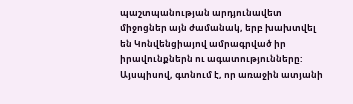պաշտպանության արդյունավետ միջոցներ այն ժամանակ, երբ խախտվել են Կոնվենցիայով ամրագրված իր իրավունքներն ու ագատությունները:
Այսպիսով, գտնում է, որ առաջին ատյանի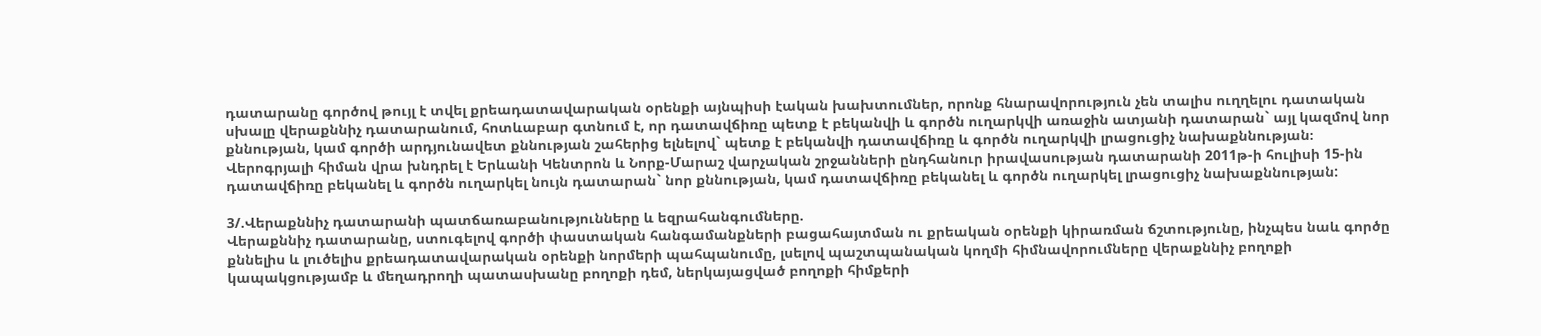դատարանը գործով թույլ է տվել քրեադատավարական օրենքի այնպիսի էական խախտումներ, որոնք հնարավորություն չեն տալիս ուղղելու դատական սխալը վերաքննիչ դատարանում, հոտևաբար գտնում է, որ դատավճիռը պետք է բեկանվի և գործն ուղարկվի առաջին ատյանի դատարան` այլ կազմով նոր քննության, կամ գործի արդյունավետ քննության շահերից ելնելով` պետք է բեկանվի դատավճիռը և գործն ուղարկվի լրացուցիչ նախաքննության։
Վերոգրյալի հիման վրա խնդրել է Երևանի Կենտրոն և Նորք-Մարաշ վարչական շրջանների ընդհանուր իրավասության դատարանի 2011թ-ի հուլիսի 15-ին դատավճիռը բեկանել և գործն ուղարկել նույն դատարան` նոր քննության, կամ դատավճիռը բեկանել և գործն ուղարկել լրացուցիչ նախաքննության:

3/.Վերաքննիչ դատարանի պատճառաբանությունները և եզրահանգումները.
Վերաքննիչ դատարանը, ստուգելով գործի փաստական հանգամանքների բացահայտման ու քրեական օրենքի կիրառման ճշտությունը, ինչպես նաև գործը քննելիս և լուծելիս քրեադատավարական օրենքի նորմերի պահպանումը, լսելով պաշտպանական կողմի հիմնավորումները վերաքննիչ բողոքի կապակցությամբ և մեղադրողի պատասխանը բողոքի դեմ, ներկայացված բողոքի հիմքերի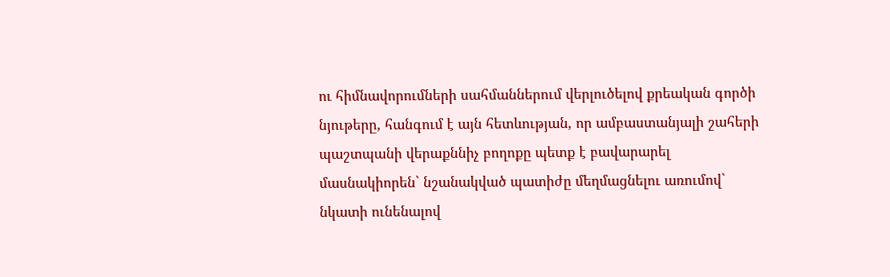ու հիմնավորումների սահմաններում վերլուծելով քրեական գործի նյութերը, հանգում է այն հետևության, որ ամբաստանյալի շահերի պաշտպանի վերաքննիչ բողոքը պետք է բավարարել մասնակիորեն` նշանակված պատիժը մեղմացնելու առումով` նկատի ունենալով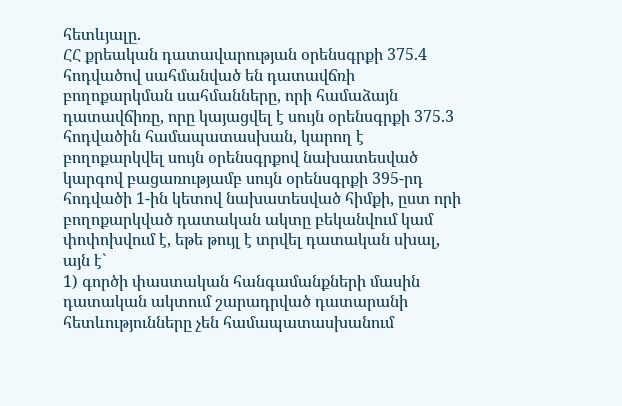հետևյալը.
ՀՀ քրեական դատավարության օրենսգրքի 375.4 հոդվածով սահմանված են դատավճռի բողոքարկման սահմանները, որի համաձայն դատավճիռը, որը կայացվել է սույն օրենսգրքի 375.3 հոդվածին համապատասխան, կարող է բողոքարկվել սույն օրենսգրքով նախատեսված կարգով բացառությամբ սույն օրենսգրքի 395-րդ հոդվածի 1-ին կետով նախատեսված հիմքի, ըստ որի բողոքարկված դատական ակտը բեկանվում կամ փոփոխվում է, եթե թույլ է տրվել դատական սխալ, այն է`
1) գործի փաստական հանգամանքների մասին դատական ակտում շարադրված դատարանի հետևությունները չեն համապատասխանում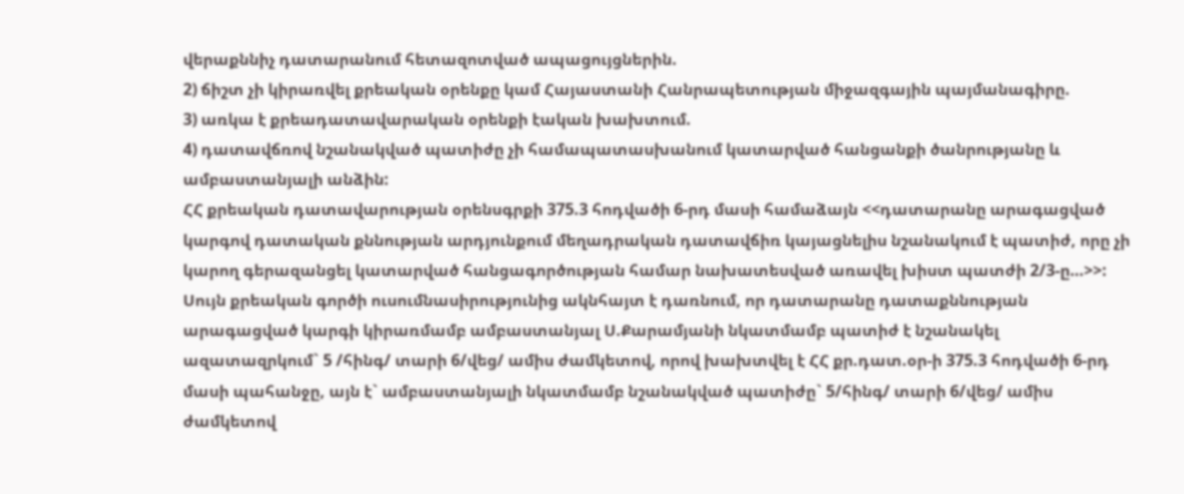վերաքննիչ դատարանում հետազոտված ապացույցներին.
2) ճիշտ չի կիրառվել քրեական օրենքը կամ Հայաստանի Հանրապետության միջազգային պայմանագիրը.
3) առկա է քրեադատավարական օրենքի էական խախտում.
4) դատավճռով նշանակված պատիժը չի համապատասխանում կատարված հանցանքի ծանրությանը և ամբաստանյալի անձին:
ՀՀ քրեական դատավարության օրենսգրքի 375.3 հոդվածի 6-րդ մասի համաձայն <<դատարանը արագացված կարգով դատական քննության արդյունքում մեղադրական դատավճիռ կայացնելիս նշանակում է պատիժ, որը չի կարող գերազանցել կատարված հանցագործության համար նախատեսված առավել խիստ պատժի 2/3-ը…>>:
Սույն քրեական գործի ուսումնասիրությունից ակնհայտ է դառնում, որ դատարանը դատաքննության արագացված կարգի կիրառմամբ ամբաստանյալ Ս.Քարամյանի նկատմամբ պատիժ է նշանակել ազատազրկում` 5 /հինգ/ տարի 6/վեց/ ամիս ժամկետով, որով խախտվել է ՀՀ քր.դատ.օր-ի 375.3 հոդվածի 6-րդ մասի պահանջը, այն է` ամբաստանյալի նկատմամբ նշանակված պատիժը` 5/հինգ/ տարի 6/վեց/ ամիս ժամկետով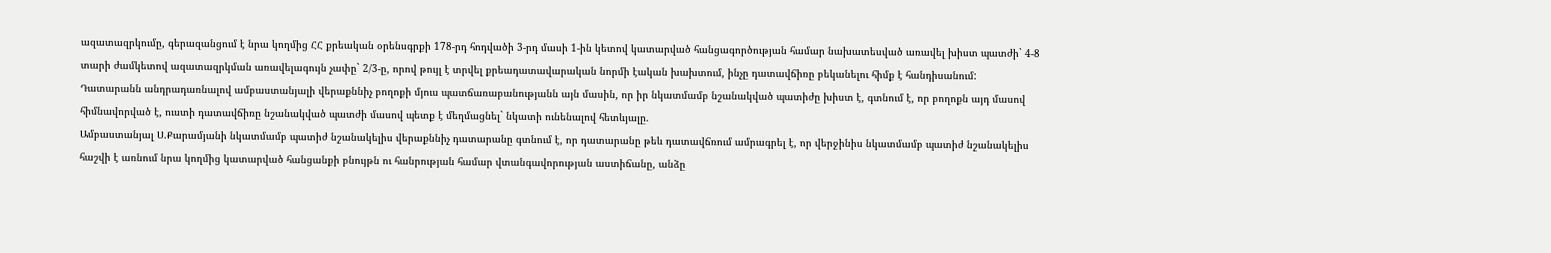ազատազրկումը, գերազանցում է նրա կողմից ՀՀ քրեական օրենսգրքի 178-րդ հոդվածի 3-րդ մասի 1-ին կետով կատարված հանցագործության համար նախատեսված առավել խիստ պատժի` 4-8 տարի ժամկետով ազատազրկման առավելագույն չափը` 2/3-ը, որով թույլ է տրվել քրեադատավարական նորմի էական խախտում, ինչը դատավճիռը բեկանելու հիմք է հանդիսանում:
Դատարանն անդրադառնալով ամբաստանյալի վերաքննիչ բողոքի մյուս պատճառաբանությանն այն մասին, որ իր նկատմամբ նշանակված պատիժը խիստ է, գտնում է, որ բողոքն այդ մասով հիմնավորված է, ուստի դատավճիռը նշանակված պատժի մասով պետք է մեղմացնել` նկատի ունենալով հետևյալը.
Ամբաստանյալ Ս.Քարամյանի նկատմամբ պատիժ նշանակելիս վերաքննիչ դատարանը գտնում է, որ դատարանը թեև դատավճռում ամրագրել է, որ վերջինիս նկատմամբ պատիժ նշանակելիս հաշվի է առնում նրա կողմից կատարված հանցանքի բնույթն ու հանրության համար վտանգավորության աստիճանը, անձը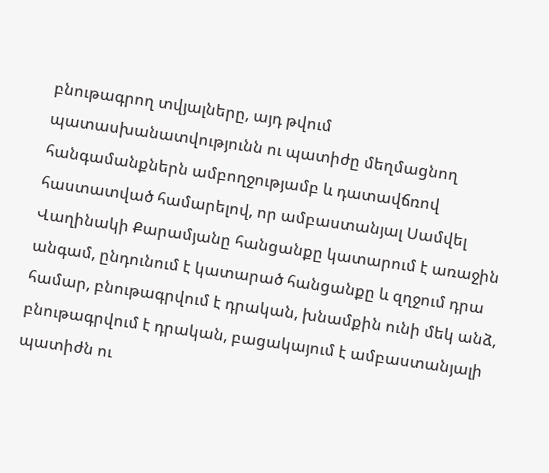բնութագրող տվյալները, այդ թվում պատասխանատվությունն ու պատիժը մեղմացնող հանգամանքներն ամբողջությամբ և դատավճռով հաստատված համարելով, որ ամբաստանյալ Սամվել Վաղինակի Քարամյանը հանցանքը կատարում է առաջին անգամ, ընդունում է կատարած հանցանքը և զղջում դրա համար, բնութագրվում է դրական, խնամքին ունի մեկ անձ, բնութագրվում է դրական, բացակայում է ամբաստանյալի պատիժն ու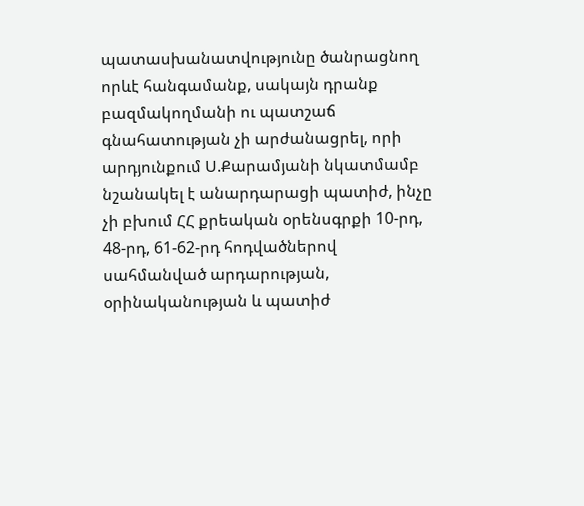պատասխանատվությունը ծանրացնող որևէ հանգամանք, սակայն դրանք բազմակողմանի ու պատշաճ գնահատության չի արժանացրել, որի արդյունքում Ս.Քարամյանի նկատմամբ նշանակել է անարդարացի պատիժ, ինչը չի բխում ՀՀ քրեական օրենսգրքի 10-րդ, 48-րդ, 61-62-րդ հոդվածներով սահմանված արդարության, օրինականության և պատիժ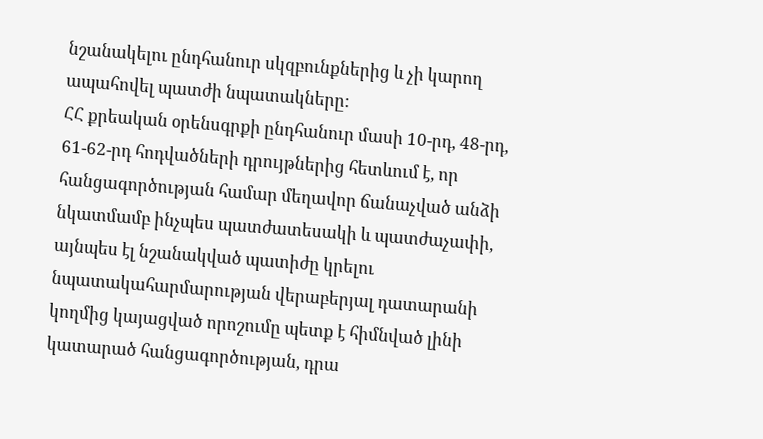նշանակելու ընդհանուր սկզբունքներից և չի կարող ապահովել պատժի նպատակները:
ՀՀ քրեական օրենսգրքի ընդհանուր մասի 10-րդ, 48-րդ, 61-62-րդ հոդվածների դրույթներից հետևում է, որ հանցագործության համար մեղավոր ճանաչված անձի նկատմամբ ինչպես պատժատեսակի և պատժաչափի, այնպես էլ նշանակված պատիժը կրելու նպատակահարմարության վերաբերյալ դատարանի կողմից կայացված որոշումը պետք է հիմնված լինի կատարած հանցագործության, դրա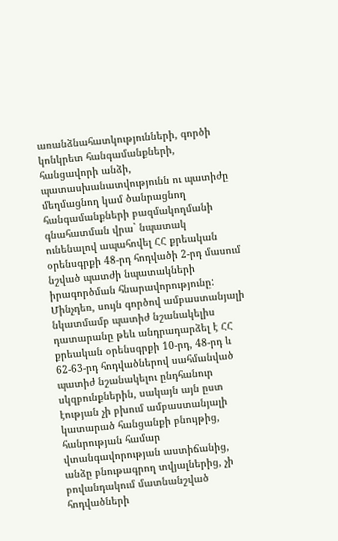առանձնահատկությունների, գործի կոնկրետ հանգամանքների, հանցավորի անձի, պատասխանատվությունն ու պատիժը մեղմացնող կամ ծանրացնող հանգամանքների բազմակողմանի գնահատման վրա` նպատակ ունենալով ապահովել ՀՀ քրեական օրենսգրքի 48-րդ հոդվածի 2-րդ մասում նշված պատժի նպատակների իրագործման հնարավորությունը:
Մինչդեռ, սույն գործով ամբաստանյալի նկատմամբ պատիժ նշանակելիս դատարանը թեև անդրադարձել է ՀՀ քրեական օրենսգրքի 10-րդ, 48-րդ և 62-63-րդ հոդվածներով սահմանված պատիժ նշանակելու ընդհանուր սկզբունքներին, սակայն այն ըստ էության չի բխում ամբաստանյալի կատարած հանցանքի բնույթից, հանրության համար վտանգավորության աստիճանից, անձը բնութագրող տվյալներից, չի բովանդակում մատնանշված հոդվածների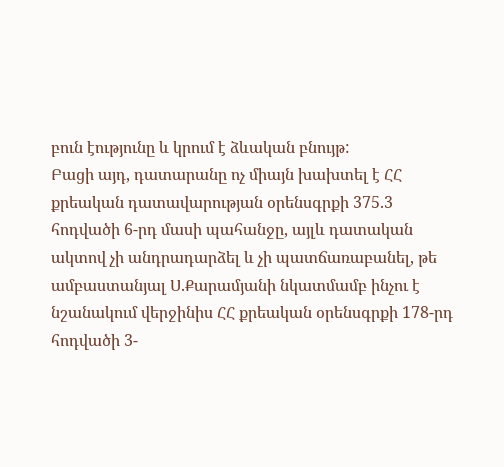բուն էությունը և կրում է ձևական բնույթ:
Բացի այդ, դատարանը ոչ միայն խախտել է ՀՀ քրեական դատավարության օրենսգրքի 375.3 հոդվածի 6-րդ մասի պահանջը, այլև դատական ակտով չի անդրադարձել և չի պատճառաբանել, թե ամբաստանյալ Ս.Քարամյանի նկատմամբ ինչու է նշանակում վերջինիս ՀՀ քրեական օրենսգրքի 178-րդ հոդվածի 3-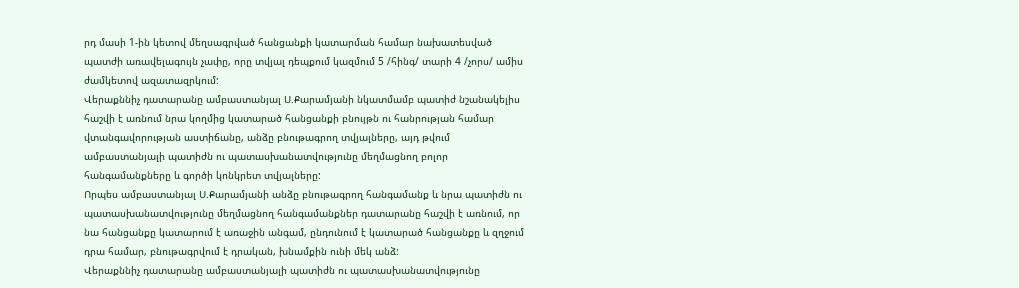րդ մասի 1-ին կետով մեղսագրված հանցանքի կատարման համար նախատեսված պատժի առավելագույն չափը, որը տվյալ դեպքում կազմում 5 /հինգ/ տարի 4 /չորս/ ամիս ժամկետով ազատազրկում:
Վերաքննիչ դատարանը ամբաստանյալ Ս.Քարամյանի նկատմամբ պատիժ նշանակելիս հաշվի է առնում նրա կողմից կատարած հանցանքի բնույթն ու հանրության համար վտանգավորության աստիճանը, անձը բնութագրող տվյալները, այդ թվում ամբաստանյալի պատիժն ու պատասխանատվությունը մեղմացնող բոլոր հանգամանքները և գործի կոնկրետ տվյալները:
Որպես ամբաստանյալ Ս.Քարամյանի անձը բնութագրող հանգամանք և նրա պատիժն ու պատասխանատվությունը մեղմացնող հանգամանքներ դատարանը հաշվի է առնում, որ նա հանցանքը կատարում է առաջին անգամ, ընդունում է կատարած հանցանքը և զղջում դրա համար, բնութագրվում է դրական, խնամքին ունի մեկ անձ:
Վերաքննիչ դատարանը ամբաստանյալի պատիժն ու պատասխանատվությունը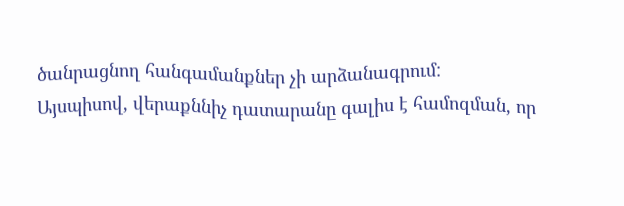ծանրացնող հանգամանքներ չի արձանագրում:
Այսպիսով, վերաքննիչ դատարանը գալիս է համոզման, որ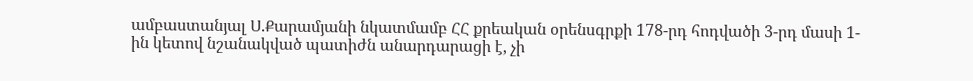ամբաստանյալ Ս.Քարամյանի նկատմամբ ՀՀ քրեական օրենսգրքի 178-րդ հոդվածի 3-րդ մասի 1-ին կետով նշանակված պատիժն անարդարացի է, չի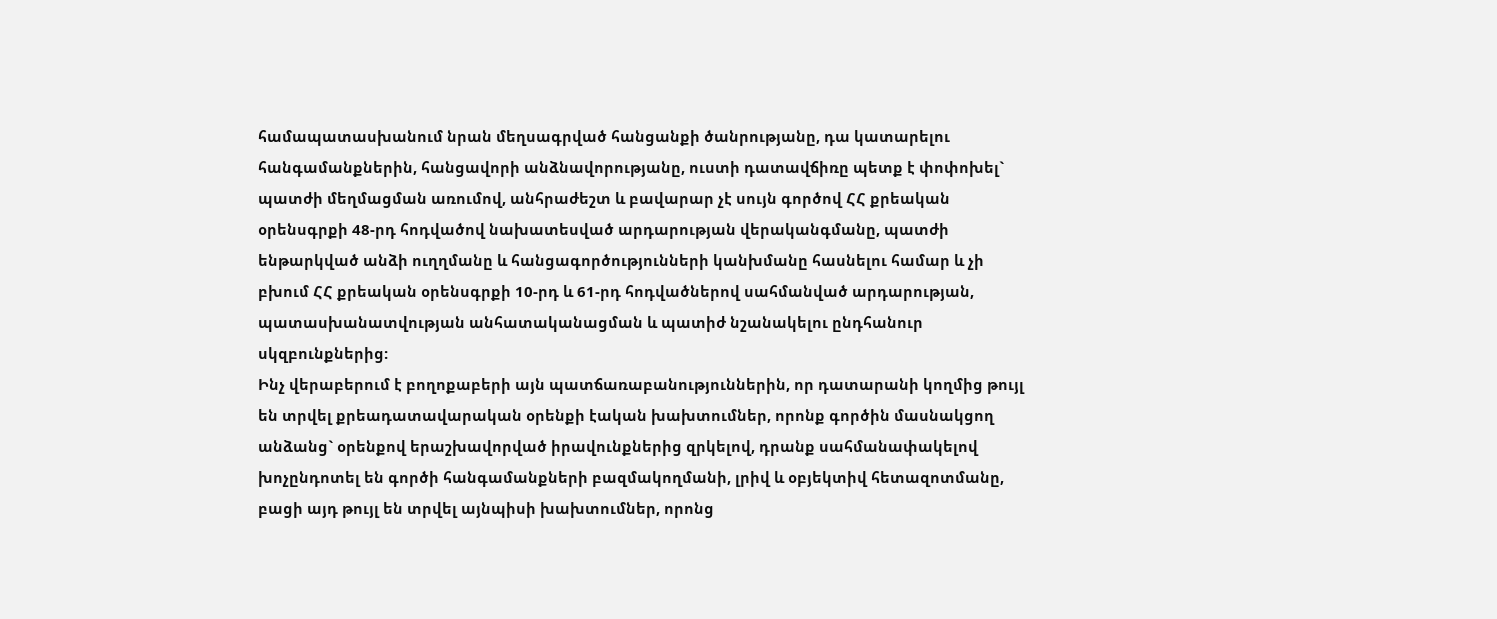համապատասխանում նրան մեղսագրված հանցանքի ծանրությանը, դա կատարելու հանգամանքներին, հանցավորի անձնավորությանը, ուստի դատավճիռը պետք է փոփոխել` պատժի մեղմացման առումով, անհրաժեշտ և բավարար չէ սույն գործով ՀՀ քրեական օրենսգրքի 48-րդ հոդվածով նախատեսված արդարության վերականգմանը, պատժի ենթարկված անձի ուղղմանը և հանցագործությունների կանխմանը հասնելու համար և չի բխում ՀՀ քրեական օրենսգրքի 10-րդ և 61-րդ հոդվածներով սահմանված արդարության, պատասխանատվության անհատականացման և պատիժ նշանակելու ընդհանուր սկզբունքներից:
Ինչ վերաբերում է բողոքաբերի այն պատճառաբանություններին, որ դատարանի կողմից թույլ են տրվել քրեադատավարական օրենքի էական խախտումներ, որոնք գործին մասնակցող անձանց` օրենքով երաշխավորված իրավունքներից զրկելով, դրանք սահմանափակելով խոչընդոտել են գործի հանգամանքների բազմակողմանի, լրիվ և օբյեկտիվ հետազոտմանը, բացի այդ թույլ են տրվել այնպիսի խախտումներ, որոնց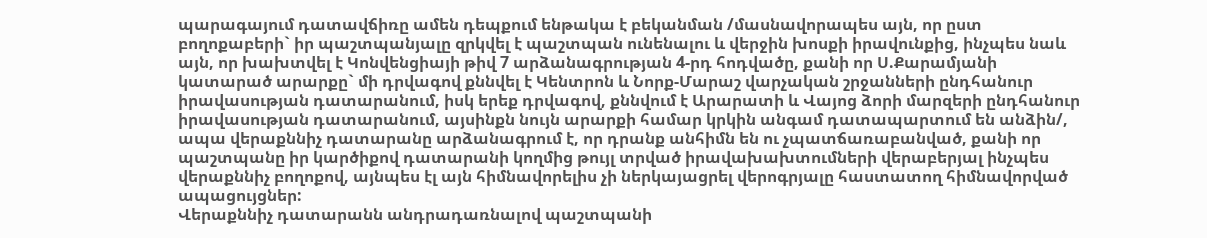պարագայում դատավճիռը ամեն դեպքում ենթակա է բեկանման /մասնավորապես այն, որ ըստ բողոքաբերի` իր պաշտպանյալը զրկվել է պաշտպան ունենալու և վերջին խոսքի իրավունքից, ինչպես նաև այն, որ խախտվել է Կոնվենցիայի թիվ 7 արձանագրության 4-րդ հոդվածը, քանի որ Ս.Քարամյանի կատարած արարքը` մի դրվագով քննվել է Կենտրոն և Նորք-Մարաշ վարչական շրջանների ընդհանուր իրավասության դատարանում, իսկ երեք դրվագով, քննվում է Արարատի և Վայոց ձորի մարզերի ընդհանուր իրավասության դատարանում, այսինքն նույն արարքի համար կրկին անգամ դատապարտում են անձին/, ապա վերաքննիչ դատարանը արձանագրում է, որ դրանք անհիմն են ու չպատճառաբանված, քանի որ պաշտպանը իր կարծիքով դատարանի կողմից թույլ տրված իրավախախտումների վերաբերյալ ինչպես վերաքննիչ բողոքով, այնպես էլ այն հիմնավորելիս չի ներկայացրել վերոգրյալը հաստատող հիմնավորված ապացույցներ:
Վերաքննիչ դատարանն անդրադառնալով պաշտպանի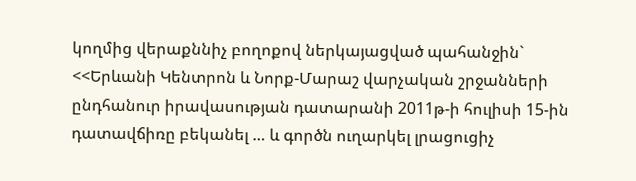կողմից վերաքննիչ բողոքով ներկայացված պահանջին` <<Երևանի Կենտրոն և Նորք-Մարաշ վարչական շրջանների ընդհանուր իրավասության դատարանի 2011թ-ի հուլիսի 15-ին դատավճիռը բեկանել … և գործն ուղարկել լրացուցիչ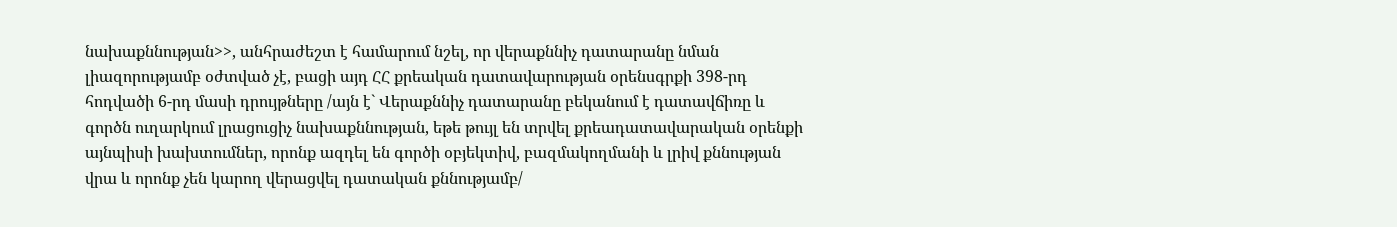նախաքննության>>, անհրաժեշտ է համարում նշել, որ վերաքննիչ դատարանը նման լիազորությամբ օժտված չէ, բացի այդ ՀՀ քրեական դատավարության օրենսգրքի 398-րդ հոդվածի 6-րդ մասի դրույթները /այն է` Վերաքննիչ դատարանը բեկանում է դատավճիռը և գործն ուղարկում լրացուցիչ նախաքննության, եթե թույլ են տրվել քրեադատավարական օրենքի այնպիսի խախտումներ, որոնք ազդել են գործի օբյեկտիվ, բազմակողմանի և լրիվ քննության վրա և որոնք չեն կարող վերացվել դատական քննությամբ/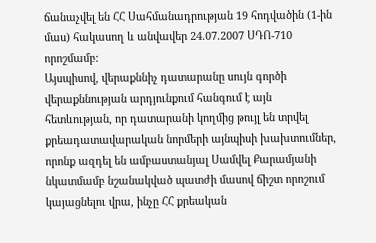ճանաչվել են ՀՀ Սահմանադրության 19 հոդվածին (1-ին մաս) հակասող և անվավեր 24.07.2007 ՍԴՈ-710 որոշմամբ:
Այսպիսով, վերաքննիչ դատարանը սույն գործի վերաքննության արդյունքում հանգում է այն հետևության, որ դատարանի կողմից թույլ են տրվել քրեադատավարական նորմերի այնպիսի խախտումներ, որոնք ազդել են ամբաստանյալ Սամվել Քարամյանի նկատմամբ նշանակված պատժի մասով ճիշտ որոշում կայացնելու վրա, ինչը ՀՀ քրեական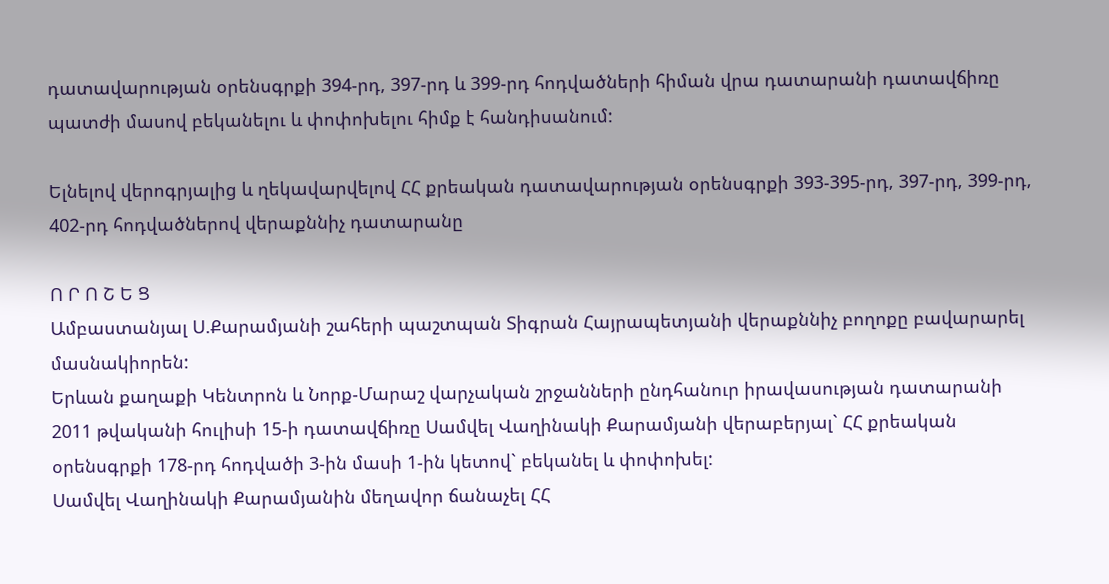դատավարության օրենսգրքի 394-րդ, 397-րդ և 399-րդ հոդվածների հիման վրա դատարանի դատավճիռը պատժի մասով բեկանելու և փոփոխելու հիմք է հանդիսանում:

Ելնելով վերոգրյալից և ղեկավարվելով ՀՀ քրեական դատավարության օրենսգրքի 393-395-րդ, 397-րդ, 399-րդ, 402-րդ հոդվածներով վերաքննիչ դատարանը

Ո Ր Ո Շ Ե Ց
Ամբաստանյալ Ս.Քարամյանի շահերի պաշտպան Տիգրան Հայրապետյանի վերաքննիչ բողոքը բավարարել մասնակիորեն:
Երևան քաղաքի Կենտրոն և Նորք-Մարաշ վարչական շրջանների ընդհանուր իրավասության դատարանի 2011 թվականի հուլիսի 15-ի դատավճիռը Սամվել Վաղինակի Քարամյանի վերաբերյալ` ՀՀ քրեական օրենսգրքի 178-րդ հոդվածի 3-ին մասի 1-ին կետով` բեկանել և փոփոխել:
Սամվել Վաղինակի Քարամյանին մեղավոր ճանաչել ՀՀ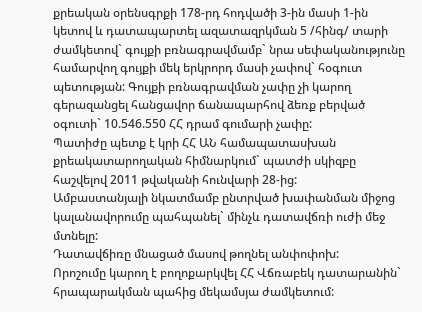քրեական օրենսգրքի 178-րդ հոդվածի 3-ին մասի 1-ին կետով և դատապարտել ազատազրկման 5 /հինգ/ տարի ժամկետով` գույքի բռնագրավմամբ` նրա սեփականությունը համարվող գույքի մեկ երկրորդ մասի չափով` հօգուտ պետության: Գույքի բռնագրավման չափը չի կարող գերազանցել հանցավոր ճանապարհով ձեռք բերված օգուտի` 10.546.550 ՀՀ դրամ գումարի չափը:
Պատիժը պետք է կրի ՀՀ ԱՆ համապատասխան քրեակատարողական հիմնարկում` պատժի սկիզբը հաշվելով 2011 թվականի հունվարի 28-ից:
Ամբաստանյալի նկատմամբ ընտրված խափանման միջոց կալանավորումը պահպանել` մինչև դատավճռի ուժի մեջ մտնելը:
Դատավճիռը մնացած մասով թողնել անփոփոխ:
Որոշումը կարող է բողոքարկվել ՀՀ Վճռաբեկ դատարանին` հրապարակման պահից մեկամսյա ժամկետում: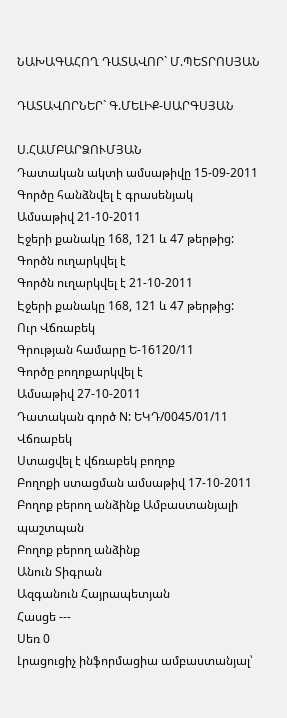ՆԱԽԱԳԱՀՈՂ ԴԱՏԱՎՈՐ` Մ.ՊԵՏՐՈՍՅԱՆ

ԴԱՏԱՎՈՐՆԵՐ` Գ.ՄԵԼԻՔ-ՍԱՐԳՍՅԱՆ

Ս.ՀԱՄԲԱՐՁՈՒՄՅԱՆ
Դատական ակտի ամսաթիվը 15-09-2011
Գործը հանձնվել է գրասենյակ
Ամսաթիվ 21-10-2011
Էջերի քանակը 168, 121 և 47 թերթից:
Գործն ուղարկվել է
Գործն ուղարկվել է 21-10-2011
Էջերի քանակը 168, 121 և 47 թերթից:
Ուր Վճռաբեկ
Գրության համարը Ե-16120/11
Գործը բողոքարկվել է
Ամսաթիվ 27-10-2011
Դատական գործ N: ԵԿԴ/0045/01/11
Վճռաբեկ
Ստացվել է վճռաբեկ բողոք
Բողոքի ստացման ամսաթիվ 17-10-2011
Բողոք բերող անձինք Ամբաստանյալի պաշտպան
Բողոք բերող անձինք
Անուն Տիգրան
Ազգանուն Հայրապետյան
Հասցե ---
Սեռ 0
Լրացուցիչ ինֆորմացիա ամբաստանյալ՝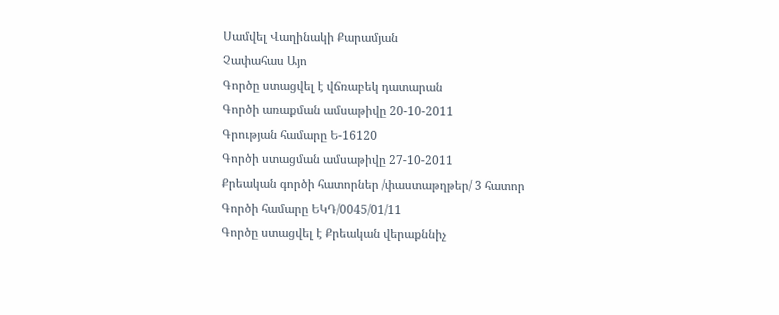Սամվել Վաղինակի Քարամյան
Չափահաս Այո
Գործը ստացվել է վճռաբեկ դատարան
Գործի առաքման ամսաթիվը 20-10-2011
Գրության համարը Ե-16120
Գործի ստացման ամսաթիվը 27-10-2011
Քրեական գործի հատորներ /փաստաթղթեր/ 3 հատոր
Գործի համարը ԵԿԴ/0045/01/11
Գործը ստացվել է Քրեական վերաքննիչ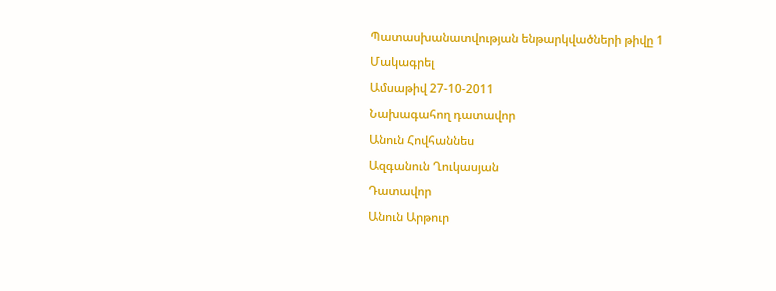Պատասխանատվության ենթարկվածների թիվը 1
Մակագրել
Ամսաթիվ 27-10-2011
Նախագահող դատավոր
Անուն Հովհաննես
Ազգանուն Ղուկասյան
Դատավոր
Անուն Արթուր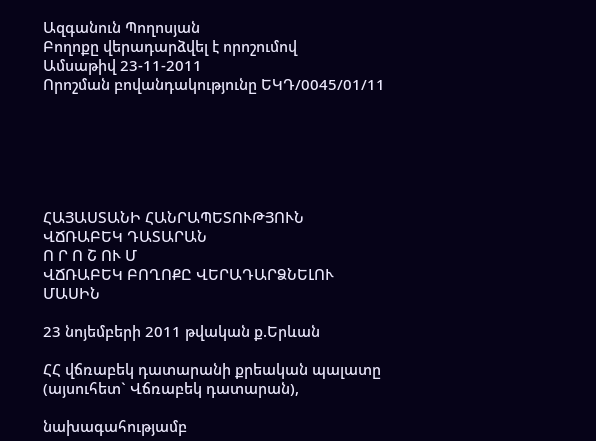Ազգանուն Պողոսյան
Բողոքը վերադարձվել է որոշումով
Ամսաթիվ 23-11-2011
Որոշման բովանդակությունը ԵԿԴ/0045/01/11






ՀԱՅԱՍՏԱՆԻ ՀԱՆՐԱՊԵՏՈՒԹՅՈՒՆ
ՎՃՌԱԲԵԿ ԴԱՏԱՐԱՆ
Ո Ր Ո Շ ՈՒ Մ
ՎՃՌԱԲԵԿ ԲՈՂՈՔԸ ՎԵՐԱԴԱՐՁՆԵԼՈՒ ՄԱՍԻՆ

23 նոյեմբերի 2011 թվական ք.Երևան

ՀՀ վճռաբեկ դատարանի քրեական պալատը (այսուհետ` Վճռաբեկ դատարան),

նախագահությամբ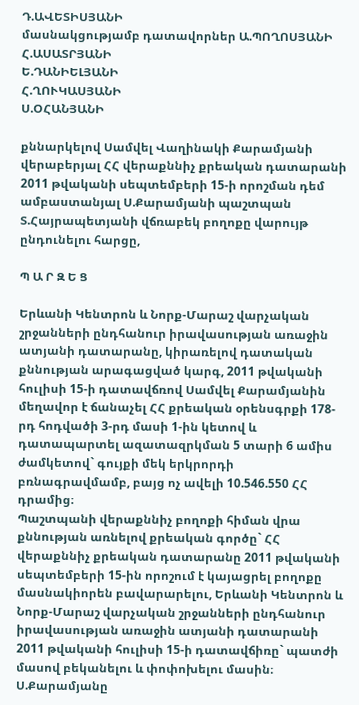Դ.ԱՎԵՏԻՍՅԱՆԻ
մասնակցությամբ դատավորներ Ա.ՊՈՂՈՍՅԱՆԻ
Հ.ԱՍԱՏՐՅԱՆԻ
Ե.ԴԱՆԻԵԼՅԱՆԻ
Հ.ՂՈՒԿԱՍՅԱՆԻ
Ս.ՕՀԱՆՅԱՆԻ

քննարկելով Սամվել Վաղինակի Քարամյանի վերաբերյալ ՀՀ վերաքննիչ քրեական դատարանի 2011 թվականի սեպտեմբերի 15-ի որոշման դեմ ամբաստանյալ Ս.Քարամյանի պաշտպան Տ.Հայրապետյանի վճռաբեկ բողոքը վարույթ ընդունելու հարցը,

Պ Ա Ր Զ Ե Ց

Երևանի Կենտրոն և Նորք-Մարաշ վարչական շրջանների ընդհանուր իրավասության առաջին ատյանի դատարանը, կիրառելով դատական քննության արագացված կարգ, 2011 թվականի հուլիսի 15-ի դատավճռով Սամվել Քարամյանին մեղավոր է ճանաչել ՀՀ քրեական օրենսգրքի 178-րդ հոդվածի 3-րդ մասի 1-ին կետով և դատապարտել ազատազրկման 5 տարի 6 ամիս ժամկետով` գույքի մեկ երկրորդի բռնագրավմամբ, բայց ոչ ավելի 10.546.550 ՀՀ դրամից։
Պաշտպանի վերաքննիչ բողոքի հիման վրա քննության առնելով քրեական գործը` ՀՀ վերաքննիչ քրեական դատարանը 2011 թվականի սեպտեմբերի 15-ին որոշում է կայացրել բողոքը մասնակիորեն բավարարելու, Երևանի Կենտրոն և Նորք-Մարաշ վարչական շրջանների ընդհանուր իրավասության առաջին ատյանի դատարանի 2011 թվականի հուլիսի 15-ի դատավճիռը` պատժի մասով բեկանելու և փոփոխելու մասին։ Ս.Քարամյանը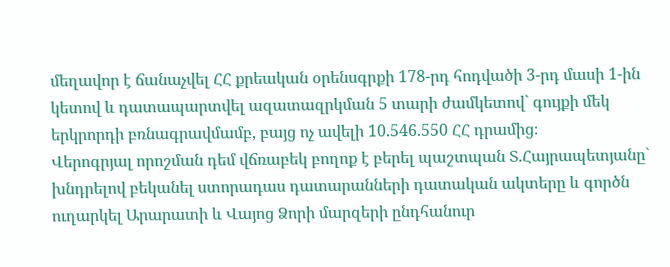մեղավոր է ճանաչվել ՀՀ քրեական օրենսգրքի 178-րդ հոդվածի 3-րդ մասի 1-ին կետով և դատապարտվել ազատազրկման 5 տարի ժամկետով` գույքի մեկ երկրորդի բռնագրավմամբ, բայց ոչ ավելի 10.546.550 ՀՀ դրամից։
Վերոգրյալ որոշման դեմ վճռաբեկ բողոք է բերել պաշտպան Տ.Հայրապետյանը` խնդրելով բեկանել ստորադաս դատարանների դատական ակտերը և գործն ուղարկել Արարատի և Վայոց Ձորի մարզերի ընդհանուր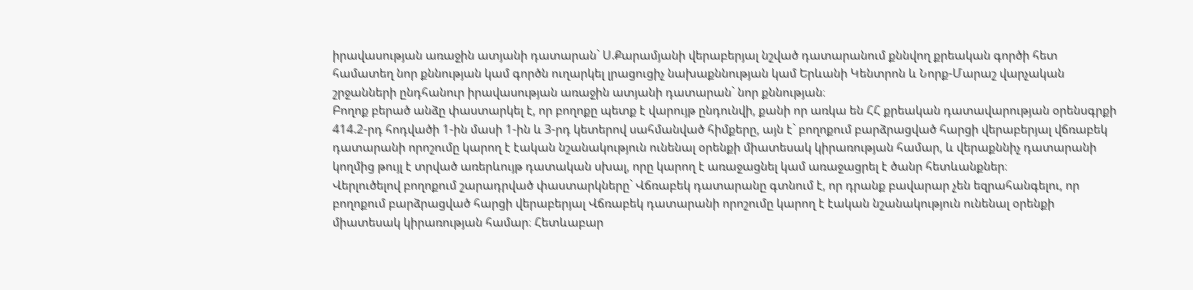իրավասության առաջին ատյանի դատարան` Ս.Քարամյանի վերաբերյալ նշված դատարանում քննվող քրեական գործի հետ համատեղ նոր քննության կամ գործն ուղարկել լրացուցիչ նախաքննության կամ Երևանի Կենտրոն և Նորք-Մարաշ վարչական շրջանների ընդհանուր իրավասության առաջին ատյանի դատարան` նոր քննության։
Բողոք բերած անձը փաստարկել է, որ բողոքը պետք է վարույթ ընդունվի, քանի որ առկա են ՀՀ քրեական դատավարության օրենսգրքի 414.2-րդ հոդվածի 1-ին մասի 1-ին և 3-րդ կետերով սահմանված հիմքերը, այն է` բողոքում բարձրացված հարցի վերաբերյալ վճռաբեկ դատարանի որոշումը կարող է էական նշանակություն ունենալ օրենքի միատեսակ կիրառության համար, և վերաքննիչ դատարանի կողմից թույլ է տրված առերևույթ դատական սխալ, որը կարող է առաջացնել կամ առաջացրել է ծանր հետևանքներ։
Վերլուծելով բողոքում շարադրված փաստարկները` Վճռաբեկ դատարանը գտնում է, որ դրանք բավարար չեն եզրահանգելու, որ բողոքում բարձրացված հարցի վերաբերյալ Վճռաբեկ դատարանի որոշումը կարող է էական նշանակություն ունենալ օրենքի միատեսակ կիրառության համար։ Հետևաբար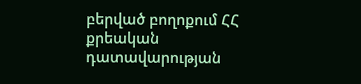բերված բողոքում ՀՀ քրեական դատավարության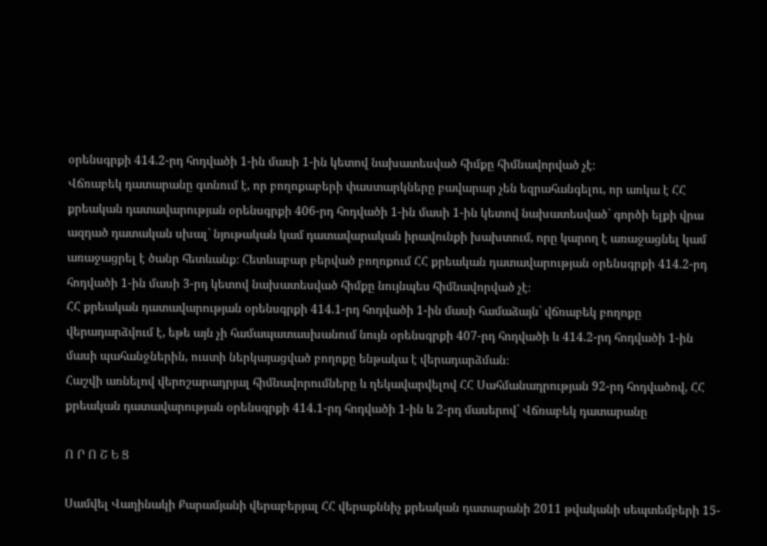օրենսգրքի 414.2-րդ հոդվածի 1-ին մասի 1-ին կետով նախատեսված հիմքը հիմնավորված չէ։
Վճռաբեկ դատարանը գտնում է, որ բողոքաբերի փաստարկները բավարար չեն եզրահանգելու, որ առկա է ՀՀ քրեական դատավարության օրենսգրքի 406-րդ հոդվածի 1-ին մասի 1-ին կետով նախատեսված` գործի ելքի վրա ազդած դատական սխալ` նյութական կամ դատավարական իրավունքի խախտում, որը կարող է առաջացնել կամ առաջացրել է ծանր հետևանք։ Հետևաբար բերված բողոքում ՀՀ քրեական դատավարության օրենսգրքի 414.2-րդ հոդվածի 1-ին մասի 3-րդ կետով նախատեսված հիմքը նույնպես հիմնավորված չէ։
ՀՀ քրեական դատավարության օրենսգրքի 414.1-րդ հոդվածի 1-ին մասի համաձայն` վճռաբեկ բողոքը վերադարձվում է, եթե այն չի համապատասխանում նույն օրենսգրքի 407-րդ հոդվածի և 414.2-րդ հոդվածի 1-ին մասի պահանջներին, ուստի ներկայացված բողոքը ենթակա է վերադարձման։
Հաշվի առնելով վերոշարադրյալ հիմնավորումները և ղեկավարվելով ՀՀ Սահմանադրության 92-րդ հոդվածով, ՀՀ քրեական դատավարության օրենսգրքի 414.1-րդ հոդվածի 1-ին և 2-րդ մասերով` Վճռաբեկ դատարանը

Ո Ր Ո Շ Ե Ց

Սամվել Վաղինակի Քարամյանի վերաբերյալ ՀՀ վերաքննիչ քրեական դատարանի 2011 թվականի սեպտեմբերի 15-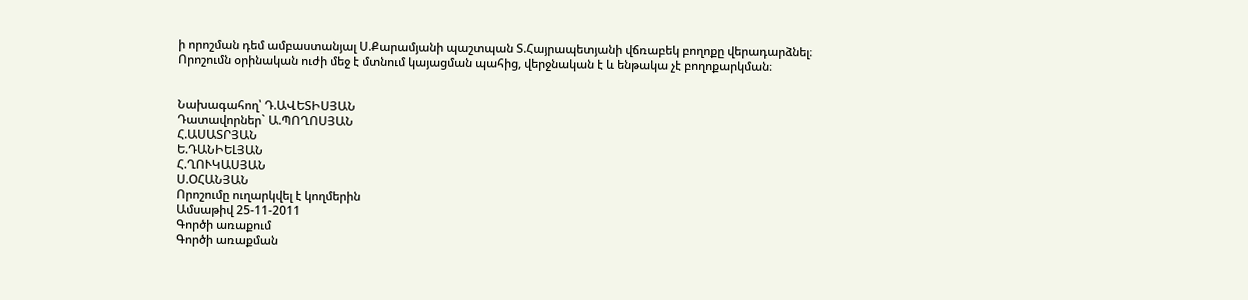ի որոշման դեմ ամբաստանյալ Ս.Քարամյանի պաշտպան Տ.Հայրապետյանի վճռաբեկ բողոքը վերադարձնել։
Որոշումն օրինական ուժի մեջ է մտնում կայացման պահից, վերջնական է և ենթակա չէ բողոքարկման։


Նախագահող՝ Դ.ԱՎԵՏԻՍՅԱՆ
Դատավորներ` Ա.ՊՈՂՈՍՅԱՆ
Հ.ԱՍԱՏՐՅԱՆ
Ե.ԴԱՆԻԵԼՅԱՆ
Հ.ՂՈՒԿԱՍՅԱՆ
Ս.ՕՀԱՆՅԱՆ
Որոշումը ուղարկվել է կողմերին
Ամսաթիվ 25-11-2011
Գործի առաքում
Գործի առաքման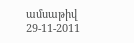ամսաթիվ 29-11-2011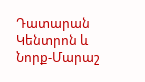Դատարան Կենտրոն և Նորք-Մարաշ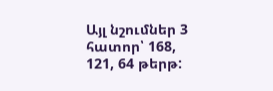Այլ նշումներ 3 հատոր՝ 168, 121, 64 թերթ: